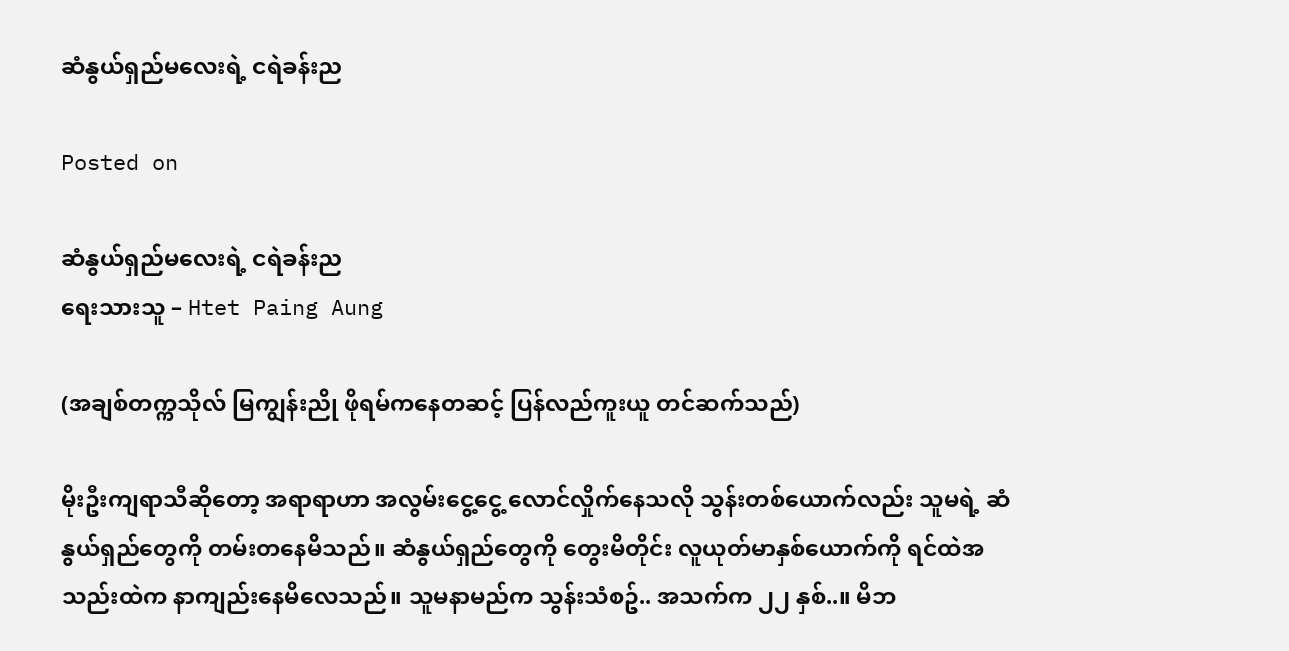ဆံနွယ်ရှည်မလေးရဲ့ ငရဲခန်းည

Posted on

ဆံနွယ်ရှည်မလေးရဲ့ ငရဲခန်းည
ရေးသားသူ – Htet Paing Aung

(အချစ်တက္ကသိုလ် မြကျွန်းညို ဖိုရမ်ကနေတဆင့် ပြန်လည်ကူးယူ တင်ဆက်သည်)

မိုးဦးကျရာသီဆိုတော့ အရာရာဟာ အလွမ်းငွေ့ငွေ့ လောင်လှိုက်နေသလို သွန်းတစ်ယောက်လည်း သူမရဲ့ ဆံနွယ်ရှည်တွေကို တမ်းတနေမိသည်။ ဆံနွယ်ရှည်တွေကို တွေးမိတိုင်း လူယုတ်မာနှစ်ယောက်ကို ရင်ထဲအသည်းထဲက နာကျည်းနေမိလေသည်။ သူမနာမည်က သွန်းသံစဥ်.. အသက်က ၂၂ နှစ်..။ မိဘ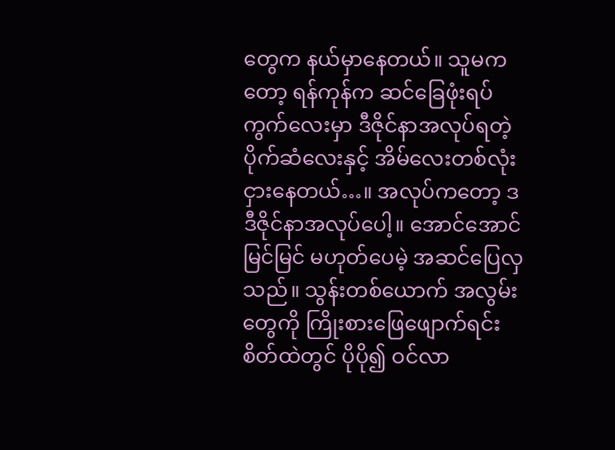တွေက နယ်မှာနေတယ်။ သူမကတော့ ရန်ကုန်က ဆင်ခြေဖုံးရပ်ကွက်လေးမှာ ဒီဇိုင်နာအလုပ်ရတဲ့ ပိုက်ဆံလေးနှင့် အိမ်လေးတစ်လုံးငှားနေတယ်…။ အလုပ်ကတော့ ဒဒီဇိုင်နာအလုပ်ပေါ့။ အောင်အောင်မြင်မြင် မဟုတ်ပေမဲ့ အဆင်ပြေလှသည်။ သွန်းတစ်ယောက် အလွမ်းတွေကို ကြိုးစားဖြေဖျောက်ရင်း စိတ်ထဲတွင် ပိုပို၍ ဝင်လာ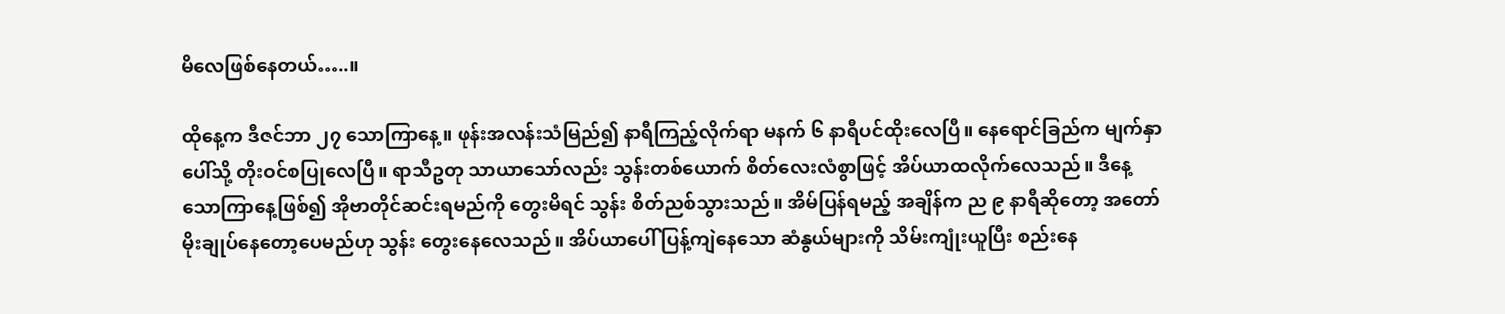မိလေဖြစ်နေတယ်…..။

ထိုနေ့က ဒီဇင်ဘာ ၂၇ သောကြာနေ့။ ဖုန်းအလန်းသံမြည်၍ နာရီကြည့်လိုက်ရာ မနက် ၆ နာရီပင်ထိုးလေပြီ။ နေရောင်ခြည်က မျက်နှာပေါ်သို့ တိုးဝင်စပြုလေပြီ။ ရာသီဥတု သာယာသော်လည်း သွန်းတစ်ယောက် စိတ်လေးလံစွာဖြင့် အိပ်ယာထလိုက်လေသည်။ ဒီနေ့ သောကြာနေ့ဖြစ်၍ အိုဗာတိုင်ဆင်းရမည်ကို တွေးမိရင် သွန်း စိတ်ညစ်သွားသည်။ အိမ်ပြန်ရမည့် အချိန်က ည ၉ နာရီဆိုတော့ အတော်မိုးချုပ်နေတော့ပေမည်ဟု သွန်း တွေးနေလေသည်။ အိပ်ယာပေါ် ပြန့်ကျဲနေသော ဆံနွယ်များကို သိမ်းကျုံးယူပြီး စည်းနေ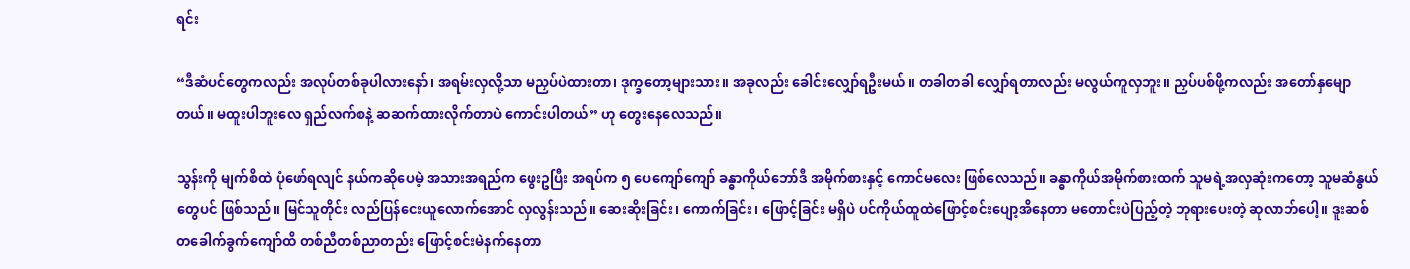ရင်း

“ဒီဆံပင်တွေကလည်း အလုပ်တစ်ခုပါလားနော်၊ အရမ်းလှလို့သာ မညှပ်ပဲထားတာ၊ ဒုက္ခတော့များသား။ အခုလည်း ခေါင်းလျှော်ရဦးမယ်။ တခါတခါ လျှော်ရတာလည်း မလွယ်ကူလှဘူး။ ညှပ်ပစ်ဖို့ကလည်း အတော်နှမျောတယ်။ မထူးပါဘူးလေ ရှည်လက်စနဲ့ ဆဆက်ထားလိုက်တာပဲ ကောင်းပါတယ်” ဟု တွေးနေလေသည်။

သွန်းကို မျက်စိထဲ ပုံဖော်ရလျင် နယ်ကဆိုပေမဲ့ အသားအရည်က ဖွေးဥပြီး အရပ်က ၅ ပေကျော်ကျော် ခန္ဓာကိုယ်ဘော်ဒီ အမိုက်စားနှင့် ကောင်မလေး ဖြစ်လေသည်။ ခန္ဓာကိုယ်အမိုက်စားထက် သူမရဲ့အလှဆုံးကတော့ သူမဆံနွယ်တွေပင် ဖြစ်သည်။ မြင်သူတိုင်း လည်ပြန်ငေးယူလောက်အောင် လှလွန်းသည်။ ဆေးဆိုးခြင်း၊ ကောက်ခြင်း၊ ဖြောင့်ခြင်း မရှိပဲ ပင်ကိုယ်ထူထဲဖြောင့်စင်းပျော့အိနေတာ မတောင်းပဲပြည့်တဲ့ ဘုရားပေးတဲ့ ဆုလာဘ်ပေါ့။ ဒူးဆစ်တခေါက်ခွက်ကျော်ထိ တစ်ညီတစ်ညာတည်း ဖြောင့်စင်းမဲနက်နေတာ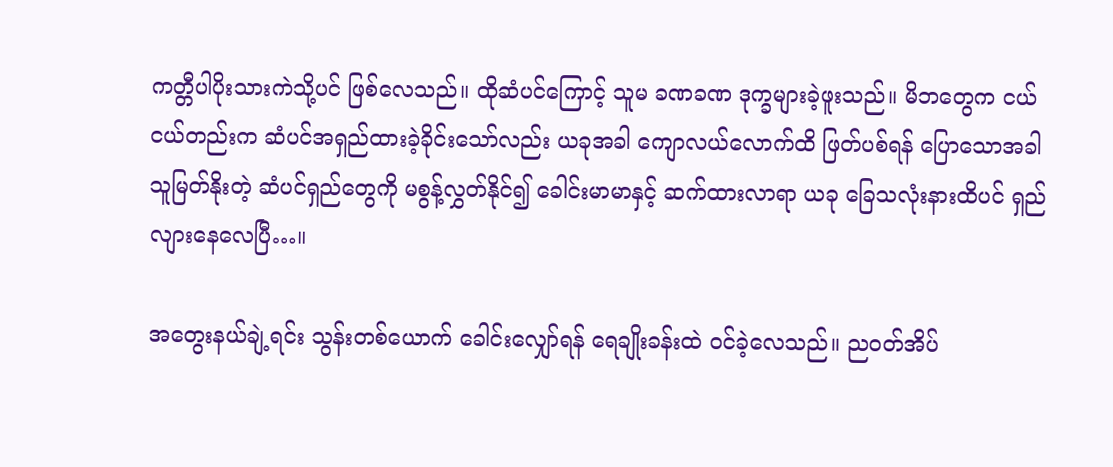ကတ္တီပါပိုးသားကဲသို့ပင် ဖြစ်လေသည်။ ထိုဆံပင်ကြောင့် သူမ ခဏခဏ ဒုက္ခများခဲ့ဖူးသည်။ မိဘတွေက ငယ်ငယ်တည်းက ဆံပင်အရှည်ထားခဲ့ခိုင်းသော်လည်း ယခုအခါ ကျောလယ်လောက်ထိ ဖြတ်ပစ်ရန် ပြောသောအခါ သူမြတ်နိုးတဲ့ ဆံပင်ရှည်တွေကို မစွန့်လွှတ်နိုင်၍ ခေါင်းမာမာနှင့် ဆက်ထားလာရာ ယခု ခြေသလုံးနားထိပင် ရှည်လျားနေလေပြီ…။

အတွေးနယ်ချဲ့ရင်း သွန်းတစ်ယောက် ခေါင်းလျှော်ရန် ရေချိုးခန်းထဲ ဝင်ခဲ့လေသည်။ ညဝတ်အိပ်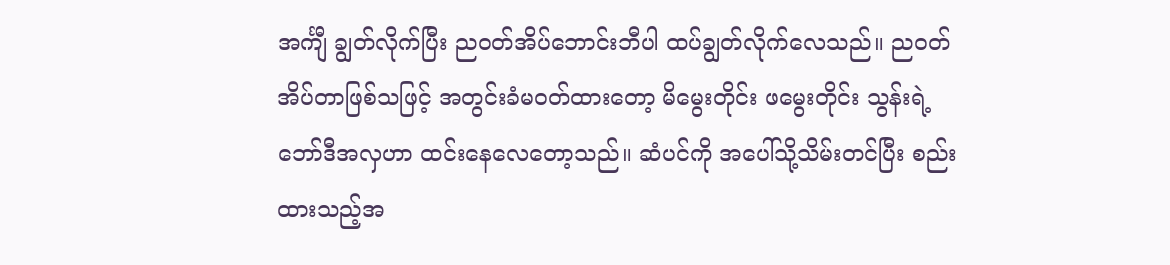အင်္ကျီ ချွတ်လိုက်ပြီး ညဝတ်အိပ်ဘောင်းဘီပါ ထပ်ချွတ်လိုက်လေသည်။ ညဝတ်အိပ်တာဖြစ်သဖြင့် အတွင်းခံမဝတ်ထားတော့ မိမွေးတိုင်း ဖမွေးတိုင်း သွန်းရဲ့ ဘော်ဒီအလှဟာ ထင်းနေလေတော့သည်။ ဆံပင်ကို အပေါ်သို့သိမ်းတင်ပြီး စည်းထားသည့်အ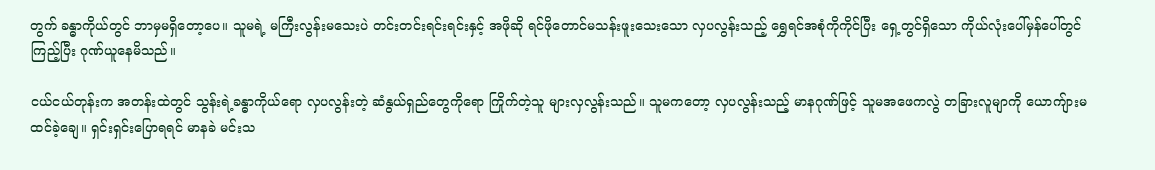တွက် ခန္ဓာကိုယ်တွင် ဘာမှမရှိတော့ပေ။ သူမရဲ့ မကြီးလွန်းမသေးပဲ တင်းတင်းရင်းရင်းနှင့် အဖိုဆို ရင်ဖိုတောင်မသန်းဖူးသေးသော လှပလွန်းသည့် ရွှေရင်အစုံကိုကိုင်ပြီး ရှေ့တွင်ရှိသော ကိုယ်လုံးပေါ်မှန်ပေါ်တွင် ကြည့်ပြီး ဂုဏ်ယူနေမိသည်။

ငယ်ငယ်တုန်းက အတန်းထဲတွင် သွန်းရဲ့ခန္ဓာကိုယ်ရော လှပလွန်းတဲ့ ဆံနွယ်ရှည်တွေကိုရော ကြိုက်တဲ့သူ များလှလွန်းသည်။ သူမကတော့ လှပလွန်းသည့် မာနဂုဏ်ဖြင့် သူမအဖေကလွဲ တခြားလူမျာကို ယောကျ်ားမထင်ခဲ့ချေ။ ရှင်းရှင်းပြောရရင် မာနခဲ မင်းသ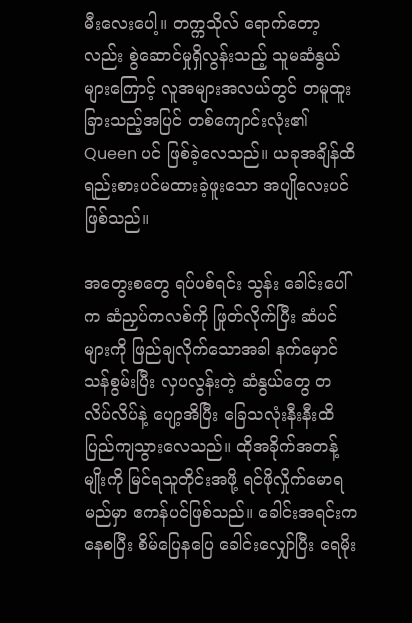မီးလေးပေါ့။ တက္ကသိုလ် ရောက်တော့လည်း စွဲဆောင်မှုရှိလွန်းသည့် သူမဆံနွယ်များကြောင့် လူအများအလယ်တွင် တမူထူးခြားသည့်အပြင် တစ်ကျောင်းလုံး၏ Queen ပင် ဖြစ်ခဲ့လေသည်။ ယခုအချိန်ထိ ရည်းစားပင်မထားခဲ့ဖူးသော အပျိုလေးပင် ဖြစ်သည်။

အတွေးစတွေ ရပ်ပစ်ရင်း သွန်း ခေါင်းပေါ်က ဆံညှပ်ကလစ်ကို ဖြုတ်လိုက်ပြီး ဆံပင်များကို ဖြည်ချလိုက်သောအခါ နက်မှောင်သန်စွမ်းပြီး လှပလွန်းတဲ့ ဆံနွယ်တွေ တလိပ်လိပ်နဲ့ ပျော့အိပြီး ခြေသလုံးနီးနီးထိ ပြည်ကျသွားလေသည်။ ထိုအခိုက်အတန့်မျိုးကို မြင်ရသူတိုင်းအဖို့ ရင်ဖိုလှိုက်မောရမည်မှာ ဧကန်ပင်ဖြစ်သည်။ ခေါင်းအရင်းကနေစပြီး စိမ်ပြေနပြေ ခေါင်းလျှော်ပြီး ရေမိုး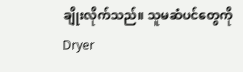ချိုးလိုက်သည်။ သူမဆံပင်တွေကို Dryer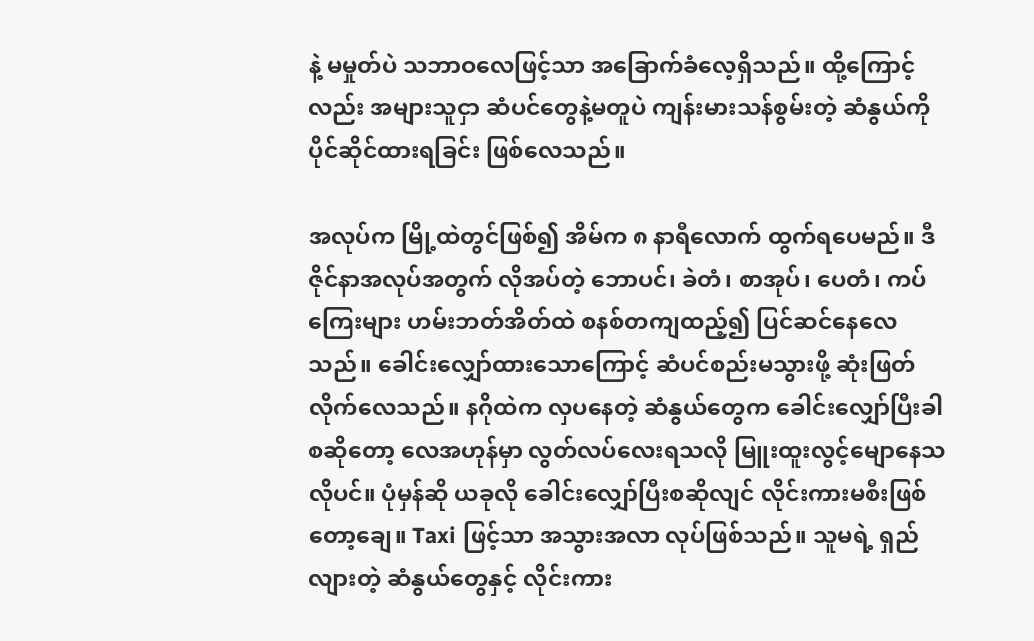နဲ့ မမှုတ်ပဲ သဘာဝလေဖြင့်သာ အခြောက်ခံလေ့ရှိသည်။ ထို့ကြောင့်လည်း အများသူငှာ ဆံပင်တွေနဲ့မတူပဲ ကျန်းမားသန်စွမ်းတဲ့ ဆံနွယ်ကို ပိုင်ဆိုင်ထားရခြင်း ဖြစ်လေသည်။

အလုပ်က မြို့ထဲတွင်ဖြစ်၍ အိမ်က ၈ နာရီလောက် ထွက်ရပေမည်။ ဒီဇိုင်နာအလုပ်အတွက် လိုအပ်တဲ့ ဘောပင်၊ ခဲတံ၊ စာအုပ်၊ ပေတံ၊ ကပ်ကြေးများ ဟမ်းဘတ်အိတ်ထဲ စနစ်တကျထည့်၍ ပြင်ဆင်နေလေသည်။ ခေါင်းလျှော်ထားသောကြောင့် ဆံပင်စည်းမသွားဖို့ ဆုံးဖြတ်လိုက်လေသည်။ နဂိုထဲက လှပနေတဲ့ ဆံနွယ်တွေက ခေါင်းလျှော်ပြီးခါစဆိုတော့ လေအဟုန်မှာ လွတ်လပ်လေးရသလို မြူးထူးလွင့်မျောနေသလိုပင်။ ပုံမှန်ဆို ယခုလို ခေါင်းလျှော်ပြီးစဆိုလျင် လိုင်းကားမစီးဖြစ်တော့ချေ။ Taxi ဖြင့်သာ အသွားအလာ လုပ်ဖြစ်သည်။ သူမရဲ့ ရှည်လျားတဲ့ ဆံနွယ်တွေနှင့် လိုင်းကား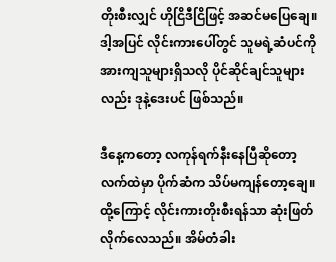တိုးစီးလျှင် ဟိုငြိဒီငြိဖြင့် အဆင်မပြေချေ။ ဒါ့အပြင် လိုင်းကားပေါ်တွင် သူမရဲ့ဆံပင်ကို အားကျသူများရှိသလို ပိုင်ဆိုင်ချင်သူများလည်း ဒုနဲ့ဒေးပင် ဖြစ်သည်။

ဒီနေ့ကတော့ လကုန်ရက်နီးနေပြီဆိုတော့ လက်ထဲမှာ ပိုက်ဆံက သိပ်မကျန်တော့ချေ။ ထို့ကြောင့် လိုင်းကားတိုးစီးရန်သာ ဆုံးဖြတ်လိုက်လေသည်။ အိမ်တံခါး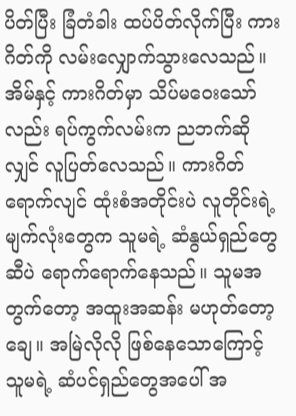ပိတ်ပြီး ခြံတံခါး ထပ်ပိတ်လိုက်ပြီး ကားဂိတ်ကို လမ်းလျှောက်သွားလေသည်။ အိမ်နှင့် ကားဂိတ်မှာ သိပ်မဝေးသော်လည်း ရပ်ကွက်လမ်းက ညဘက်ဆိုလျှင် လူပြတ်လေသည်။ ကားဂိတ်ရောက်လျင် ထုံးစံအတိုင်းပဲ လူတိုင်းရဲ့ မျက်လုံးတွေက သူမရဲ့ ဆံနွယ်ရှည်တွေဆီပဲ ရောက်ရောက်နေသည်။ သူမအတွက်တော့ အထူးအဆန်း မဟုတ်တော့ချေ။ အမြဲလိုလို ဖြစ်နေသောကြောင့် သူမရဲ့ ဆံပင်ရှည်တွေအပေါ် အ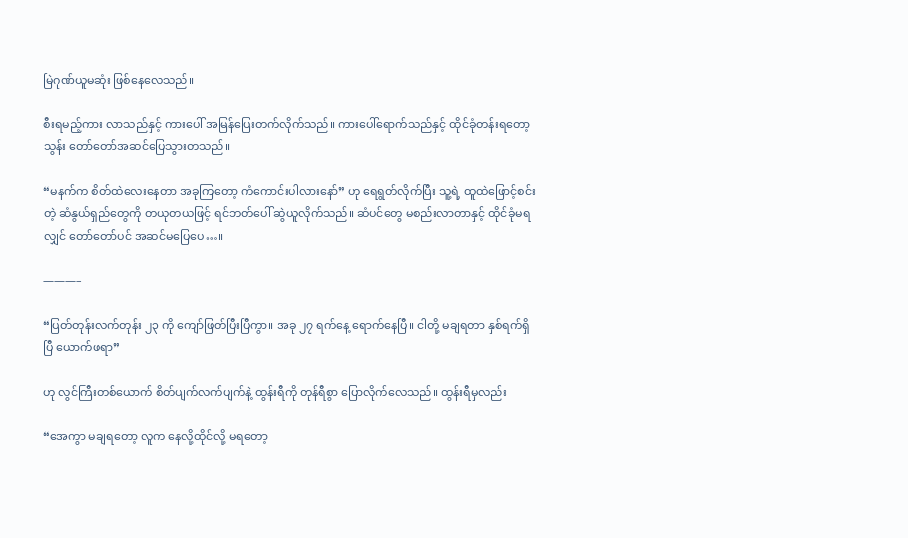မြဲဂုဏ်ယူမဆုံး ဖြစ်နေလေသည်။

စီးရမည့်ကား လာသည်နှင့် ကားပေါ် အမြန်ပြေးတက်လိုက်သည်။ ကားပေါ်ရောက်သည်နှင့် ထိုင်ခုံတန်းရတော့ သွန်း တော်တော်အဆင်ပြေသွားတသည်။

“မနက်က စိတ်ထဲလေးနေတာ အခုကြတော့ ကံကောင်းပါလားနော်” ဟု ရေရွတ်လိုက်ပြီး သူ့ရဲ့ ထူထဲဖြောင့်စင်းတဲ့ ဆံနွယ်ရှည်တွေကို တယုတယဖြင့် ရင်ဘတ်ပေါ် ဆွဲယူလိုက်သည်။ ဆံပင်တွေ မစည်းလာတာနှင့် ထိုင်ခုံမရလျှင် တော်တော်ပင် အဆင်မပြေပေ…။

———–

“ပြတ်တုန်းလက်တုန်း ၂၃ ကို ကျော်ဖြတ်ပြီးပြီကွာ။ အခု ၂၇ ရက်နေ့ ရောက်နေပြီ။ ငါတို့ မချရတာ နှစ်ရက်ရှိပြီ ယောက်ဖရာ”

ဟု လွင်ကြီးတစ်ယောက် စိတ်ပျက်လက်ပျက်နဲ့ ထွန်းရီကို တုန်ရီစွာ ပြောလိုက်လေသည်။ ထွန်းရီမှလည်း

“အေကွာ မချရတော့ လူက နေလို့ထိုင်လို့ မရတော့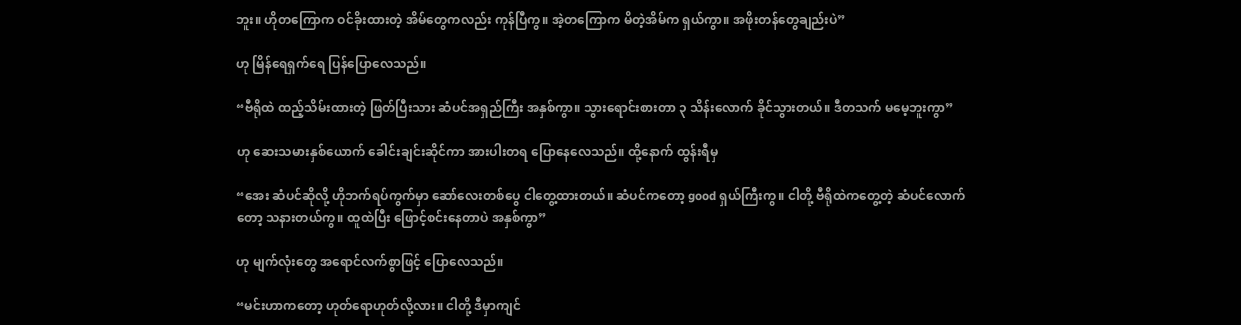ဘူး။ ဟိုတကြောက ဝင်ခိုးထားတဲ့ အိမ်တွေကလည်း ကုန်ပြီကွ။ အဲ့တကြောက မိတဲ့အိမ်က ရှယ်ကွာ။ အဖိုးတန်တွေချည်းပဲ”

ဟု မြိန်ရေရှက်ရေ ပြန်ပြောလေသည်။

“ဗီရိုထဲ ထည့်သိမ်းထားတဲ့ ဖြတ်ပြီးသား ဆံပင်အရှည်ကြီး အနှစ်ကွာ။ သွားရောင်းစားတာ ၃ သိန်းလောက် ခိုင်သွားတယ်။ ဒီတသက် မမေ့ဘူးကွာ”

ဟု ဆေးသမားနှစ်ယောက် ခေါင်းချင်းဆိုင်ကာ အားပါးတရ ပြောနေလေသည်။ ထို့နောက် ထွန်းရီမှ

“အေး ဆံပင်ဆိုလို့ ဟိုဘက်ရပ်ကွက်မှာ ဆော်လေးတစ်ပွေ ငါတွေ့ထားတယ်။ ဆံပင်ကတော့ good ရှယ်ကြီးကွ။ ငါတို့ ဗီရိုထဲကတွေ့တဲ့ ဆံပင်လောက်တော့ သနားတယ်ကွ။ ထူထဲပြီး ဖြောင့်စင်းနေတာပဲ အနှစ်ကွာ”

ဟု မျက်လုံးတွေ အရောင်လက်စွာဖြင့် ပြောလေသည်။

“မင်းဟာကတော့ ဟုတ်ရောဟုတ်လို့လား။ ငါတို့ ဒီမှာကျင်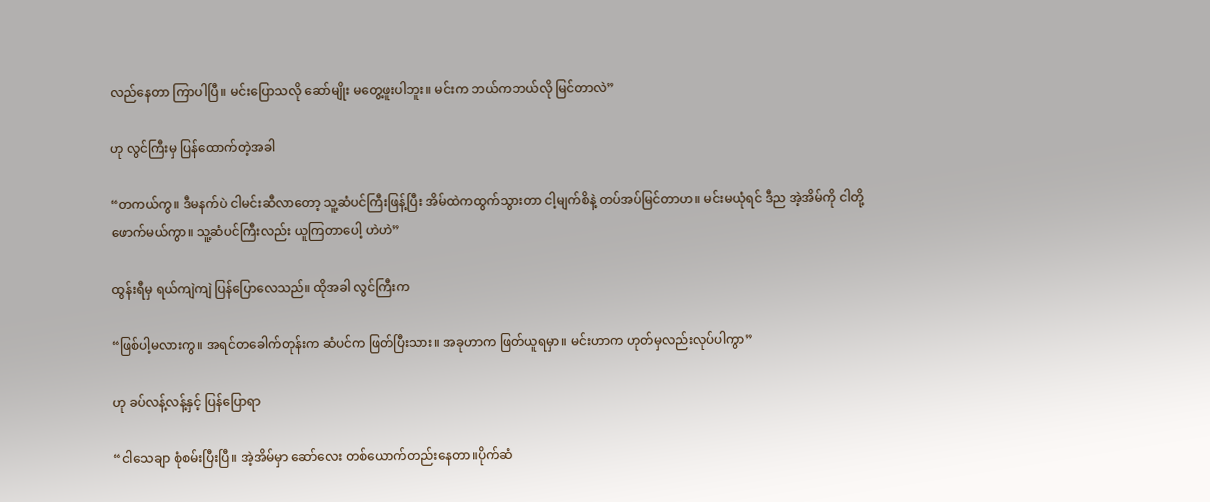လည်နေတာ ကြာပါပြီ။ မင်းပြောသလို ဆော်မျိုး မတွေ့ဖူးပါဘူး။ မင်းက ဘယ်ကဘယ်လို မြင်တာလဲ”

ဟု လွင်ကြီးမှ ပြန်ထောက်တဲ့အခါ

“တကယ်ကွ။ ဒီမနက်ပဲ ငါမင်းဆီလာတော့ သူ့ဆံပင်ကြီးဖြန့်ပြီး အိမ်ထဲကထွက်သွားတာ ငါ့မျက်စိနဲ့ တပ်အပ်မြင်တာဟ။ မင်းမယုံရင် ဒီည အဲ့အိမ်ကို ငါတို့ဖောက်မယ်ကွာ။ သူ့ဆံပင်ကြီးလည်း ယူကြတာပေါ့ ဟဲဟဲ”

ထွန်းရီမှ ရယ်ကျဲကျဲ ပြန်ပြောလေသည်။ ထိုအခါ လွင်ကြီးက

“ဖြစ်ပါ့မလားကွ။ အရင်တခေါက်တုန်းက ဆံပင်က ဖြတ်ပြီးသား။ အခုဟာက ဖြတ်ယူရမှာ။ မင်းဟာက ဟုတ်မှလည်းလုပ်ပါကွာ”

ဟု ခပ်လန့်လန့်နှင့် ပြန်ပြောရာ

“ငါသေချာ စုံစမ်းပြီးပြီ။ အဲ့အိမ်မှာ ဆော်လေး တစ်ယောက်တည်းနေတာ။ပိုက်ဆံ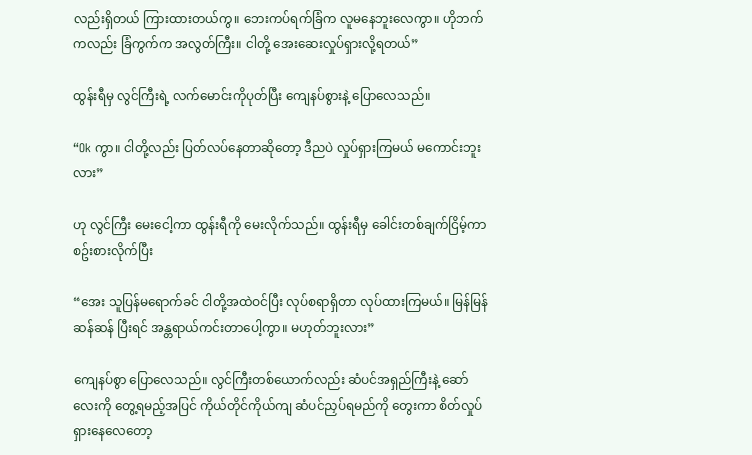လည်းရှိတယ် ကြားထားတယ်ကွ။ ဘေးကပ်ရက်ခြံက လူမနေဘူးလေကွာ။ ဟိုဘက်ကလည်း ခြံကွက်က အလွတ်ကြီး။ ငါတို့ အေးဆေးလှုပ်ရှားလို့ရတယ်”

ထွန်းရီမှ လွင်ကြီးရဲ့ လက်မောင်းကိုပုတ်ပြီး ကျေနပ်စွားနဲ့ ပြောလေသည်။

“Ok ကွာ။ ငါတို့လည်း ပြတ်လပ်နေတာဆိုတော့ ဒီညပဲ လှုပ်ရှားကြမယ် မကောင်းဘူးလား”

ဟု လွင်ကြီး မေးငေါ့ကာ ထွန်းရီကို မေးလိုက်သည်။ ထွန်းရီမှ ခေါင်းတစ်ချက်ငြိမ့်ကာ စဥ်းစားလိုက်ပြီး

“အေး သူပြန်မရောက်ခင် ငါတို့အထဲဝင်ပြီး လုပ်စရာရှိတာ လုပ်ထားကြမယ်။ မြန်မြန်ဆန်ဆန် ပြီးရင် အန္တရာယ်ကင်းတာပေါ့ကွာ။ မဟုတ်ဘူးလား”

ကျေနပ်စွာ ပြောလေသည်။ လွင်ကြီးတစ်ယောက်လည်း ဆံပင်အရှည်ကြီးနဲ့ ဆော်လေးကို တွေ့ရမည့်အပြင် ကိုယ်တိုင်ကိုယ်ကျ ဆံပင်ညှပ်ရမည်ကို တွေးကာ စိတ်လှုပ်ရှားနေလေတော့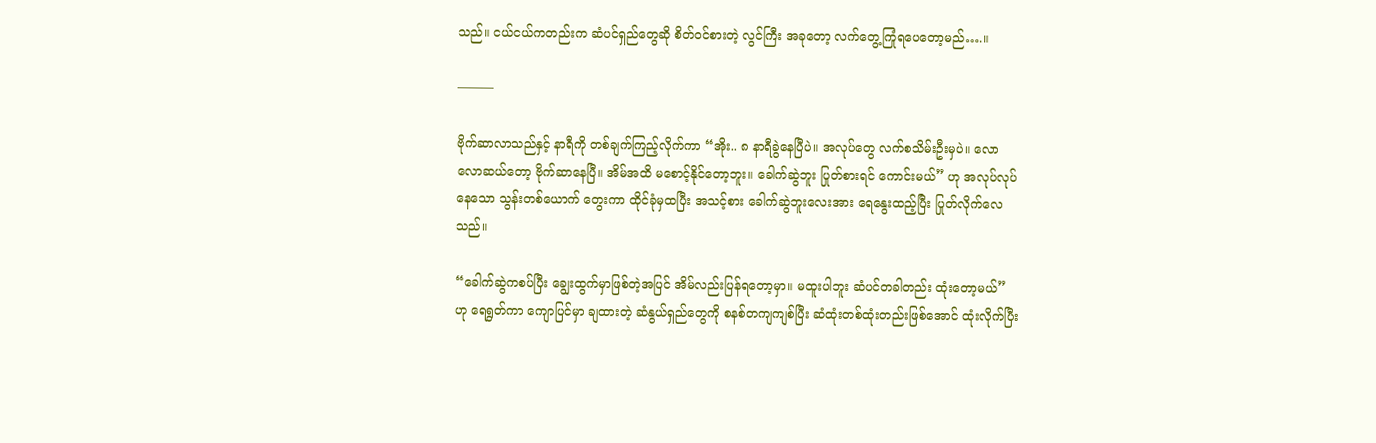သည်။ ငယ်ငယ်ကတည်းက ဆံပင်ရှည်တွေဆို စိတ်ဝင်စားတဲ့ လွင်ကြီး အခုတော့ လက်တွေ့ကြုံရပေတော့မည်….။

———

ဗိုက်ဆာလာသည်နှင့် နာရီကို တစ်ချက်ကြည့်လိုက်ကာ “အိုး.. ၈ နာရီခွဲနေပြီပဲ။ အလုပ်တွေ လက်စသိမ်းဦးမှပဲ။ လောလောဆယ်တော့ ဗိုက်ဆာနေပြီ။ အိမ်အထိ မစောင့်နိုင်တော့ဘူး။ ခေါက်ဆွဲဘူး ပြုတ်စားရင် ကောင်းမယ်” ဟု အလုပ်လုပ်နေသော သွန်းတစ်ယောက် တွေးကာ ထိုင်ခုံမှထပြီး အသင့်စား ခေါက်ဆွဲဘူးလေးအား ရေနွေးထည့်ပြီး ပြုတ်လိုက်လေသည်။

“ခေါက်ဆွဲကစပ်ပြီး ချွေးထွက်မှာဖြစ်တဲ့အပြင် အိမ်လည်းပြန်ရတော့မှာ။ မထူးပါဘူး ဆံပင်တခါတည်း ထုံးတော့မယ်” ဟု ရေရွတ်ကာ ကျောပြင်မှာ ချထားတဲ့ ဆံနွယ်ရှည်တွေကို စနစ်တကျကျစ်ပြီး ဆံထုံးတစ်ထုံးတည်းဖြစ်အောင် ထုံးလိုက်ပြီး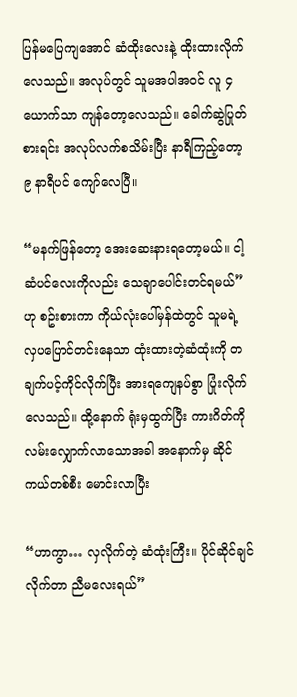ပြန်မပြေကျအောင် ဆံထိုးလေးနဲ့ ထိုးထားလိုက်လေသည်။ အလုပ်တွင် သူမအပါအဝင် လူ ၄ ယောက်သာ ကျန်တော့လေသည်။ ခေါက်ဆွဲပြုတ်စားရင်း အလုပ်လက်စသိမ်းပြီး နာရီကြည့်တော့ ၉ နာရီပင် ကျော်လေပြီ။

“မနက်ဖြန်တော့ အေးဆေးနားရတော့မယ်။ ငါ့ဆံပင်လေးကိုလည်း သေချာပေါင်းတင်ရမယ်” ဟု စဥ်းစားကာ ကိုယ်လုံးပေါ်မှန်ထဲတွင် သူမရဲ့ လှပပြောင်တင်းနေသာ ထုံးထားတဲ့ဆံထုံးကို တချက်ပင့်ကိုင်လိုက်ပြီး အားရကျေနပ်စွာ ပြုံးလိုက်လေသည်။ ထို့နောက် ရုံးမှထွက်ပြီး ကားဂိတ်ကို လမ်းလျှောက်လာသောအခါ အနောက်မှ ဆိုင်ကယ်တစ်စီး မောင်းလာပြီး

“ဟာကွာ… လှလိုက်တဲ့ ဆံထုံးကြီး။ ပိုင်ဆိုင်ချင်လိုက်တာ ညီမလေးရယ်”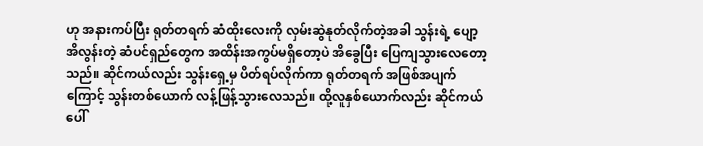ဟု အနားကပ်ပြီး ရုတ်တရက် ဆံထိုးလေးကို လှမ်းဆွဲနုတ်လိုက်တဲ့အခါ သွန်းရဲ့ ပျော့အိလွန်းတဲ့ ဆံပင်ရှည်တွေက အထိန်းအကွပ်မရှိတော့ပဲ အိခွေပြီး ပြေကျသွားလေတော့သည်။ ဆိုင်ကယ်လည်း သွန်းရှေ့မှ ပိတ်ရပ်လိုက်ကာ ရုတ်တရက် အဖြစ်အပျက်ကြောင့် သွန်းတစ်ယောက် လန့်ဖြန့်သွားလေသည်။ ထို့လူနှစ်ယောက်လည်း ဆိုင်ကယ်ပေါ်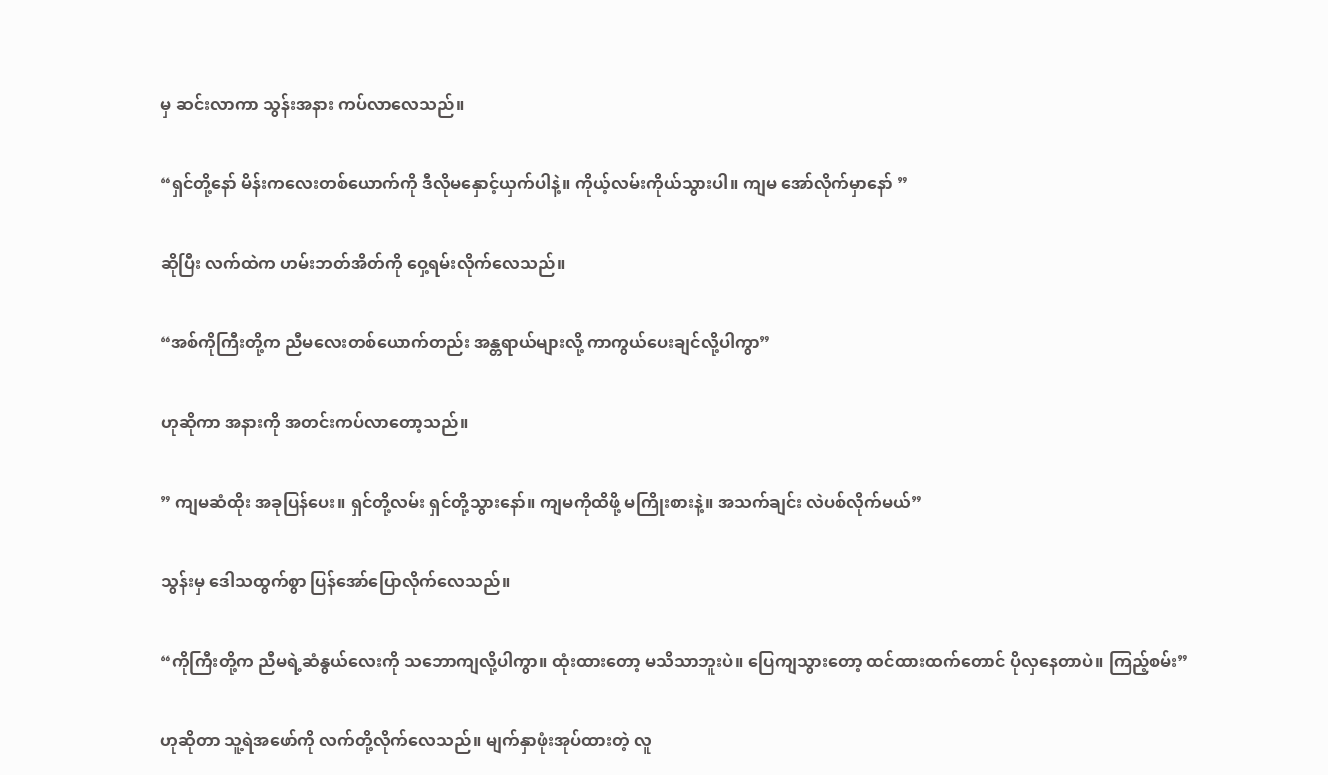မှ ဆင်းလာကာ သွန်းအနား ကပ်လာလေသည်။

“ရှင်တို့နော် မိန်းကလေးတစ်ယောက်ကို ဒီလိုမနှောင့်ယှက်ပါနဲ့။ ကိုယ့်လမ်းကိုယ်သွားပါ။ ကျမ အော်လိုက်မှာနော် ”

ဆိုပြီး လက်ထဲက ဟမ်းဘတ်အိတ်ကို ဝှေ့ရမ်းလိုက်လေသည်။

“အစ်ကိုကြီးတို့က ညီမလေးတစ်ယောက်တည်း အန္တရာယ်များလို့ ကာကွယ်ပေးချင်လို့ပါကွာ”

ဟုဆိုကာ အနားကို အတင်းကပ်လာတော့သည်။

” ကျမဆံထိုး အခုပြန်ပေး။ ရှင်တို့လမ်း ရှင်တို့သွားနော်။ ကျမကိုထိဖို့ မကြိုးစားနဲ့။ အသက်ချင်း လဲပစ်လိုက်မယ်”

သွန်းမှ ဒေါသထွက်စွာ ပြန်အော်ပြောလိုက်လေသည်။

“ကိုကြီးတို့က ညီမရဲ့ဆံနွယ်လေးကို သဘောကျလို့ပါကွာ။ ထုံးထားတော့ မသိသာဘူးပဲ။ ပြေကျသွားတော့ ထင်ထားထက်တောင် ပိုလှနေတာပဲ။ ကြည့်စမ်း”

ဟုဆိုတာ သူ့ရဲအဖော်ကို လက်တို့လိုက်လေသည်။ မျက်နှာဖုံးအုပ်ထားတဲ့ လူ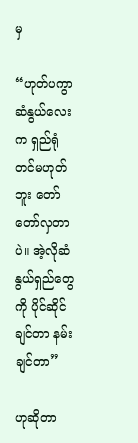မှ

“ဟုတ်ပကွာ ဆံနွယ်လေးက ရှည်ရုံတင်မဟုတ်ဘူး တော်တော်လှတာပဲ။ အဲ့လိုဆံနွယ်ရှည်တွေကို ပိုင်ဆိုင်ချင်တာ နမ်းချင်တာ”

ဟုဆိုတာ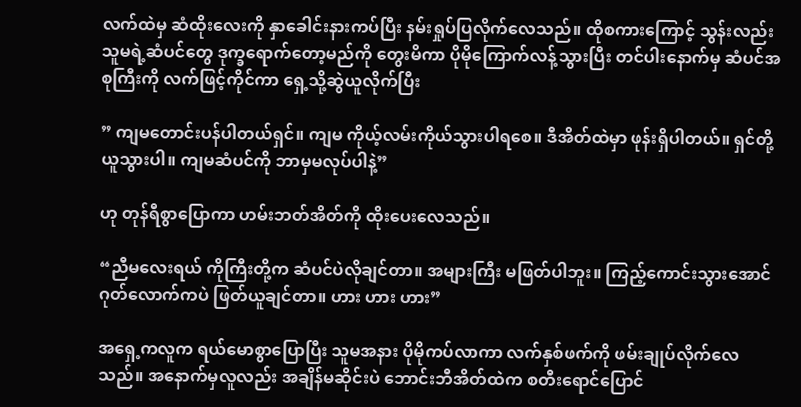လက်ထဲမှ ဆံထိုးလေးကို နှာခေါင်းနားကပ်ပြီး နမ်းရှုပ်ပြလိုက်လေသည်။ ထိုစကားကြောင့် သွန်းလည်း သူမရဲ့ဆံပင်တွေ ဒုက္ခရောက်တော့မည်ကို တွေးမိကာ ပိုမိုကြောက်လန့်သွားပြီး တင်ပါးနောက်မှ ဆံပင်အစုကြီးကို လက်ဖြင့်ကိုင်ကာ ရှေ့သို့ဆွဲယူလိုက်ပြီး

” ကျမတောင်းပန်ပါတယ်ရှင်။ ကျမ ကိုယ့်လမ်းကိုယ်သွားပါရစေ။ ဒီအိတ်ထဲမှာ ဖုန်းရှိပါတယ်။ ရှင်တို့ ယူသွားပါ။ ကျမဆံပင်ကို ဘာမှမလုပ်ပါနဲ့”

ဟု တုန်ရီစွာပြောကာ ဟမ်းဘတ်အိတ်ကို ထိုးပေးလေသည်။

“ညီမလေးရယ် ကိုကြီးတို့က ဆံပင်ပဲလိုချင်တာ။ အများကြီး မဖြတ်ပါဘူး။ ကြည့်ကောင်းသွားအောင် ဂုတ်လောက်ကပဲ ဖြတ်ယူချင်တာ။ ဟား ဟား ဟား”

အရှေ့ကလူက ရယ်မောစွာပြောပြီး သူမအနား ပိုမိုကပ်လာကာ လက်နှစ်ဖက်ကို ဖမ်းချုပ်လိုက်လေသည်။ အနောက်မှလူလည်း အချိန်မဆိုင်းပဲ ဘောင်းဘီအိတ်ထဲက စတီးရောင်ပြောင်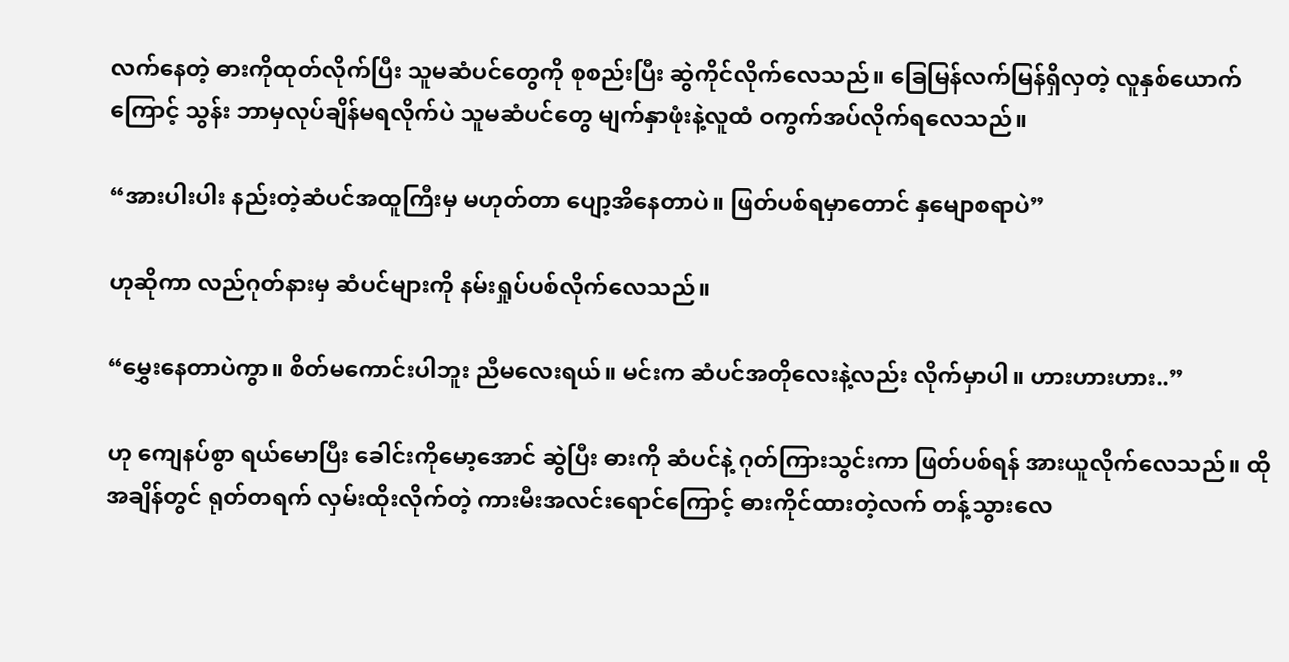လက်နေတဲ့ ဓားကိုထုတ်လိုက်ပြီး သူမဆံပင်တွေကို စုစည်းပြီး ဆွဲကိုင်လိုက်လေသည်။ ခြေမြန်လက်မြန်ရှိလှတဲ့ လူနှစ်ယောက်ကြောင့် သွန်း ဘာမှလုပ်ချိန်မရလိုက်ပဲ သူမဆံပင်တွေ မျက်နှာဖုံးနဲ့လူထံ ဝကွက်အပ်လိုက်ရလေသည်။

“အားပါးပါး နည်းတဲ့ဆံပင်အထူကြီးမှ မဟုတ်တာ ပျော့အိနေတာပဲ။ ဖြတ်ပစ်ရမှာတောင် နှမျောစရာပဲ”

ဟုဆိုကာ လည်ဂုတ်နားမှ ဆံပင်များကို နမ်းရှုပ်ပစ်လိုက်လေသည်။

“မွှေးနေတာပဲကွာ။ စိတ်မကောင်းပါဘူး ညီမလေးရယ်။ မင်းက ဆံပင်အတိုလေးနဲ့လည်း လိုက်မှာပါ။ ဟားဟားဟား..”

ဟု ကျေနပ်စွာ ရယ်မောပြီး ခေါင်းကိုမော့အောင် ဆွဲပြီး ဓားကို ဆံပင်နဲ့ ဂုတ်ကြားသွင်းကာ ဖြတ်ပစ်ရန် အားယူလိုက်လေသည်။ ထိုအချိန်တွင် ရုတ်တရက် လှမ်းထိုးလိုက်တဲ့ ကားမီးအလင်းရောင်ကြောင့် ဓားကိုင်ထားတဲ့လက် တန့်သွားလေ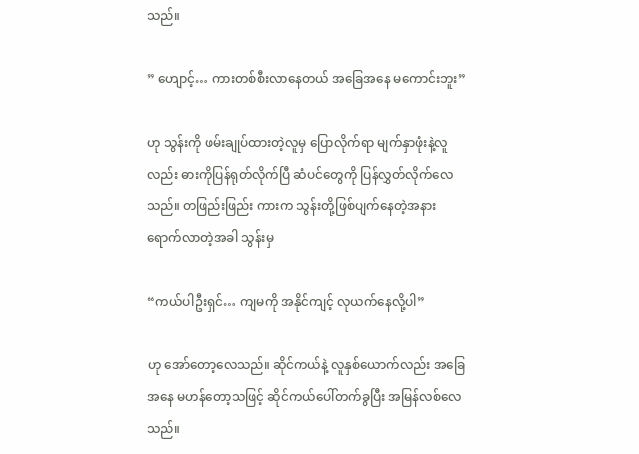သည်။

” ဟျောင့်… ကားတစ်စီးလာနေတယ် အခြေအနေ မကောင်းဘူး”

ဟု သွန်းကို ဖမ်းချုပ်ထားတဲ့လူမှ ပြောလိုက်ရာ မျက်နှာဖုံးနဲ့လူလည်း ဓားကိုပြန်ရုတ်လိုက်ပြီ ဆံပင်တွေကို ပြန်လွှတ်လိုက်လေသည်။ တဖြည်းဖြည်း ကားက သွန်းတို့ဖြစ်ပျက်နေတဲ့အနား ရောက်လာတဲ့အခါ သွန်းမှ

“ကယ်ပါဦးရှင်… ကျမကို အနိုင်ကျင့် လုယက်နေလို့ပါ”

ဟု အော်တော့လေသည်။ ဆိုင်ကယ်နဲ့ လူနှစ်ယောက်လည်း အခြေအနေ မဟန်တော့သဖြင့် ဆိုင်ကယ်ပေါ်တက်ခွပြီး အမြန်လစ်လေသည်။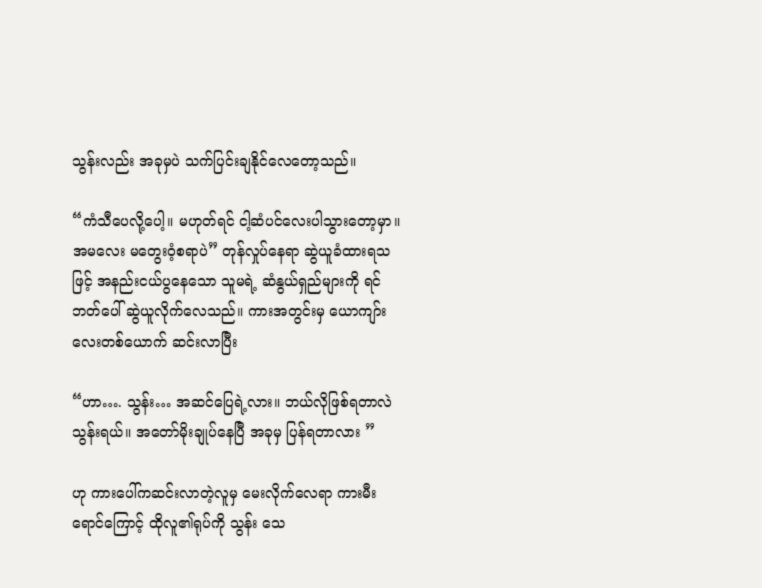သွန်းလည်း အခုမှပဲ သက်ပြင်းချနိုင်လေတော့သည်။

“ကံသီပေလို့ပေါ့။ မဟုတ်ရင် ငါ့ဆံပင်လေးပါသွားတော့မှာ။ အမလေး မတွေးဝံ့စရာပဲ” တုန်လှုပ်နေရာ ဆွဲယူခံထားရသဖြင့် အနည်းငယ်ပွနေသော သူမရဲ့ ဆံနွယ်ရှည်များကို ရင်ဘတ်ပေါ် ဆွဲယူလိုက်လေသည်။ ကားအတွင်းမှ ယောကျာ်းလေးတစ်ယောက် ဆင်းလာပြီး

“ဟာ…. သွန်း… အဆင်ပြေရဲ့လား။ ဘယ်လိုဖြစ်ရတာလဲ သွန်းရယ်။ အတော်မိုးချုပ်နေပြီ အခုမှ ပြန်ရတာလား ”

ဟု ကားပေါ်ကဆင်းလာတဲ့လူမှ မေးလိုက်လေရာ ကားမီးရောင်ကြောင့် ထိုလူ၏ရုပ်ကို သွန်း သေ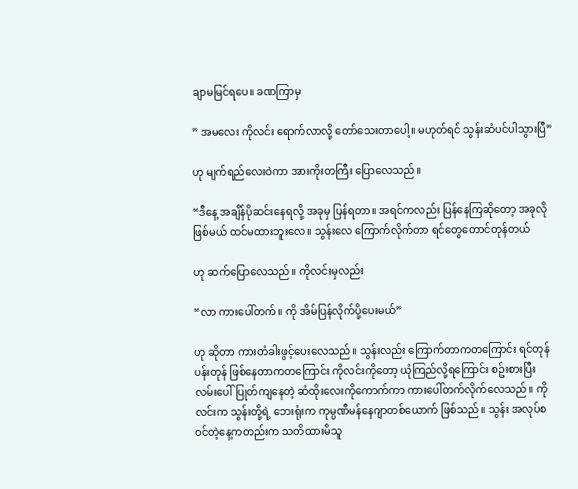ချာမမြင်ရပေ။ ခဏကြာမှ

” အမလေး ကိုလင်း ရောက်လာလို့ တော်သေးတာပေါ့။ မဟုတ်ရင် သွန်းဆံပင်ပါသွားပြီ”

ဟု မျက်ရည်လေးဝဲကာ အားကိုးတကြီး ပြောလေသည်။

“ဒီနေ့ အချိန်ပိုဆင်းနေရလို့ အခုမှ ပြန်ရတာ။ အရင်ကလည်း ပြန်နေကြဆိုတော့ အခုလိုဖြစ်မယ် ထင်မထားဘူးလေ။ သွန်းလေ ကြောက်လိုက်တာ ရင်တွေတောင်တုန်တယ်

ဟု ဆက်ပြောလေသည်။ ကိုလင်းမှလည်း

“လာ ကားပေါ်တက်။ ကို အိမ်ပြန်လိုက်ပို့ပေးမယ်”

ဟု ဆိုတာ ကားတံခါးဖွင့်ပေးလေသည်။ သွန်းလည်း ကြောက်တာကတကြောင်း ရင်တုန်ပန်းတုန် ဖြစ်နေတာကတကြောင်း ကိုလင်းကိုတော့ ယုံကြည်လို့ရကြောင်း စဥ်းစားပြီး လမ်းပေါ်ပြုတ်ကျနေတဲ့ ဆံထိုးလေးကိုကောက်ကာ ကားပေါ်တက်လိုက်လေသည်။ ကိုလင်းက သွန်းတို့ရဲ့ ဘေးရုံးက ကုမ္ပဏီမန်နေဂျာတစ်ယောက် ဖြစ်သည်။ သွန်း အလုပ်စဝင်တဲ့နေ့ကတည်းက သတိထားမိသူ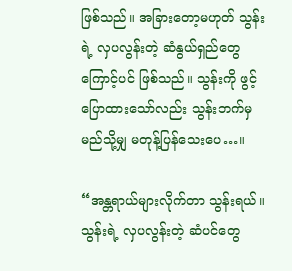ဖြစ်သည်။ အခြားတော့မဟုတ် သွန်းရဲ့ လှပလွန်းတဲ့ ဆံနွယ်ရှည်တွေကြောင့်ပင် ဖြစ်သည်။ သွန်းကို ဖွင့်ပြောထားသော်လည်း သွန်းဘက်မှ မည်သို့မျှ မတုန့်ပြန်သေးပေ…။

“အန္တရာယ်များလိုက်တာ သွန်းရယ်။ သွန်းရဲ့ လှပလွန်းတဲ့ ဆံပင်တွေ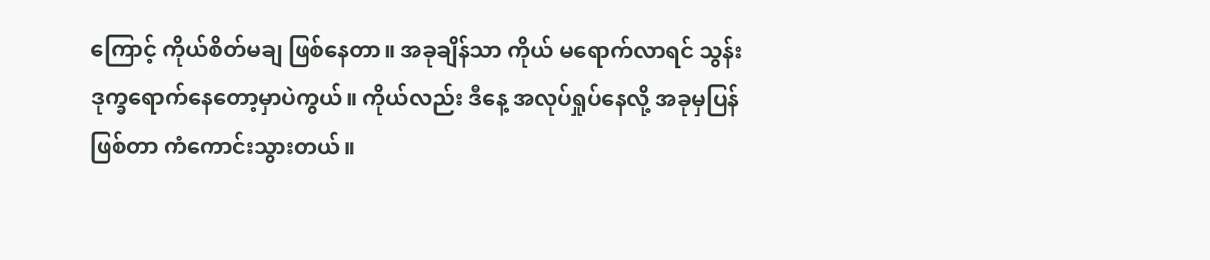ကြောင့် ကိုယ်စိတ်မချ ဖြစ်နေတာ။ အခုချိန်သာ ကိုယ် မရောက်လာရင် သွန်း ဒုက္ခရောက်နေတော့မှာပဲကွယ်။ ကိုယ်လည်း ဒီနေ့ အလုပ်ရှုပ်နေလို့ အခုမှပြန်ဖြစ်တာ ကံကောင်းသွားတယ်။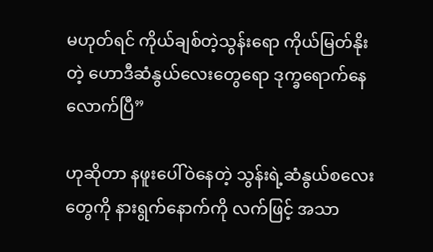မဟုတ်ရင် ကိုယ်ချစ်တဲ့သွန်းရော ကိုယ်မြတ်နိုးတဲ့ ဟောဒီဆံနွယ်လေးတွေရော ဒုက္ခရောက်နေလောက်ပြီ”

ဟုဆိုတာ နဖူးပေါ်ဝဲနေတဲ့ သွန်းရဲ့ဆံနွယ်စလေးတွေကို နားရွက်နောက်ကို လက်ဖြင့် အသာ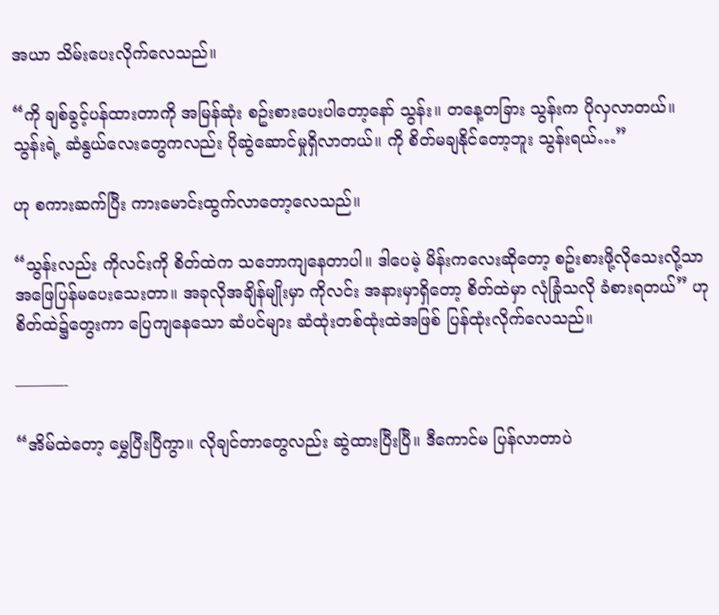အယာ သိမ်းပေးလိုက်လေသည်။

“ကို ချစ်ခွင့်ပန်ထားတာကို အမြန်ဆုံး စဥ်းစားပေးပါတော့နော် သွန်း။ တနေ့တခြား သွန်းက ပိုလှလာတယ်။ သွန်းရဲ့ ဆံနွယ်လေးတွေကလည်း ပိုဆွဲဆောင်မှုရှိလာတယ်။ ကို စိတ်မချနိုင်တော့ဘူး သွန်းရယ်…”

ဟု စကားဆက်ပြီး ကားမောင်းထွက်လာတော့လေသည်။

“သွန်းလည်း ကိုလင်းကို စိတ်ထဲက သဘောကျနေတာပါ။ ဒါပေမဲ့ မိန်းကလေးဆိုတော့ စဥ်းစားဖို့လိုသေးလို့သာ အဖြေပြန်မပေးသေးတာ။ အခုလိုအချိန်မျိုးမှာ ကိုလင်း အနားမှာရှိတော့ စိတ်ထဲမှာ လုံခြုံသလို ခံစားရတယ်” ဟု စိတ်ထဲ၌တွေးကာ ပြေကျနေသော ဆံပင်များ ဆံထုံးတစ်ထုံးထဲအဖြစ် ပြန်ထုံးလိုက်လေသည်။

———-

“အိမ်ထဲတော့ မွှေပြီးပြီကွာ။ လိုချင်တာတွေလည်း ဆွဲထားပြီးပြီ။ ဒီကောင်မ ပြန်လာတာပဲ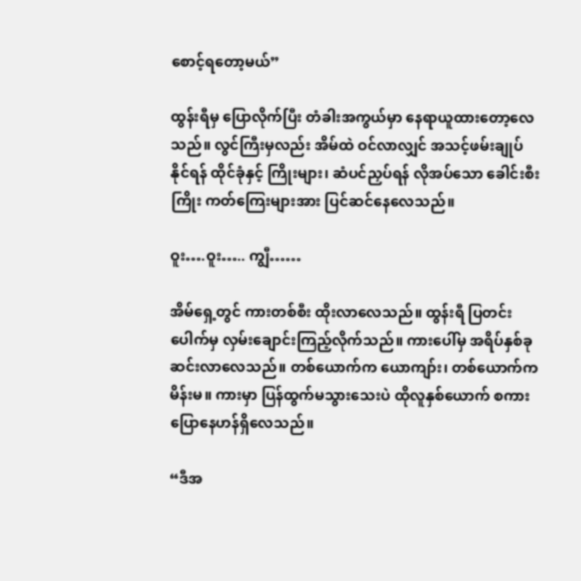စောင့်ရတော့မယ်”

ထွန်းရီမှ ပြောလိုက်ပြီး တံခါးအကွယ်မှာ နေရာယူထားတော့လေသည်။ လွင်ကြီးမှလည်း အိမ်ထဲ ဝင်လာလျှင် အသင့်ဖမ်းချုပ်နိုင်ရန် ထိုင်ခုံနှင့် ကြိုးများ၊ ဆံပင်ညှပ်ရန် လိုအပ်သော ခေါင်းစီးကြိုး ကတ်ကြေးများအား ပြင်ဆင်နေလေသည်။

ဝူး….ဝူး….. ကျွီ……

အိမ်ရှေ့တွင် ကားတစ်စီး ထိုးလာလေသည်။ ထွန်းရီ ပြတင်းပေါက်မှ လှမ်းချောင်းကြည့်လိုက်သည်။ ကားပေါ်မှ အရိပ်နှစ်ခု ဆင်းလာလေသည်။ တစ်ယောက်က ယောကျာ်း၊ တစ်ယောက်က မိန်းမ။ ကားမှာ ပြန်ထွက်မသွားသေးပဲ ထိုလူနှစ်ယောက် စကားပြောနေဟန်ရှိလေသည်။

“ဒီအ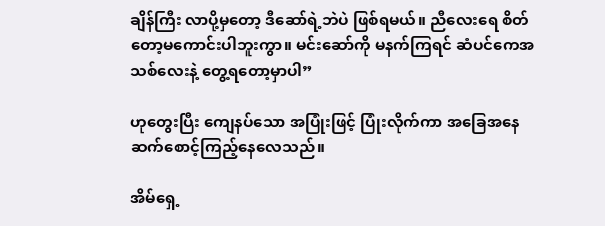ချိန်ကြီး လာပို့မှတော့ ဒီဆော်ရဲ့ဘဲပဲ ဖြစ်ရမယ်။ ညီလေးရေ စိတ်တော့မကောင်းပါဘူးကွာ။ မင်းဆော်ကို မနက်ကြရင် ဆံပင်ကေအသစ်လေးနဲ့ တွေ့ရတော့မှာပါ”

ဟုတွေးပြီး ကျေနပ်သော အပြုံးဖြင့် ပြုံးလိုက်ကာ အခြေအနေ ဆက်စောင့်ကြည့်နေလေသည်။

အိမ်ရှေ့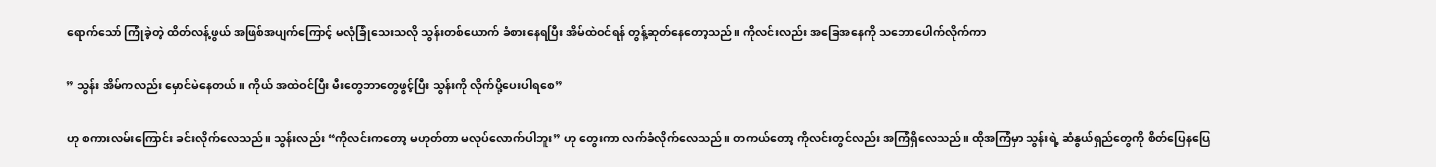ရောက်သော် ကြုံခဲ့တဲ့ ထိတ်လန့်ဖွယ် အဖြစ်အပျက်ကြောင့် မလုံခြုံသေးသလို သွန်းတစ်ယောက် ခံစားနေရပြီး အိမ်ထဲဝင်ရန် တွန့်ဆုတ်နေတော့သည်။ ကိုလင်းလည်း အခြေအနေကို သဘောပေါက်လိုက်ကာ

” သွန်း အိမ်ကလည်း မှောင်မဲနေတယ်။ ကိုယ် အထဲဝင်ပြီး မီးတွေဘာတွေဖွင့်ပြီး သွန်းကို လိုက်ပို့ပေးပါရစေ”

ဟု စကားလမ်းကြောင်း ခင်းလိုက်လေသည်။ သွန်းလည်း “ကိုလင်းကတော့ မဟုတ်တာ မလုပ်လောက်ပါဘူး” ဟု တွေးကာ လက်ခံလိုက်လေသည်။ တကယ်တော့ ကိုလင်းတွင်လည်း အကြံရှိလေသည်။ ထိုအကြံမှာ သွန်းရဲ့ ဆံနွယ်ရှည်တွေကို စိတ်ပြေနပြေ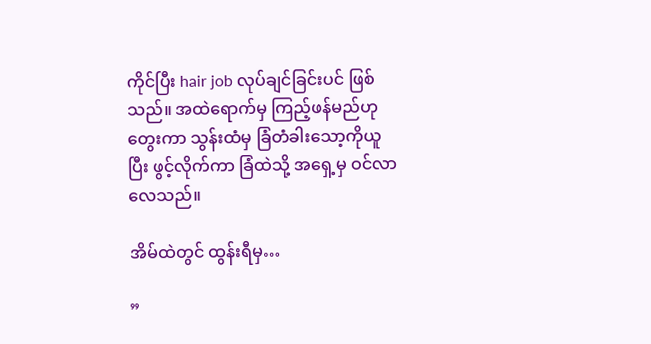ကိုင်ပြီး hair job လုပ်ချင်ခြင်းပင် ဖြစ်သည်။ အထဲရောက်မှ ကြည့်ဖန်မည်ဟု တွေးကာ သွန်းထံမှ ခြံတံခါးသော့ကိုယူပြီး ဖွင့်လိုက်ကာ ခြံထဲသို့ အရှေ့မှ ဝင်လာလေသည်။

အိမ်ထဲတွင် ထွန်းရီမှ…

”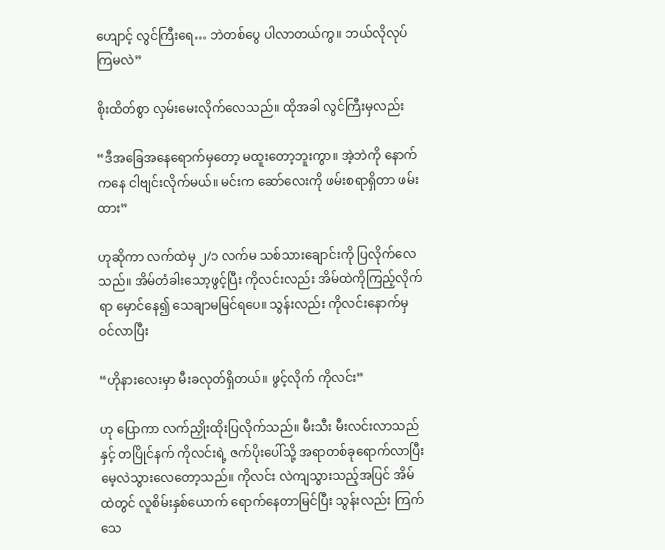ဟျောင့် လွင်ကြီးရေ… ဘဲတစ်ပွေ ပါလာတယ်ကွ။ ဘယ်လိုလုပ်ကြမလဲ”

စိုးထိတ်စွာ လှမ်းမေးလိုက်လေသည်။ ထိုအခါ လွင်ကြီးမှလည်း

“ဒီအခြေအနေရောက်မှတော့ မထူးတော့ဘူးကွာ။ အဲ့ဘဲကို နောက်ကနေ ငါဗျင်းလိုက်မယ်။ မင်းက ဆော်လေးကို ဖမ်းစရာရှိတာ ဖမ်းထား”

ဟုဆိုကာ လက်ထဲမှ ၂/၁ လက်မ သစ်သားချောင်းကို ပြလိုက်လေသည်။ အိမ်တံခါးသော့ဖွင့်ပြီး ကိုလင်းလည်း အိမ်ထဲကိုကြည့်လိုက်ရာ မှောင်နေ၍ သေချာမမြင်ရပေ။ သွန်းလည်း ကိုလင်းနောက်မှ ဝင်လာပြီး

“ဟိုနားလေးမှာ မီးခလုတ်ရှိတယ်။ ဖွင့်လိုက် ကိုလင်း”

ဟု ပြောကာ လက်ညှိုးထိုးပြလိုက်သည်။ မီးသီး မီးလင်းလာသည်နှင့် တပြိုင်နက် ကိုလင်းရဲ့ ဇက်ပိုးပေါ်သို့ အရာတစ်ခုရောက်လာပြီး မေ့လဲသွားလေတော့သည်။ ကိုလင်း လဲကျသွားသည့်အပြင် အိမ်ထဲတွင် လူစိမ်းနှစ်ယောက် ရောက်နေတာမြင်ပြီး သွန်းလည်း ကြက်သေ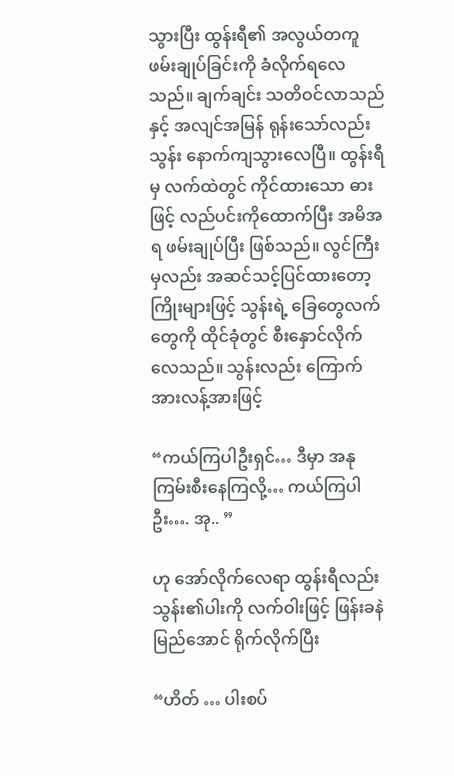သွားပြီး ထွန်းရီ၏ အလွယ်တကူ ဖမ်းချုပ်ခြင်းကို ခံလိုက်ရလေသည်။ ချက်ချင်း သတိဝင်လာသည်နှင့် အလျင်အမြန် ရုန်းသော်လည်းသွန်း နောက်ကျသွားလေပြီ။ ထွန်းရီမှ လက်ထဲတွင် ကိုင်ထားသော ဓားဖြင့် လည်ပင်းကိုထောက်ပြီး အမိအရ ဖမ်းချုပ်ပြီး ဖြစ်သည်။ လွင်ကြီးမှလည်း အဆင်သင့်ပြင်ထားတော့ ကြိုးများဖြင့် သွန်းရဲ့ ခြေတွေလက်တွေကို ထိုင်ခုံတွင် စီးနှောင်လိုက်လေသည်။ သွန်းလည်း ကြောက်အားလန့်အားဖြင့်

“ကယ်ကြပါဦးရှင်… ဒီမှာ အနုကြမ်းစီးနေကြလို့… ကယ်ကြပါဦး…. အု.. ”

ဟု အော်လိုက်လေရာ ထွန်းရီလည်း သွန်း၏ပါးကို လက်ဝါးဖြင့် ဖြန်းခနဲ မြည်အောင် ရိုက်လိုက်ပြီး

“ဟိတ် … ပါးစပ်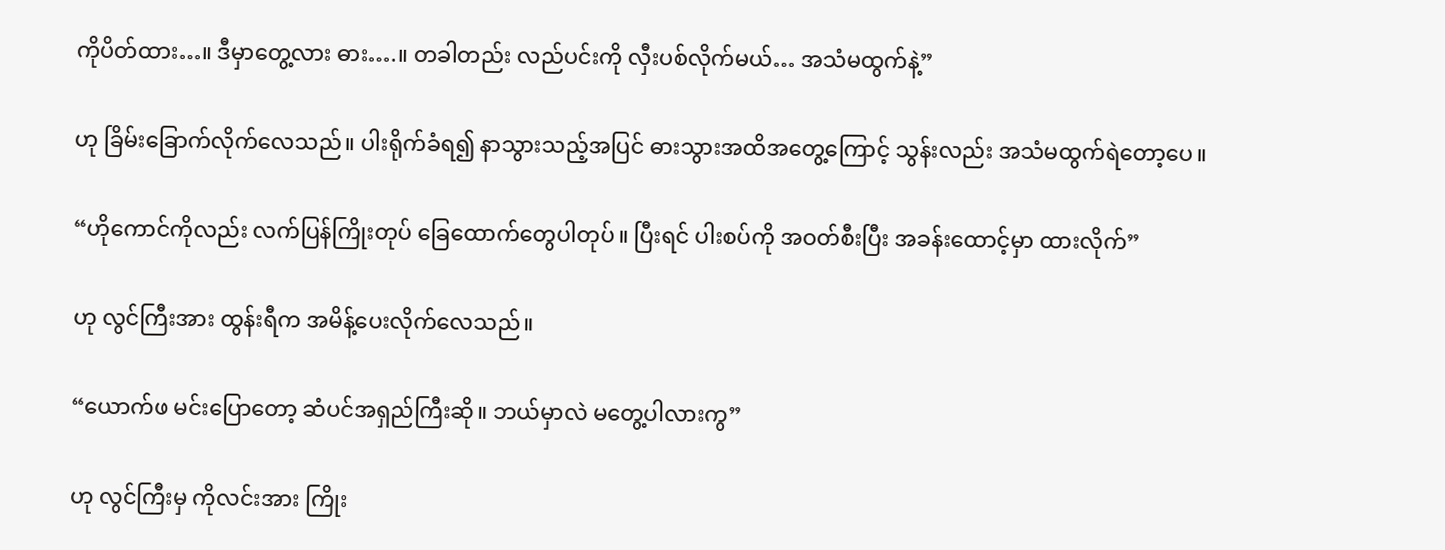ကိုပိတ်ထား…။ ဒီမှာတွေ့လား ဓား….။ တခါတည်း လည်ပင်းကို လှီးပစ်လိုက်မယ်… အသံမထွက်နဲ့”

ဟု ခြိမ်းခြောက်လိုက်လေသည်။ ပါးရိုက်ခံရ၍ နာသွားသည့်အပြင် ဓားသွားအထိအတွေ့ကြောင့် သွန်းလည်း အသံမထွက်ရဲတော့ပေ။

“ဟိုကောင်ကိုလည်း လက်ပြန်ကြိုးတုပ် ခြေထောက်တွေပါတုပ်။ ပြီးရင် ပါးစပ်ကို အဝတ်စီးပြီး အခန်းထောင့်မှာ ထားလိုက်”

ဟု လွင်ကြီးအား ထွန်းရီက အမိန့်ပေးလိုက်လေသည်။

“ယောက်ဖ မင်းပြောတော့ ဆံပင်အရှည်ကြီးဆို။ ဘယ်မှာလဲ မတွေ့ပါလားကွ”

ဟု လွင်ကြီးမှ ကိုလင်းအား ကြိုး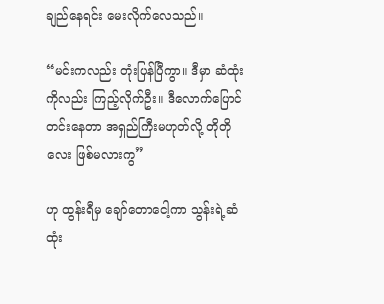ချည်နေရင်း မေးလိုက်လေသည်။

“မင်းကလည်း တုံးပြန်ပြီကွာ။ ဒီမှာ ဆံထုံးကိုလည်း ကြည့်လိုက်ဦး။ ဒီလောက်ပြောင်တင်းနေတာ အရှည်ကြီးမဟုတ်လို့ တိုတိုလေး ဖြစ်မလားကွ”

ဟု ထွန်းရီမှ ချော်တောငေါ့ကာ သွန်းရဲ့ဆံထုံး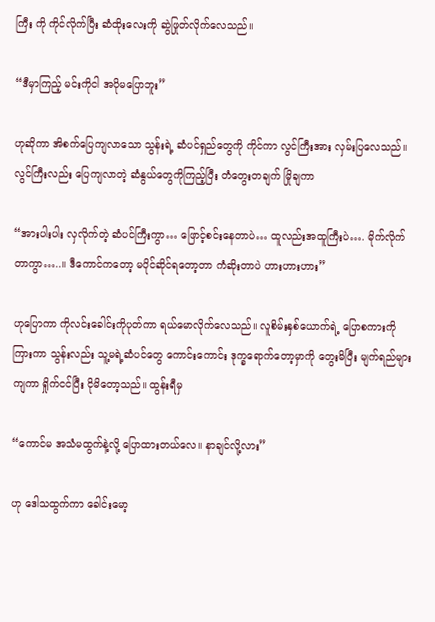ကြီး ကို ကိုင်လိုက်ပြီး ဆံထိုးလေးကို ဆွဲဖြုတ်လိုက်လေသည်။

“ဒီမှာကြည့် မင်းကိုငါ အပိုမပြောဘူး”

ဟုဆိုကာ အိစက်ပြေကျလာသော သွန်းရဲ့ ဆံပင်ရှည်တွေကို ကိုင်ကာ လွင်ကြီးအား လှမ်းပြလေသည်။ လွင်ကြီးလည်း ပြေကျလာတဲ့ ဆံနွယ်တွေကိုကြည့်ပြီး တံတွေးတချက် မြိုချကာ

“အားပါးပါး လှလိုက်တဲ့ ဆံပင်ကြီးကွာ… ဖြောင့်စင်းနေတာပဲ… ထူလည်းအထူကြီးပဲ…. မိုက်လိုက်တာကွာ…..။ ဒီကောင်ကတော့ မပိုင်ဆိုင်ရတော့တာ ကံဆိုးတာပဲ ဟားဟားဟား”

ဟုပြောကာ ကိုလင်းခေါင်းကိုပုတ်ကာ ရယ်မောလိုက်လေသည်။ လူစိမ်းနှစ်ယောက်ရဲ့ ပြောစကားကိုကြားကာ သွန်းလည်း သူ့မရဲ့ဆံပင်တွေ ကောင်းကောင်း ဒုက္ခရောက်တော့မှာကို တွေးမိပြီး မျက်ရည်များကျကာ ရှိုက်ငင်ပြီး ငိုမိတော့သည်။ ထွန်းရီမှ

“ကောင်မ အသံမထွက်နဲ့လို့ ပြောထားတယ်လေ။ နာချင်လို့လား”

ဟု ဒေါသထွက်ကာ ခေါင်းမော့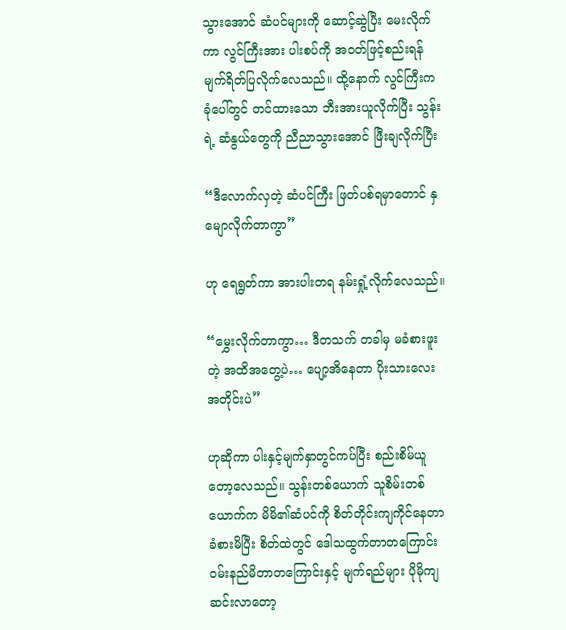သွားအောင် ဆံပင်များကို ဆောင့်ဆွဲပြီး မေးလိုက်ကာ လွင်ကြီးအား ပါးစပ်ကို အဝတ်ဖြင့်စည်းရန် မျက်ရိတ်ပြလိုက်လေသည်။ ထို့နောက် လွင်ကြီးက ခုံပေါ်တွင် တင်ထားသော ဘီးအားယူလိုက်ပြီး သွန်းရဲ့ ဆံနွယ်တွေကို ညီညာသွားအောင် ဖြီးချလိုက်ပြီး

“ဒီလောက်လှတဲ့ ဆံပင်ကြီး ဖြတ်ပစ်ရမှာတောင် နှမျောလိုက်တာကွာ”

ဟု ရေရွတ်ကာ အားပါးတရ နမ်းရှုံ့လိုက်လေသည်။

“မွှေးလိုက်တာကွာ… ဒီတသက် တခါမှ မခံစားဖူးတဲ့ အထိအတွေ့ပဲ… ပျော့အိနေတာ ပိုးသားလေးအတိုင်းပဲ”

ဟုဆိုကာ ပါးနှင့်မျက်နှာတွင်ကပ်ပြီး စည်းစိမ်ယူတော့လေသည်။ သွန်းတစ်ယောက် သူစိမ်းတစ်ယောက်က မိမိ၏ဆံပင်ကို စိတ်တိုင်းကျကိုင်နေတာ ခံစားမိပြီး စိတ်ထဲတွင် ဒေါသထွက်တာတကြောင်း ဝမ်းနည်မိတာတကြောင်းနှင့် မျက်ရည်များ ပိုမိုကျဆင်းလာတော့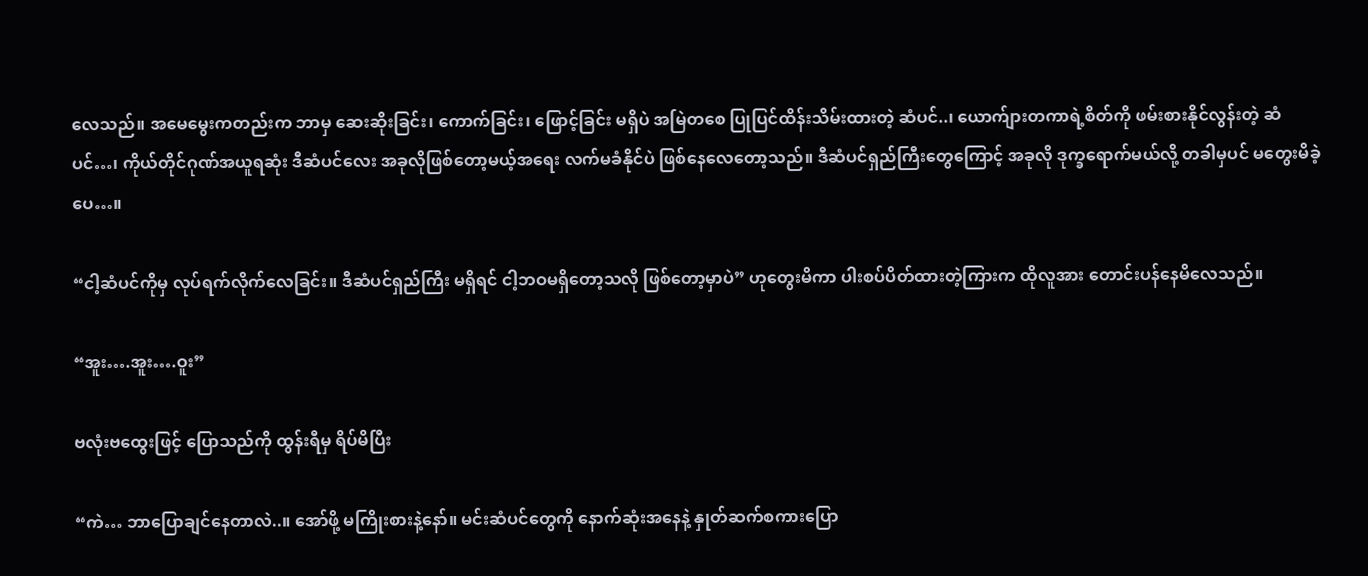လေသည်။ အမေမွေးကတည်းက ဘာမှ ဆေးဆိုးခြင်း၊ ကောက်ခြင်း၊ ဖြောင့်ခြင်း မရှိပဲ အမြဲတစေ ပြုပြင်ထိန်းသိမ်းထားတဲ့ ဆံပင်..၊ ယောက်ျားတကာရဲ့စိတ်ကို ဖမ်းစားနိုင်လွန်းတဲ့ ဆံပင်…၊ ကိုယ်တိုင်ဂုဏ်အယူရဆုံး ဒီဆံပင်လေး အခုလိုဖြစ်တော့မယ့်အရေး လက်မခံနိုင်ပဲ ဖြစ်နေလေတော့သည်။ ဒီဆံပင်ရှည်ကြီးတွေကြောင့် အခုလို ဒုက္ခရောက်မယ်လို့ တခါမှပင် မတွေးမိခဲ့ပေ…။

“ငါ့ဆံပင်ကိုမှ လုပ်ရက်လိုက်လေခြင်း။ ဒီဆံပင်ရှည်ကြီး မရှိရင် ငါ့ဘဝမရှိတော့သလို ဖြစ်တော့မှာပဲ” ဟုတွေးမိကာ ပါးစပ်ပိတ်ထားတဲ့ကြားက ထိုလူအား တောင်းပန်နေမိလေသည်။

“အူး….အူး….ဝူး”

ဗလုံးဗထွေးဖြင့် ပြောသည်ကို ထွန်းရီမှ ရိပ်မိပြီး

“ကဲ… ဘာပြောချင်နေတာလဲ..။ အော်ဖို့ မကြိုးစားနဲ့နော်။ မင်းဆံပင်တွေကို နောက်ဆုံးအနေနဲ့ နှုတ်ဆက်စကားပြော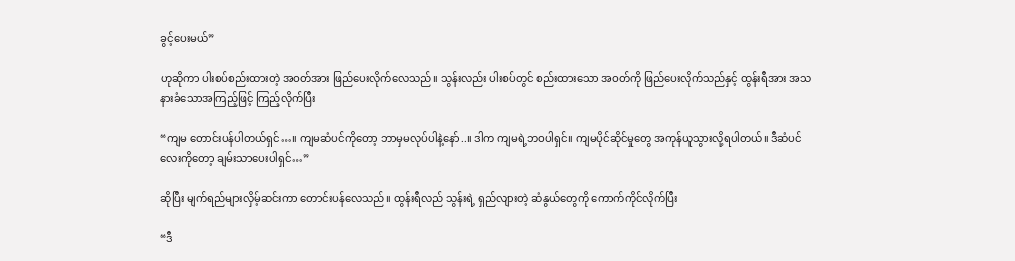ခွင့်ပေးမယ်”

ဟုဆိုကာ ပါးစပ်စည်းထားတဲ့ အဝတ်အား ဖြည်ပေးလိုက်လေသည်။ သွန်းလည်း ပါးစပ်တွင် စည်းထားသော အဝတ်ကို ဖြည်ပေးလိုက်သည်နှင့် ထွန်းရီအား အသနားခံသောအကြည့်ဖြင့် ကြည့်လိုက်ပြီး

“ကျမ တောင်းပန်ပါတယ်ရှင်…။ ကျမဆံပင်ကိုတော့ ဘာမှမလုပ်ပါနဲ့နော်..။ ဒါက ကျမရဲ့ဘဝပါရှင်။ ကျမပိုင်ဆိုင်မှုတွေ အကုန်ယူသွားလို့ရပါတယ်။ ဒီဆံပင်လေးကိုတော့ ချမ်းသာပေးပါရှင်…”

ဆိုပြီး မျက်ရည်များလှိမ့်ဆင်းကာ တောင်းပန်လေသည်။ ထွန်းရီလည် သွန်းရဲ့ ရှည်လျားတဲ့ ဆံနွယ်တွေကို ကောက်ကိုင်လိုက်ပြီး

“ဒီ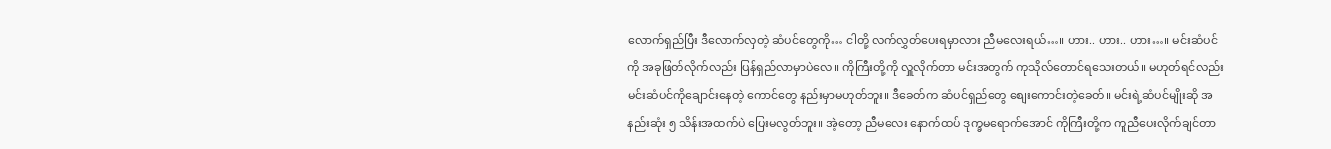လောက်ရှည်ပြီး ဒီလောက်လှတဲ့ ဆံပင်တွေကို… ငါတို့ လက်လွှတ်ပေးရမှာလား ညီမလေးရယ်…။ ဟား.. ဟား.. ဟား…။ မင်းဆံပင်ကို အခုဖြတ်လိုက်လည်း ပြန်ရှည်လာမှာပဲလေ။ ကိုကြီးတို့ကို လှူလိုက်တာ မင်းအတွက် ကုသိုလ်တောင်ရသေးတယ်။ မဟုတ်ရင်လည်း မင်းဆံပင်ကိုချောင်းနေတဲ့ ကောင်တွေ နည်းမှာမဟုတ်ဘူး။ ဒီခေတ်က ဆံပင်ရှည်တွေ စျေးကောင်းတဲ့ခေတ်။ မင်းရဲ့ဆံပင်မျိုးဆို အနည်းဆုံး ၅ သိန်းအထက်ပဲ ပြေးမလွတ်ဘူး။ အဲ့တော့ ညီမလေး နောက်ထပ် ဒုက္ခမရောက်အောင် ကိုကြီးတို့က ကူညီပေးလိုက်ချင်တာ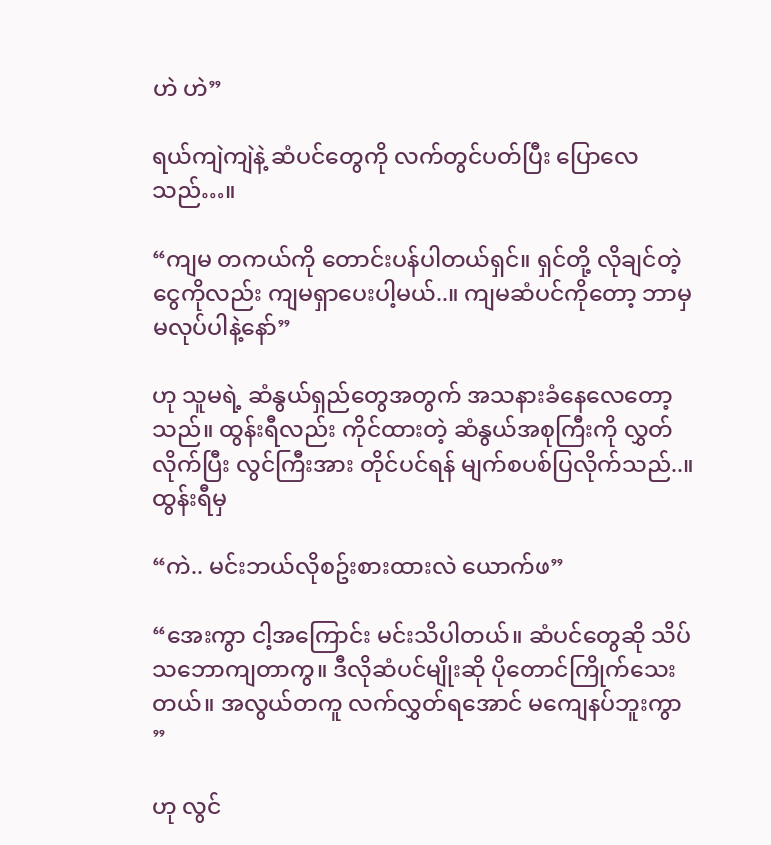ဟဲ ဟဲ”

ရယ်ကျဲကျဲနဲ့ ဆံပင်တွေကို လက်တွင်ပတ်ပြီး ပြောလေသည်…။

“ကျမ တကယ်ကို တောင်းပန်ပါတယ်ရှင်။ ရှင်တို့ လိုချင်တဲ့ ငွေကိုလည်း ကျမရှာပေးပါ့မယ်..။ ကျမဆံပင်ကိုတော့ ဘာမှမလုပ်ပါနဲ့နော်”

ဟု သူမရဲ့ ဆံနွယ်ရှည်တွေအတွက် အသနားခံနေလေတော့သည်။ ထွန်းရီလည်း ကိုင်ထားတဲ့ ဆံနွယ်အစုကြီးကို လွှတ်လိုက်ပြီး လွင်ကြီးအား တိုင်ပင်ရန် မျက်စပစ်ပြလိုက်သည်..။ ထွန်းရီမှ

“ကဲ.. မင်းဘယ်လိုစဥ်းစားထားလဲ ယောက်ဖ”

“အေးကွာ ငါ့အကြောင်း မင်းသိပါတယ်။ ဆံပင်တွေဆို သိပ်သဘောကျတာကွ။ ဒီလိုဆံပင်မျိုးဆို ပိုတောင်ကြိုက်သေးတယ်။ အလွယ်တကူ လက်လွှတ်ရအောင် မကျေနပ်ဘူးကွာ ”

ဟု လွင်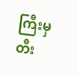ကြီးမှ တီး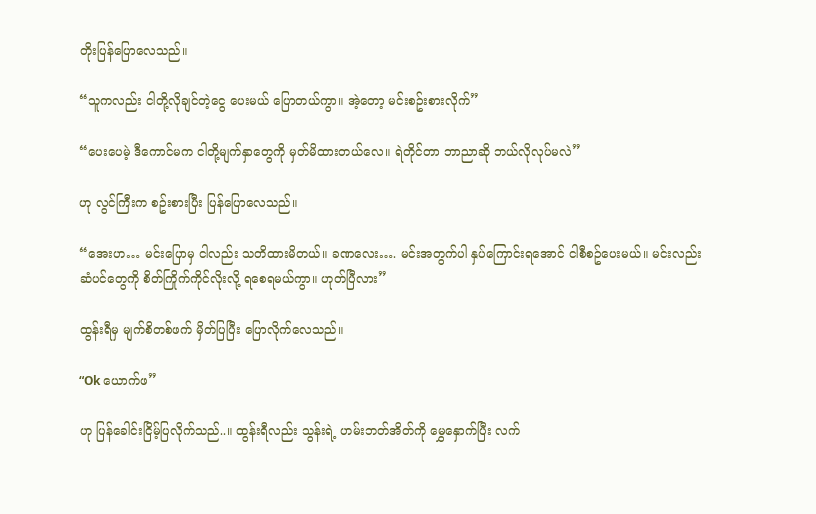တိုးပြန်ပြောလေသည်။

“သူကလည်း ငါတို့လိုချင်တဲ့ငွေ ပေးမယ် ပြောတယ်ကွာ။ အဲ့တော့ မင်းစဥ်းစားလိုက်”

“ပေးပေမဲ့ ဒီကောင်မက ငါတို့မျက်နှာတွေကို မှတ်မိထားတယ်လေ။ ရဲတိုင်တာ ဘာညာဆို ဘယ်လိုလုပ်မလဲ”

ဟု လွင်ကြီးက စဥ်းစားပြီး ပြန်ပြောလေသည်။

“အေးဟ… မင်းပြောမှ ငါလည်း သတိထားမိတယ်။ ခဏလေး…. မင်းအတွက်ပါ နှပ်ကြောင်းရအောင် ငါစီစဥ်ပေးမယ်။ မင်းလည်း ဆံပင်တွေကို စိတ်ကြိုက်ကိုင်လိုးလို့ ရစေရမယ်ကွာ။ ဟုတ်ပြီလား”

ထွန်းရီမှ မျက်စိတစ်ဖက် မှိတ်ပြပြီး ပြောလိုက်လေသည်။

“Ok ယောက်ဖ”

ဟု ပြန်ခေါင်းငြိမ့်ပြလိုက်သည်..။ ထွန်းရီလည်း သွန်းရဲ့ ဟမ်းဘတ်အိတ်ကို မွှေနှောက်ပြီး လက်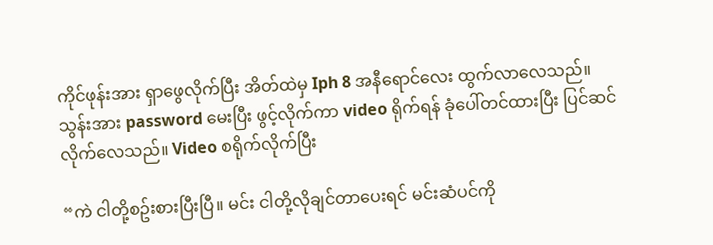ကိုင်ဖုန်းအား ရှာဖွေလိုက်ပြီး အိတ်ထဲမှ Iph 8 အနီရောင်လေး ထွက်လာလေသည်။ သွန်းအား password မေးပြီး ဖွင့်လိုက်ကာ video ရိုက်ရန် ခုံပေါ်တင်ထားပြီး ပြင်ဆင်လိုက်လေသည်။ Video စရိုက်လိုက်ပြီး

“ကဲ ငါတို့စဥ်းစားပြီးပြီ။ မင်း ငါတို့လိုချင်တာပေးရင် မင်းဆံပင်ကို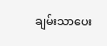ချမ်းသာပေး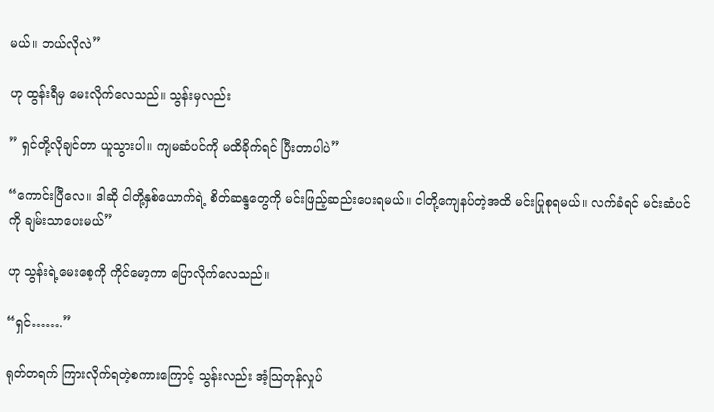မယ်။ ဘယ်လိုလဲ”

ဟု ထွန်းရီမှ မေးလိုက်လေသည်။ သွန်းမှလည်း

” ရှင်တို့လိုချင်တာ ယူသွားပါ။ ကျမဆံပင်ကို မထိခိုက်ရင် ပြီးတာပါပဲ”

“ကောင်းပြီလေ။ ဒါဆို ငါတို့နှစ်ယောက်ရဲ့ စိတ်ဆန္ဒတွေကို မင်းဖြည့်ဆည်းပေးရမယ်။ ငါတို့ကျေနပ်တဲ့အထိ မင်းပြုစုရမယ်။ လက်ခံရင် မင်းဆံပင်ကို ချမ်းသာပေးမယ်”

ဟု သွန်းရဲ့မေးစေ့ကို ကိုင်မော့ကာ ပြောလိုက်လေသည်။

“ရှင်…….”

ရုတ်တရက် ကြားလိုက်ရတဲ့စကားကြောင့် သွန်းလည်း အံ့သြတုန်လှုပ်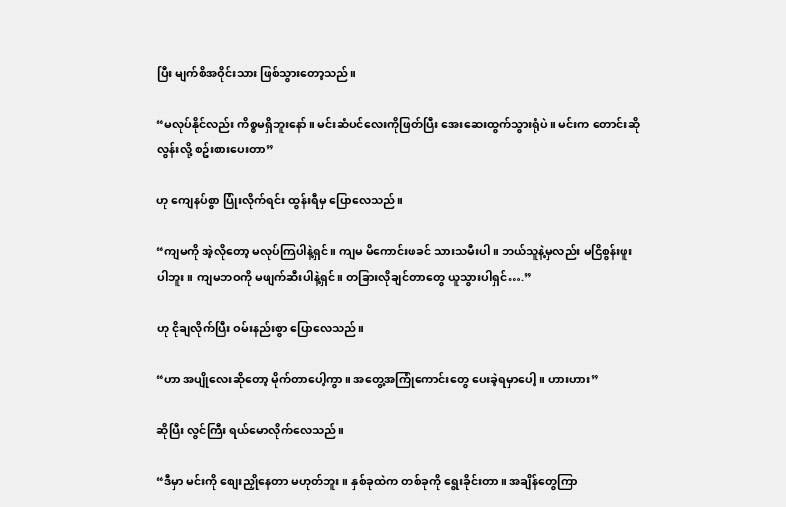ပြီး မျက်စိအဝိုင်းသား ဖြစ်သွားတော့သည်။

“မလုပ်နိုင်လည်း ကိစ္စမရှိဘူးနော်။ မင်းဆံပင်လေးကိုဖြတ်ပြီး အေးဆေးထွက်သွားရုံပဲ။ မင်းက တောင်းဆိုလွန်းလို့ စဥ်းစားပေးတာ”

ဟု ကျေနပ်စွာ ပြုံးလိုက်ရင်း ထွန်းရီမှ ပြောလေသည်။

“ကျမကို အဲ့လိုတော့ မလုပ်ကြပါနဲ့ရှင်။ ကျမ မိကောင်းဖခင် သားသမီးပါ။ ဘယ်သူနဲ့မှလည်း မငြိစွန်းဖူးပါဘူး။ ကျမဘဝကို မဖျက်ဆီးပါနဲ့ရှင်။ တခြားလိုချင်တာတွေ ယူသွားပါရှင်….”

ဟု ငိုချလိုက်ပြီး ဝမ်းနည်းစွာ ပြောလေသည်။

“ဟာ အပျိုလေးဆိုတော့ မိုက်တာပေါ့ကွာ။ အတွေ့အကြုံကောင်းတွေ ပေးခဲ့ရမှာပေါ့။ ဟားဟား”

ဆိုပြီး လွင်ကြီး ရယ်မောလိုက်လေသည်။

“ဒီမှာ မင်းကို စျေးညှိုနေတာ မဟုတ်ဘူး။ နှစ်ခုထဲက တစ်ခုကို ရွေးခိုင်းတာ။ အချိန်တွေကြာ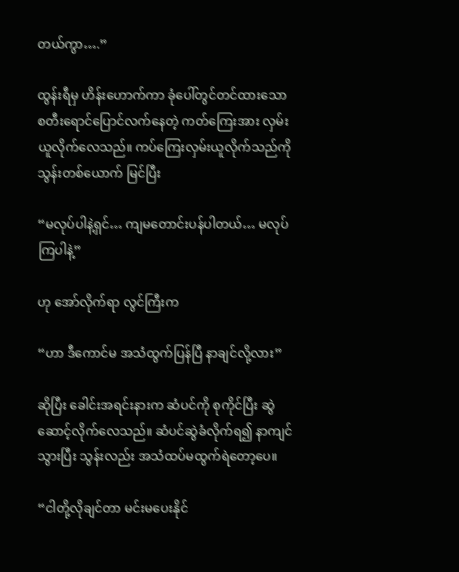တယ်ကွာ….”

ထွန်းရီမှ ဟိန်းဟောက်ကာ ခုံပေါ်တွင်တင်ထားသော စတီးရောင်ပြောင်လက်နေတဲ့ ကတ်ကြေးအား လှမ်းယူလိုက်လေသည်။ ကပ်ကြေးလှမ်းယူလိုက်သည်ကို သွန်းတစ်ယောက် မြင်ပြီး

“မလုပ်ပါနဲ့ရှင်… ကျမတောင်းပန်ပါတယ်… မလုပ်ကြပါနဲ့”

ဟု အော်လိုက်ရာ လွင်ကြီးက

“ဟာ ဒီကောင်မ အသံထွက်ပြန်ပြီ နာချင်လို့လား”

ဆိုပြီး ခေါင်းအရင်းနားက ဆံပင်ကို စုကိုင်ပြီး ဆွဲဆောင့်လိုက်လေသည်။ ဆံပင်ဆွဲခံလိုက်ရ၍ နာကျင်သွားပြီး သွန်းလည်း အသံထပ်မထွက်ရဲတော့ပေ။

“ငါတို့လိုချင်တာ မင်းမပေးနိုင်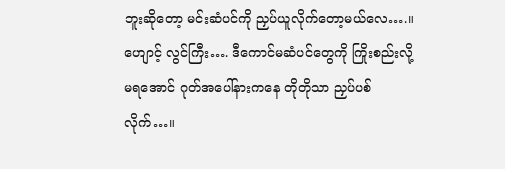ဘူးဆိုတော့ မင်းဆံပင်ကို ညှပ်ယူလိုက်တော့မယ်လေ….။ ဟျောင့် လွင်ကြီး…. ဒီကောင်မဆံပင်တွေကို ကြိုးစည်းလို့မရအောင် ဂုတ်အပေါ်နားကနေ တိုတိုသာ ညှပ်ပစ်လိုက်…။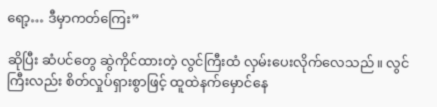ရော့… ဒီမှာကတ်ကြေး”

ဆိုပြီး ဆံပင်တွေ ဆွဲကိုင်ထားတဲ့ လွင်ကြီးထံ လှမ်းပေးလိုက်လေသည်။ လွင်ကြီးလည်း စိတ်လှုပ်ရှားစွာဖြင့် ထူထဲနက်မှောင်နေ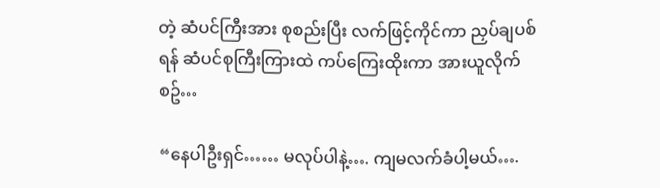တဲ့ ဆံပင်ကြီးအား စုစည်းပြီး လက်ဖြင့်ကိုင်ကာ ညှပ်ချပစ်ရန် ဆံပင်စုကြီးကြားထဲ ကပ်ကြေးထိုးကာ အားယူလိုက်စဥ်…

“နေပါဦးရှင်…… မလုပ်ပါနဲ့…. ကျမလက်ခံပါ့မယ်….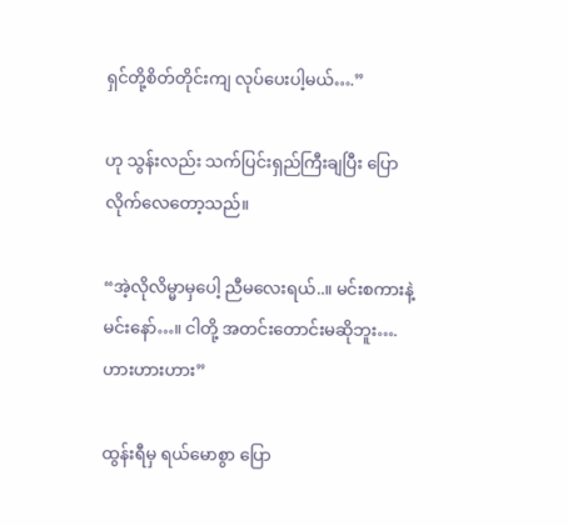ရှင်တို့စိတ်တိုင်းကျ လုပ်ပေးပါ့မယ်….”

ဟု သွန်းလည်း သက်ပြင်းရှည်ကြီးချပြီး ပြောလိုက်လေတော့သည်။

“အဲ့လိုလိမ္မာမှပေါ့ ညီမလေးရယ်..။ မင်းစကားနဲ့ မင်းနော်…။ ငါတို့ အတင်းတောင်းမဆိုဘူး…. ဟားဟားဟား”

ထွန်းရီမှ ရယ်မောစွာ ပြော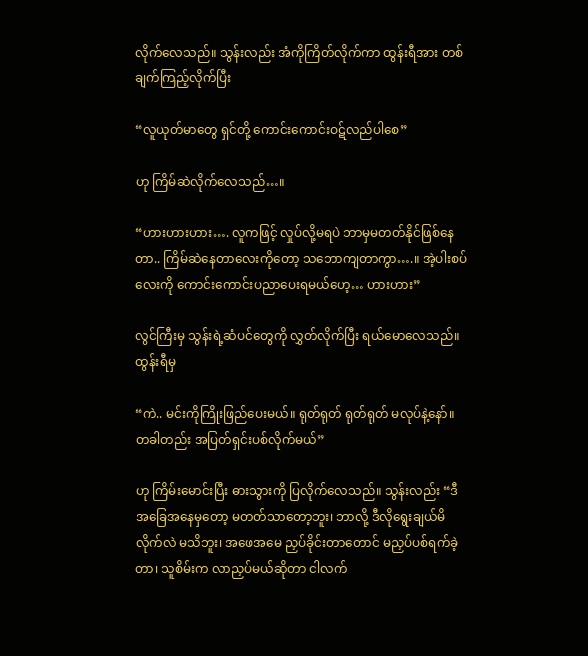လိုက်လေသည်။ သွန်းလည်း အံကိုကြိတ်လိုက်ကာ ထွန်းရီအား တစ်ချက်ကြည့်လိုက်ပြီး

“လူယုတ်မာတွေ ရှင်တို့ ကောင်းကောင်းဝဋ်လည်ပါစေ”

ဟု ကြိမ်ဆဲလိုက်လေသည်…။

“ဟားဟားဟား…. လူကဖြင့် လှုပ်လို့မရပဲ ဘာမှမတတ်နိုင်ဖြစ်နေတာ.. ကြိမ်ဆဲနေတာလေးကိုတော့ သဘောကျတာကွာ….။ အဲ့ပါးစပ်လေးကို ကောင်းကောင်းပညာပေးရမယ်ဟေ့… ဟားဟား”

လွင်ကြီးမှ သွန်းရဲ့ဆံပင်တွေကို လွှတ်လိုက်ပြီး ရယ်မောလေသည်။ ထွန်းရီမှ

“ကဲ.. မင်းကိုကြိုးဖြည်ပေးမယ်။ ရုတ်ရုတ် ရုတ်ရုတ် မလုပ်နဲ့နော်။ တခါတည်း အပြတ်ရှင်းပစ်လိုက်မယ်”

ဟု ကြိမ်း‌မောင်းပြီး ဓားသွားကို ပြလိုက်လေသည်။ သွန်းလည်း “ဒီအခြေအနေမှတော့ မတတ်သာတော့ဘူး၊ ဘာလို့ ဒီလိုရွေးချယ်မိလိုက်လဲ မသိဘူး၊ အဖေအမေ ညှပ်ခိုင်းတာတောင် မညှပ်ပစ်ရက်ခဲ့တာ၊ သူစိမ်းက လာညှပ်မယ်ဆိုတာ ငါလက်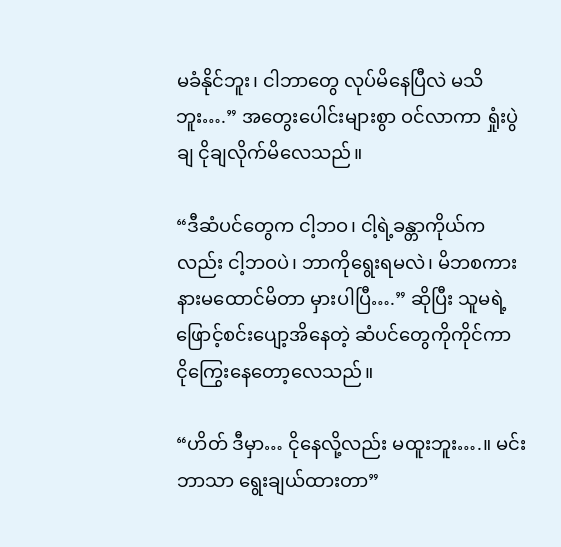မခံနိုင်ဘူး၊ ငါဘာတွေ လုပ်မိနေပြီလဲ မသိဘူး….” အတွေးပေါင်းများစွာ ဝင်လာကာ ရှုံးပွဲချ ငိုချလိုက်မိလေသည်။

“ဒီဆံပင်တွေက ငါ့ဘဝ၊ ငါ့ရဲ့ခန္တာကိုယ်ကလည်း ငါ့ဘဝပဲ၊ ဘာကိုရွေးရမလဲ၊ မိဘစကား နားမထောင်မိတာ မှားပါပြီ….” ဆိုပြီး သူမရဲ့ ဖြောင့်စင်းပျော့အိနေတဲ့ ဆံပင်တွေကိုကိုင်ကာ ငိုကြွေးနေတော့လေသည်။

“ဟိတ် ဒီမှာ… ငိုနေလို့လည်း မထူးဘူး….။ မင်းဘာသာ ရွေးချယ်ထားတာ”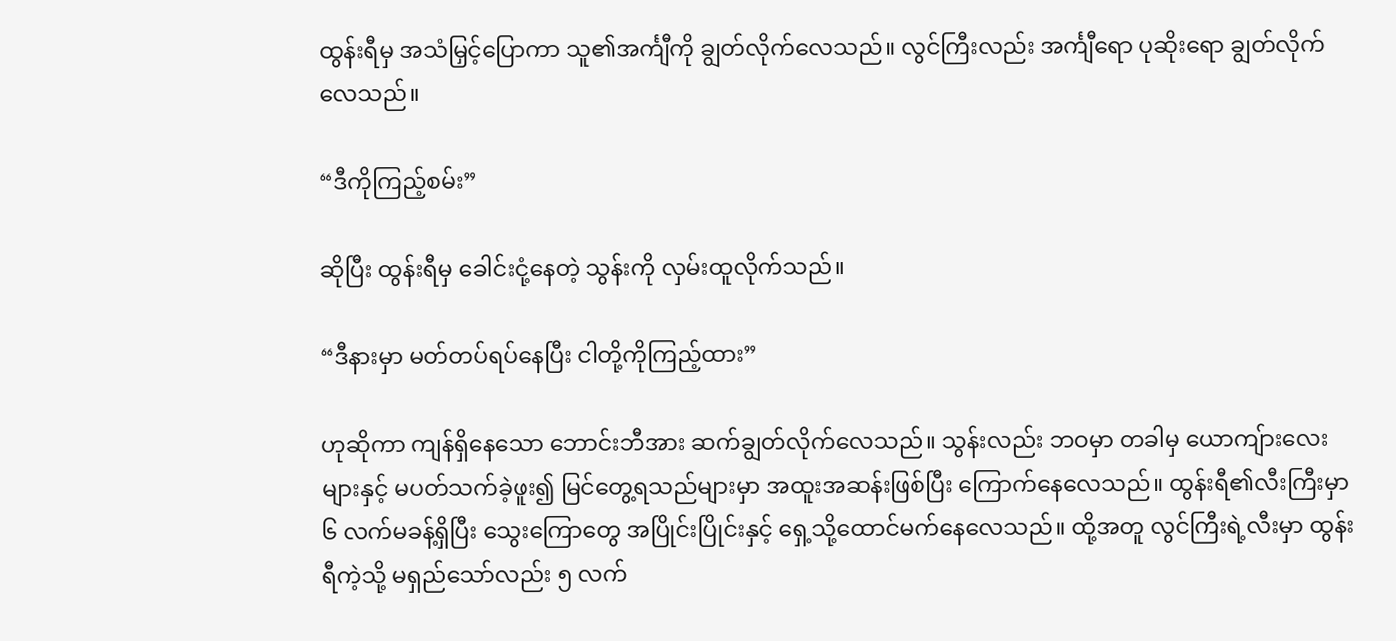ထွန်းရီမှ အသံမြှင့်ပြောကာ သူ၏အင်္ကျီကို ချွတ်လိုက်လေသည်။ လွင်ကြီးလည်း အင်္ကျီရော ပုဆိုးရော ချွတ်လိုက်လေသည်။

“ဒီကိုကြည့်စမ်း”

ဆိုပြီး ထွန်းရီမှ ခေါင်းငုံ့နေတဲ့ သွန်းကို လှမ်းထူလိုက်သည်။

“ဒီနားမှာ မတ်တပ်ရပ်နေပြီး ငါတို့ကိုကြည့်ထား”

ဟုဆိုကာ ကျန်ရှိနေသော ဘောင်းဘီအား ဆက်ချွတ်လိုက်လေသည်။ သွန်းလည်း ဘဝမှာ တခါမှ ယောကျ်ားလေးများနှင့် မပတ်သက်ခဲ့ဖူး၍ မြင်တွေ့ရသည်များမှာ အထူးအဆန်းဖြစ်ပြီး ကြောက်နေလေသည်။ ထွန်းရီ၏လီးကြီးမှာ ၆ လက်မခန့်ရှိပြီး သွေးကြောတွေ အပြိုင်းပြိုင်းနှင့် ရှေ့သို့ထောင်မက်နေလေသည်။ ထို့အတူ လွင်ကြီးရဲ့လီးမှာ ထွန်းရီကဲ့သို့ မရှည်သော်လည်း ၅ လက်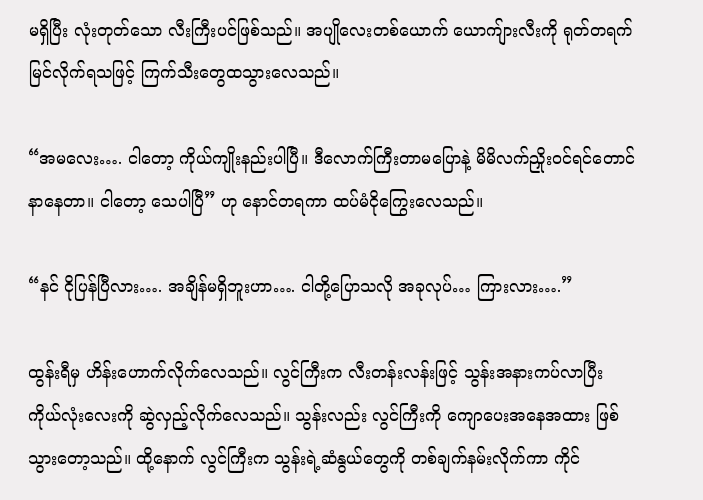မရှိပြီး လုံးတုတ်သော လီးကြီးပင်ဖြစ်သည်။ အပျိုလေးတစ်ယောက် ယောကျ်ားလီးကို ရုတ်တရက် မြင်လိုက်ရသဖြင့် ကြက်သီးတွေထသွားလေသည်။

“အမလေး…. ငါတော့ ကိုယ်ကျိုးနည်းပါပြီ။ ဒီလောက်ကြီးတာမပြောနဲ့ မိမိလက်ညှိုးဝင်ရင်တောင် နာနေတာ။ ငါတော့ သေပါပြီ” ဟု နောင်တရကာ ထပ်မံငိုကြွေးလေသည်။

“နင် ငိုပြန်ပြီလား…. အချိန်မရှိဘူးဟာ…. ငါတို့ပြောသလို အခုလုပ်… ကြားလား….”

ထွန်းရီမှ ဟိန်းဟောက်လိုက်လေသည်။ လွင်ကြီးက လီးတန်းလန်းဖြင့် သွန်းအနားကပ်လာပြီး ကိုယ်လုံးလေးကို ဆွဲလှည့်လိုက်လေသည်။ သွန်းလည်း လွင်ကြီးကို ကျောပေးအနေအထား ဖြစ်သွားတော့သည်။ ထို့နောက် လွင်ကြီးက သွန်းရဲ့ဆံနွယ်တွေကို တစ်ချက်နမ်းလိုက်ကာ ကိုင်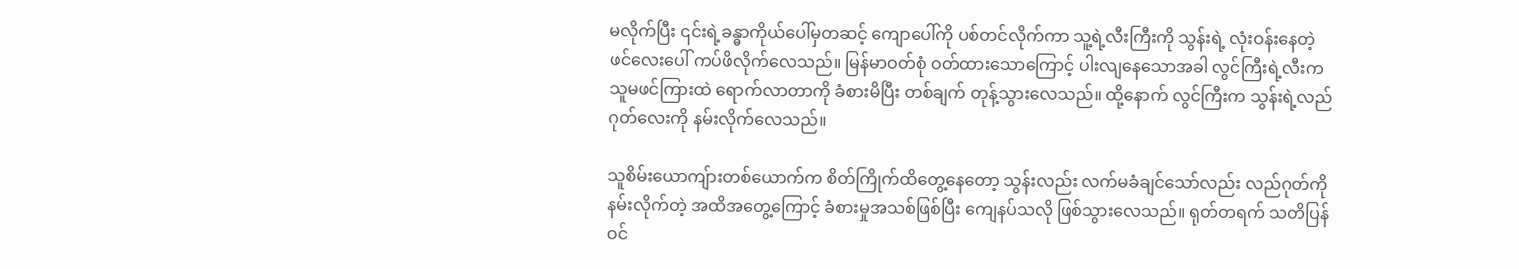မလိုက်ပြီး ၎င်းရဲ့ခန္ဓာကိုယ်ပေါ်မှတဆင့် ကျောပေါ်ကို ပစ်တင်လိုက်ကာ သူ့ရဲ့လီးကြီးကို သွန်းရဲ့ လုံးဝန်းနေတဲ့ ဖင်လေးပေါ် ကပ်ဖိလိုက်လေသည်။ မြန်မာဝတ်စုံ ဝတ်ထားသောကြောင့် ပါးလျနေသောအခါ လွင်ကြီးရဲ့လီးက သူမဖင်ကြားထဲ ရောက်လာတာကို ခံစားမိပြီး တစ်ချက် တုန့်သွားလေသည်။ ထို့နောက် လွင်ကြီးက သွန်းရဲ့လည်ဂုတ်လေးကို နမ်းလိုက်လေသည်။

သူစိမ်းယောကျ်ားတစ်ယောက်က စိတ်ကြိုက်ထိတွေ့နေတော့ သွန်းလည်း လက်မခံချင်သော်လည်း လည်ဂုတ်ကိုနမ်းလိုက်တဲ့ အထိအတွေ့ကြောင့် ခံစားမှုအသစ်ဖြစ်ပြီး ကျေနပ်သလို ဖြစ်သွားလေသည်။ ရုတ်တရက် သတိပြန်ဝင်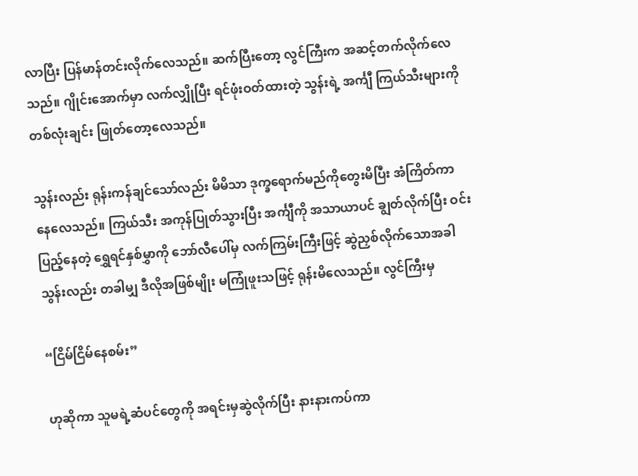လာပြီး ပြန်မာန်တင်းလိုက်လေသည်။ ဆက်ပြီးတော့ လွင်ကြီးက အဆင့်တက်လိုက်လေသည်။ ဂျိုင်းအောက်မှာ လက်လျှိုပြီး ရင်ဖုံးဝတ်ထားတဲ့ သွန်းရဲ့ အင်္ကျီ ကြယ်သီးများကို တစ်လုံးချင်း ဖြုတ်တော့လေသည်။

သွန်းလည်း ရုန်းကန်ချင်သော်လည်း မိမိသာ ဒုက္ခရောက်မည်ကိုတွေးမိပြီး အံကြိတ်ကာ နေလေသည်။ ကြယ်သီး အကုန်ပြုတ်သွားပြီး အင်္ကျီကို အသာယာပင် ချွတ်လိုက်ပြီး ဝင်းပြည့်နေတဲ့ ရွှေရင်နှစ်မွှာကို ဘော်လီပေါ်မှ လက်ကြမ်းကြီးဖြင့် ဆွဲညှစ်လိုက်သောအခါ သွန်းလည်း တခါမျှ ဒီလိုအဖြစ်မျိုး မကြုံဖူးသဖြင့် ရုန်းမိလေသည်။ လွင်ကြီးမှ

“ငြိမ်ငြိမ်နေစမ်း”

ဟုဆိုကာ သူမရဲ့ဆံပင်တွေကို အရင်းမှဆွဲလိုက်ပြီး နားနားကပ်ကာ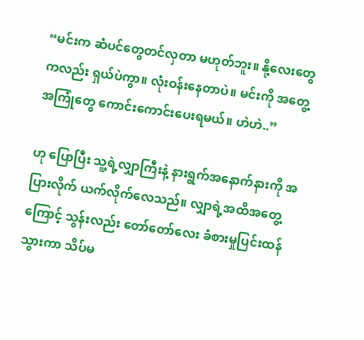“မင်းက ဆံပင်တွေတင်လှတာ မဟုတ်ဘူး။ နို့လေးတွေကလည်း ရှယ်ပဲကွာ။ လုံးဝန်းနေတာပဲ။ မင်းကို အတွေ့အကြုံတွေ ကောင်းကောင်းပေးရမယ်။ ဟဲဟဲ..”

ဟု ပြောပြီး သူ့ရဲ့လျှာကြီးနဲ့ နားရွက်အနောက်နားကို အပြားလိုက် ယက်လိုက်လေသည်။ လျှာရဲ့အထိအတွေ့ကြောင့် သွန်းလည်း တော်တော်လေး ခံစားမှုပြင်းထန်သွားကာ သိပ်မ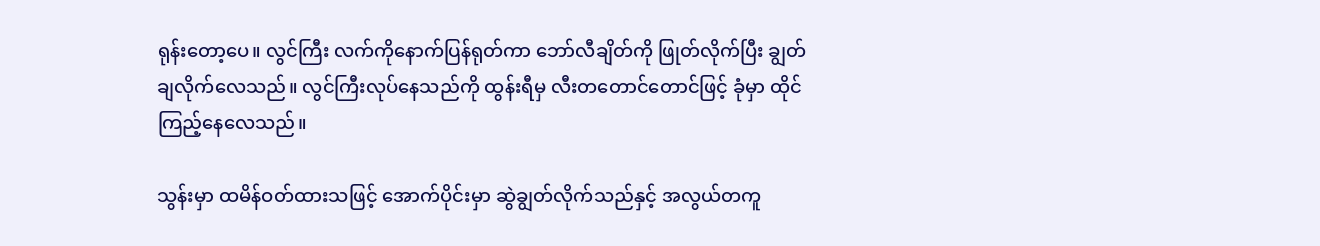ရုန်းတော့ပေ။ လွင်ကြီး လက်ကိုနောက်ပြန်ရုတ်ကာ ဘော်လီချိတ်ကို ဖြုတ်လိုက်ပြီး ချွတ်ချလိုက်လေသည်။ လွင်ကြီးလုပ်နေသည်ကို ထွန်းရီမှ လီးတတောင်တောင်ဖြင့် ခုံမှာ ထိုင်ကြည့်နေလေသည်။

သွန်းမှာ ထမိန်ဝတ်ထားသဖြင့် အောက်ပိုင်းမှာ ဆွဲချွတ်လိုက်သည်နှင့် အလွယ်တကူ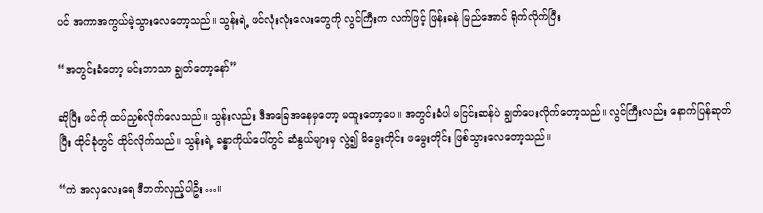ပင် အကာအကွယ်မဲ့သွားလေတော့သည်။ သွန်းရဲ့ ဖင်လုံးလုံးလေးတွေကို လွင်ကြီးက လက်ဖြင့် ဖြန်းခနဲ မြည်အောင် ရိုက်လိုက်ပြီး

“အတွင်းခံတော့ မင်းဘာသာ ချွတ်တော့နော်”

ဆိုပြီး ဖင်ကို ထပ်ညှစ်လိုက်လေသည်။ သွန်းလည်း ဒီအခြေအနေမှတော့ မထူးတော့ပေ။ အတွင်းခံပါ မငြင်းဆန်ပဲ ချွတ်ပေးလိုက်တော့သည်။ လွင်ကြီးလည်း နောက်ပြန်ဆုတ်ပြီး ထိုင်ခုံတွင် ထိုင်လိုက်သည်။ သွန်းရဲ့ ခန္ဓာကိုယ်ပေါ်တွင် ဆံနွယ်များမှ လွဲ၍ မိမွေးတိုင်း ဖမွေးတိုင်း ဖြစ်သွားလေတော့သည်။

“ကဲ အလှလေးရေ ဒီဘက်လှည့်ပါဦး…။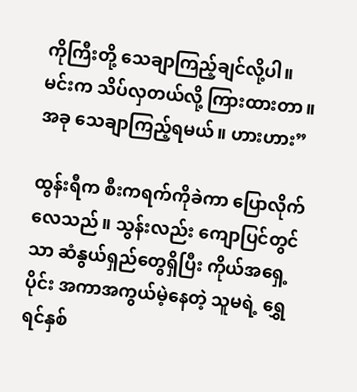ကိုကြီးတို့ သေချာကြည့်ချင်လို့ပါ။ မင်းက သိပ်လှတယ်လို့ ကြားထားတာ။ အခု သေချာကြည့်ရမယ်။ ဟားဟား”

ထွန်းရီက စီးကရက်ကိုခဲကာ ပြောလိုက်လေသည်။ သွန်းလည်း ကျောပြင်တွင်သာ ဆံနွယ်ရှည်တွေရှိပြီး ကိုယ်အရှေ့ပိုင်း အကာအကွယ်မဲ့နေတဲ့ သူမရဲ့ ရွှေရင်နှစ်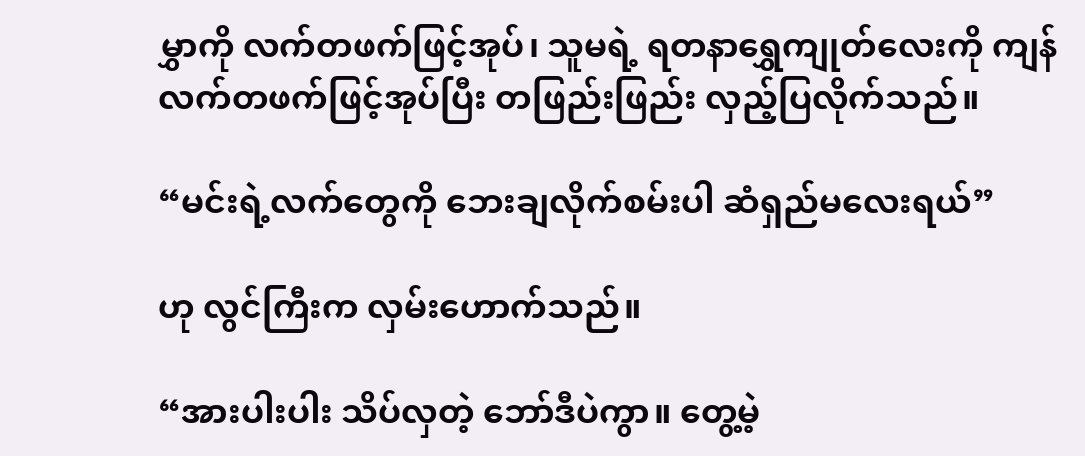မွှာကို လက်တဖက်ဖြင့်အုပ်၊ သူမရဲ့ ရတနာရွှေကျုတ်လေးကို ကျန်လက်တဖက်ဖြင့်အုပ်ပြီး တဖြည်းဖြည်း လှည့်ပြလိုက်သည်။

“မင်းရဲ့လက်တွေကို ဘေးချလိုက်စမ်းပါ ဆံရှည်မလေးရယ်”

ဟု လွင်ကြီးက လှမ်းဟောက်သည်။

“အားပါးပါး သိပ်လှတဲ့ ဘော်ဒီပဲကွာ။ တွေ့မဲ့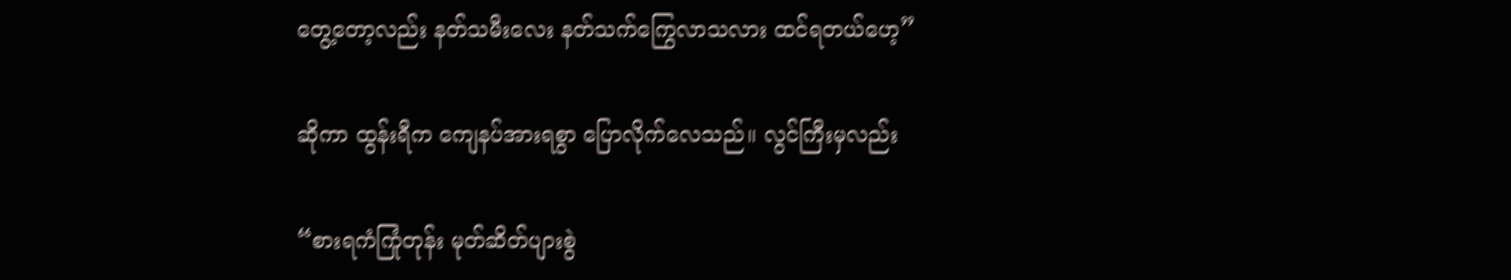တွေ့တော့လည်း နတ်သမီးလေး နတ်သက်ကြွေလာသလား ထင်ရတယ်ဟေ့”

ဆိုကာ ထွန်းရီက ကျေနပ်အားရစွာ ပြောလိုက်လေသည်။ လွင်ကြီးမှလည်း

“စားရကံကြုံတုန်း မုတ်ဆိတ်ပျားစွဲ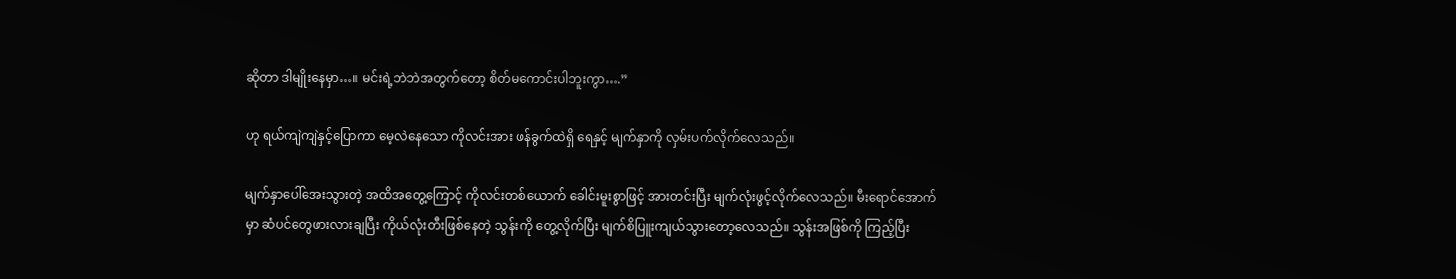ဆိုတာ ဒါမျိုးနေမှာ…။ မင်းရဲ့ဘဲဘဲအတွက်တော့ စိတ်မကောင်းပါဘူးကွာ….”

ဟု ရယ်ကျဲကျဲနှင့်ပြောကာ မေ့လဲနေသော ကိုလင်းအား ဖန်ခွက်ထဲရှိ ရေနှင့် မျက်နှာကို လှမ်းပက်လိုက်လေသည်။

မျက်နှာပေါ်အေးသွားတဲ့ အထိအတွေ့ကြောင့် ကိုလင်းတစ်ယောက် ခေါင်းမူးစွာဖြင့် အားတင်းပြီး မျက်လုံးဖွင့်လိုက်လေသည်။ မီးရောင်အောက်မှာ ဆံပင်တွေဖားလားချပြီး ကိုယ်လုံးတီးဖြစ်နေတဲ့ သွန်းကို တွေ့လိုက်ပြီး မျက်စိပြူးကျယ်သွားတော့လေသည်။ သွန်းအဖြစ်ကို ကြည့်ပြီး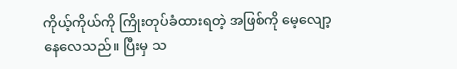ကိုယ့်ကိုယ်ကို ကြိုးတုပ်ခံထားရတဲ့ အဖြစ်ကို မေ့လျော့နေလေသည်။ ပြီးမှ သ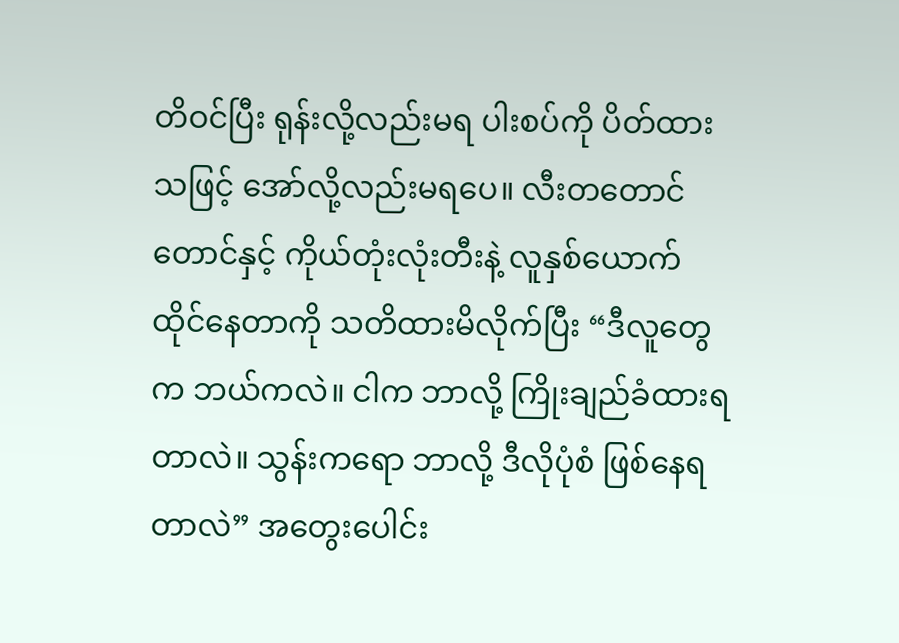တိဝင်ပြီး ရုန်းလို့လည်းမရ ပါးစပ်ကို ပိတ်ထားသဖြင့် အော်လို့လည်းမရပေ။ လီးတတောင်တောင်နှင့် ကိုယ်တုံးလုံးတီးနဲ့ လူနှစ်ယောက် ထိုင်နေတာကို သတိထားမိလိုက်ပြီး “ဒီလူတွေက ဘယ်ကလဲ။ ငါက ဘာလို့ ကြိုးချည်ခံထားရတာလဲ။ သွန်းကရော ဘာလို့ ဒီလိုပုံစံ ဖြစ်နေရတာလဲ” အတွေးပေါင်း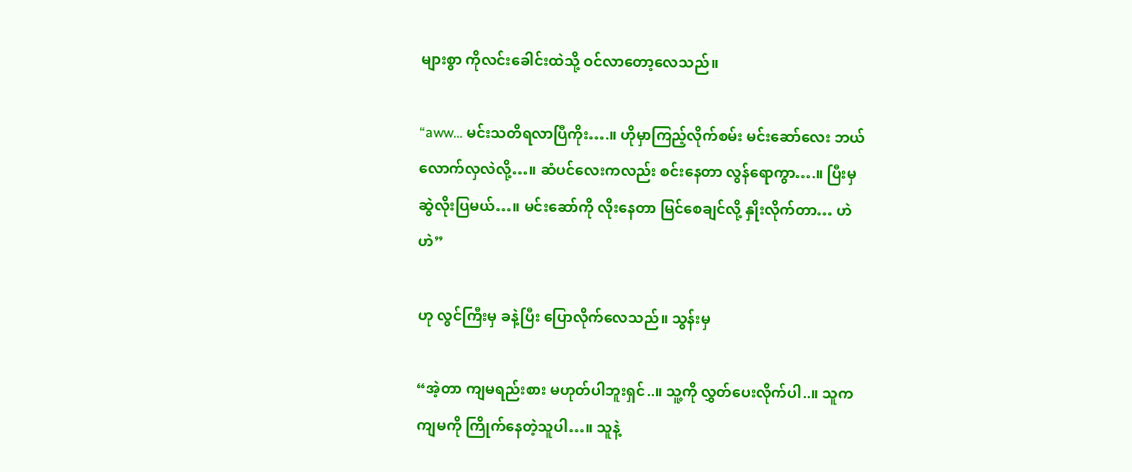များစွာ ကိုလင်းခေါင်းထဲသို့ ဝင်လာတော့လေသည်။

“aww… မင်းသတိရလာပြီကိုး….။ ဟိုမှာကြည့်လိုက်စမ်း မင်းဆော်လေး ဘယ်လောက်လှလဲလို့…။ ဆံပင်လေးကလည်း စင်းနေတာ လွန်ရောကွာ….။ ပြီးမှ ဆွဲလိုးပြမယ်…။ မင်းဆော်ကို လိုးနေတာ မြင်စေချင်လို့ နှိုးလိုက်တာ… ဟဲဟဲ”

ဟု လွင်ကြီးမှ ခနဲ့ပြီး ပြောလိုက်လေသည်။ သွန်းမှ

“အဲ့တာ ကျမရည်းစား မဟုတ်ပါဘူးရှင်..။ သူ့ကို လွှတ်ပေးလိုက်ပါ..။ သူက ကျမကို ကြိုက်နေတဲ့သူပါ…။ သူနဲ့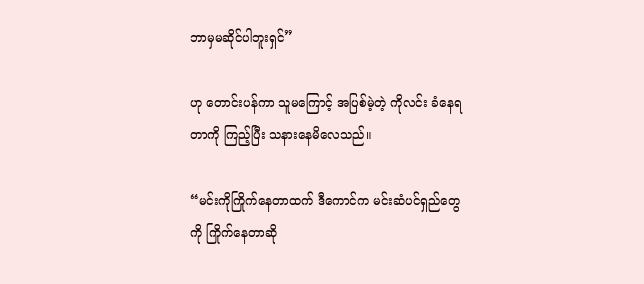ဘာမှမဆိုင်ပါဘူးရှင်”

ဟု တောင်းပန်ကာ သူမကြောင့် အပြစ်မဲ့တဲ့ ကိုလင်း ခံနေရတာကို ကြည့်ပြီး သနားနေမိလေသည်။

“မင်းကိုကြိုက်နေတာထက် ဒီကောင်က မင်းဆံပင်ရှည်တွေကို ကြိုက်နေတာဆို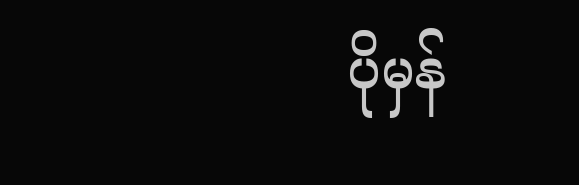ပိုမှန်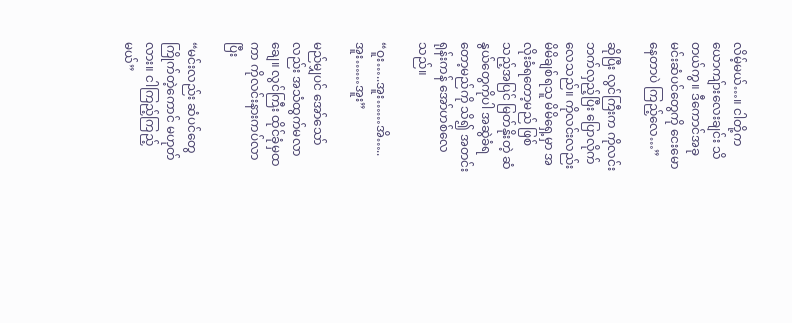လိမ့်မယ်…။ ငါတို့က ယောကျ်ားလေးချင်း သိတယ်ကွ။ ဒီကောင်အခု မင်းဆံပင်တွေကို ငေးမောနေတာပဲ ကြည့်လေ…”

ဆိုပြီး လွင်ကြီးက ကိုလင်းဘက်လှည့်ပြီး ပြောလိုက်လေသည်။ ကိုလင်းလည်း မိမိချစ်ရသူ မိမိရှေ့မှာ အလိုးခံရတော့မည် ဖြစ်သည့်အပြင် မြတ်နိုးတဲ့ ဆံနွယ်တွေကိုပါ အဆွဲခံရတော့မည်ကို သိ၍ အတင်းရုန်းကန် အော်ဟစ်လေသည်။

“ဝူး…..အူး……အိ…..အူး……အူး”

မည်မျှပင် အော်သော်လည်း အသံထွက်မလာချေ။ လွင်ကြီး ထိုင်ခုံမှထကာ ကိုလင်းနားကပ်လာပြီး

“မင်းလည်း ဆံပင်တွေကြိုက်တဲ့ကောင် မဟုတ်လား။ ငါကြည့်ကြည့်မယ်”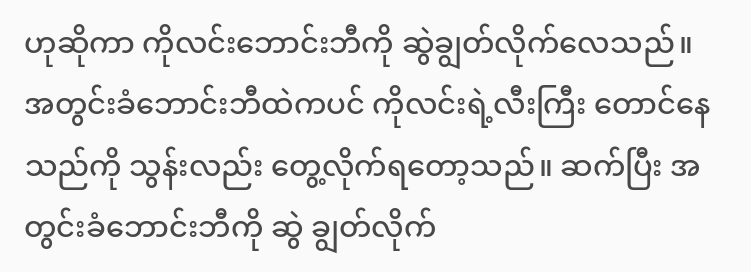ဟုဆိုကာ ကိုလင်းဘောင်းဘီကို ဆွဲချွတ်လိုက်လေသည်။ အတွင်းခံဘောင်းဘီထဲကပင် ကိုလင်းရဲ့လီးကြီး တောင်နေသည်ကို သွန်းလည်း တွေ့လိုက်ရတော့သည်။ ဆက်ပြီး အတွင်းခံဘောင်းဘီကို ဆွဲ ချွတ်လိုက်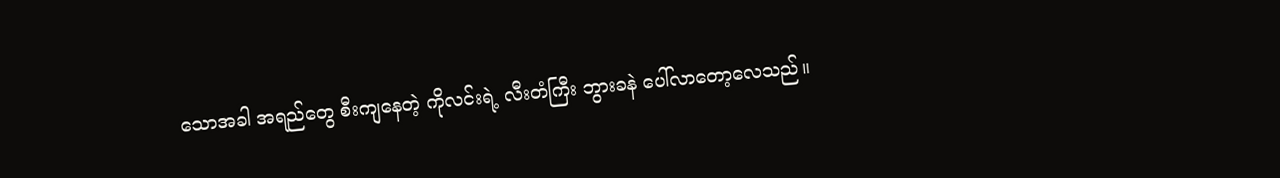သောအခါ အရည်တွေ စီးကျနေတဲ့ ကိုလင်းရဲ့ လီးတံကြီး ဘွားခနဲ ပေါ်လာတော့လေသည်။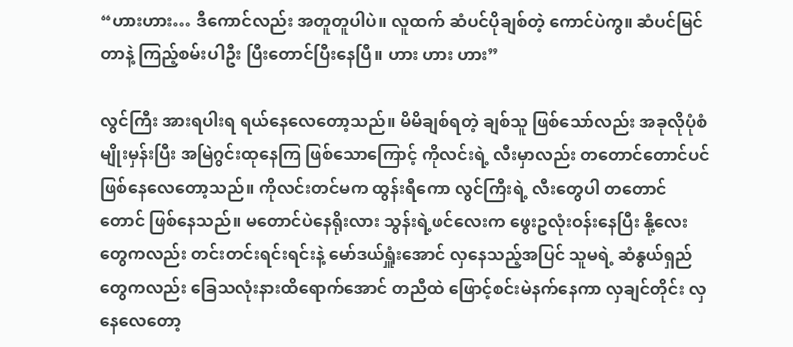“ဟားဟား… ဒီကောင်လည်း အတူတူပါပဲ။ လူထက် ဆံပင်ပိုချစ်တဲ့ ကောင်ပဲကွ။ ဆံပင်မြင်တာနဲ့ ကြည့်စမ်းပါဦး ပြီးတောင်ပြီးနေပြီ။ ဟား ဟား ဟား”

လွင်ကြီး အားရပါးရ ရယ်နေလေတော့သည်။ မိမိချစ်ရတဲ့ ချစ်သူ ဖြစ်သော်လည်း အခုလိုပုံစံမျိုးမှန်းပြီး အမြဲဂွင်းထုနေကြ ဖြစ်သောကြောင့် ကိုလင်းရဲ့ လီးမှာလည်း တတောင်တောင်ပင် ဖြစ်နေလေတော့သည်။ ကိုလင်းတင်မက ထွန်းရီကော လွင်ကြီးရဲ့ လီးတွေပါ တတောင်တောင် ဖြစ်နေသည်။ မတောင်ပဲနေရိုးလား သွန်းရဲ့ဖင်လေးက ဖွေးဥလုံးဝန်းနေပြီး နို့လေးတွေကလည်း တင်းတင်းရင်းရင်းနဲ့ မော်ဒယ်ရှူံးအောင် လှနေသည့်အပြင် သူမရဲ့ ဆံနွယ်ရှည်တွေကလည်း ခြေသလုံးနားထိရောက်အောင် တညီထဲ ဖြောင့်စင်းမဲနက်နေကာ လှချင်တိုင်း လှနေလေတော့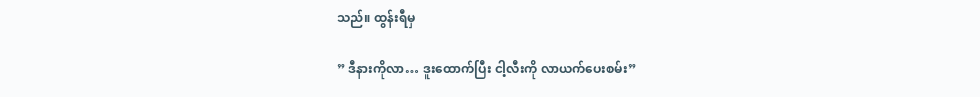သည်။ ထွန်းရီမှ

” ဒီနားကိုလာ… ဒူးထောက်ပြီး ငါ့လီးကို လာယက်ပေးစမ်း”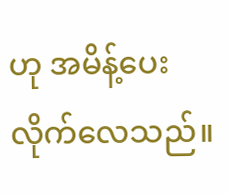ဟု အမိန့်ပေးလိုက်လေသည်။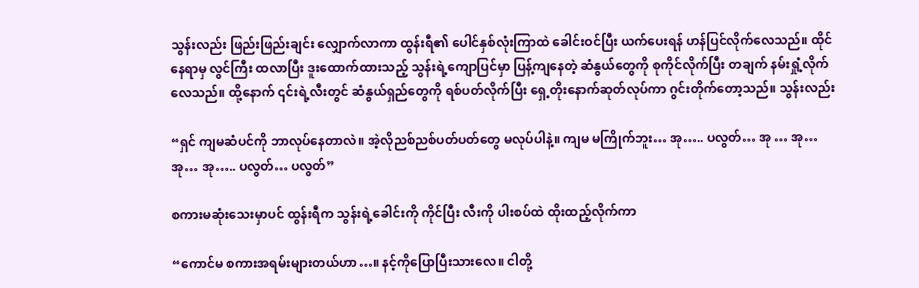သွန်းလည်း ဖြည်းဖြည်းချင်း လျှောက်လာကာ ထွန်းရီ၏ ပေါင်နှစ်လုံးကြာထဲ ခေါင်းဝင်ပြီး ယက်ပေးရန် ဟန်ပြင်လိုက်လေသည်။ ထိုင်နေရာမှ လွင်ကြီး ထလာပြီး ဒူးထောက်ထားသည့် သွန်းရဲ့ကျောပြင်မှာ ပြန့်ကျနေတဲ့ ဆံနွယ်တွေကို စုကိုင်လိုက်ပြီး တချက် နမ်းရှုံ့လိုက်လေသည်။ ထို့နောက် ၎င်းရဲ့လီးတွင် ဆံနွယ်ရှည်တွေကို ရစ်ပတ်လိုက်ပြီး ရှေ့တိုးနောက်ဆုတ်လုပ်ကာ ဂွင်းတိုက်တော့သည်။ သွန်းလည်း

“ရှင် ကျမဆံပင်ကို ဘာလုပ်နေတာလဲ။ အဲ့လိုညစ်ညစ်ပတ်ပတ်တွေ မလုပ်ပါနဲ့။ ကျမ မကြိုက်ဘူး… အု….. ပလွတ်… အု … အု… အု… အု….. ပလွတ်… ပလွတ်”

စကားမဆုံးသေးမှာပင် ထွန်းရီက သွန်းရဲ့ခေါင်းကို ကိုင်ပြီး လီးကို ပါးစပ်ထဲ ထိုးထည့်လိုက်ကာ

“ကောင်မ စကားအရမ်းများတယ်ဟာ…။ နင့်ကိုပြောပြီးသားလေ။ ငါတို့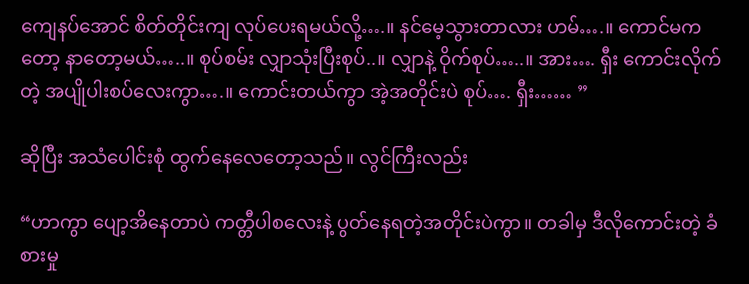ကျေနပ်အောင် စိတ်တိုင်းကျ လုပ်ပေးရမယ်လို့….။ နင်မေ့သွားတာလား ဟမ်….။ ကောင်မကတော့ နာတော့မယ်…..။ စုပ်စမ်း လျှာသုံးပြီးစုပ်..။ လျှာနဲ့ ဝိုက်စုပ်…..။ အား…. ရှီး ကောင်းလိုက်တဲ့ အပျိုပါးစပ်လေးကွာ….။ ကောင်းတယ်ကွာ အဲ့အတိုင်းပဲ စုပ်…. ရှီး…… ”

ဆိုပြီး အသံပေါင်းစုံ ထွက်နေလေတော့သည်။ လွင်ကြီးလည်း

“ဟာကွာ ပျော့အိနေတာပဲ ကတ္တီပါစလေးနဲ့ ပွတ်နေရတဲ့အတိုင်းပဲကွာ။ တခါမှ ဒီလိုကောင်းတဲ့ ခံစားမှု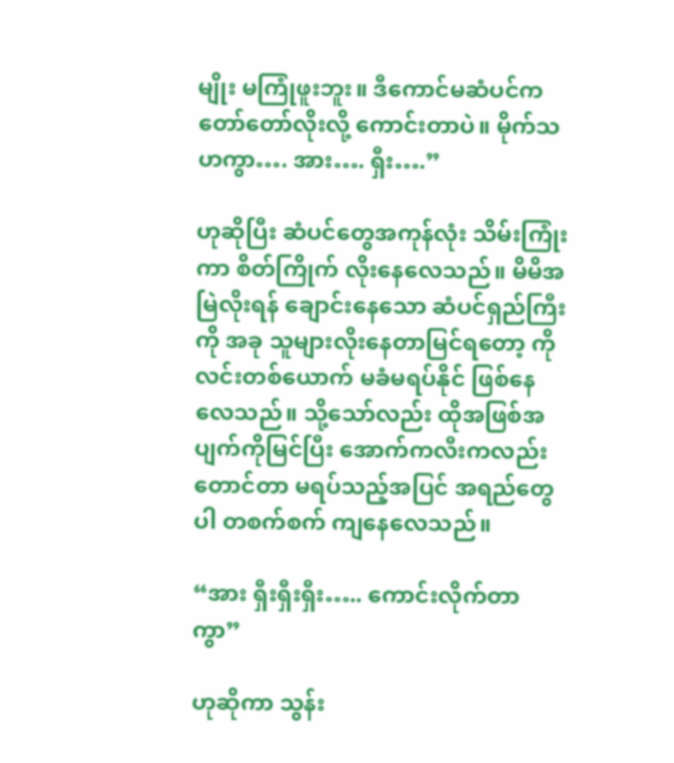မျိုး မကြုံဖူးဘူး။ ဒီကောင်မဆံပင်က တော်တော်လိုးလို့ ကောင်းတာပဲ။ မိုက်သဟကွာ…. အား…. ရှီး….”

ဟုဆိုပြီး ဆံပင်တွေအကုန်လုံး သိမ်းကြုံးကာ စိတ်ကြိုက် လိုးနေလေသည်။ မိမိအမြဲလိုးရန် ချောင်းနေသော ဆံပင်ရှည်ကြီးကို အခု သူများလိုးနေတာမြင်ရတော့ ကိုလင်းတစ်ယောက် မခံမရပ်နိုင် ဖြစ်နေလေသည်။ သို့သော်လည်း ထိုအဖြစ်အပျက်ကိုမြင်ပြီး အောက်ကလီးကလည်း တောင်တာ မရပ်သည့်အပြင် အရည်တွေပါ တစက်စက် ကျနေလေသည်။

“အား ရှီးရှီးရှီး….. ကောင်းလိုက်တာကွာ”

ဟုဆိုကာ သွန်း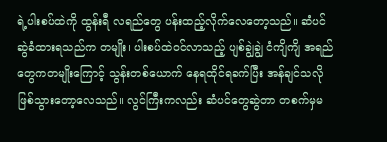ရဲ့ပါးစပ်ထဲကို ထွန်းရီ လရည်တွေ ပန်းထည့်လိုက်လေတော့သည်။ ဆံပင်ဆွဲခံထားရသည်က တမျိုး၊ ပါးစပ်ထဲဝင်လာသည့် ပျစ်ချွဲချွဲ ငံကျိကျိ အရည်တွေကတမျိုးကြောင့် သွန်းတစ်ယောက် နေရထိုင်ရခက်ပြီး အန်ချင်သလို ဖြစ်သွားတော့လေသည်။ လွင်ကြီးကလည်း ဆံပင်တွေဆွဲတာ တစက်မှမ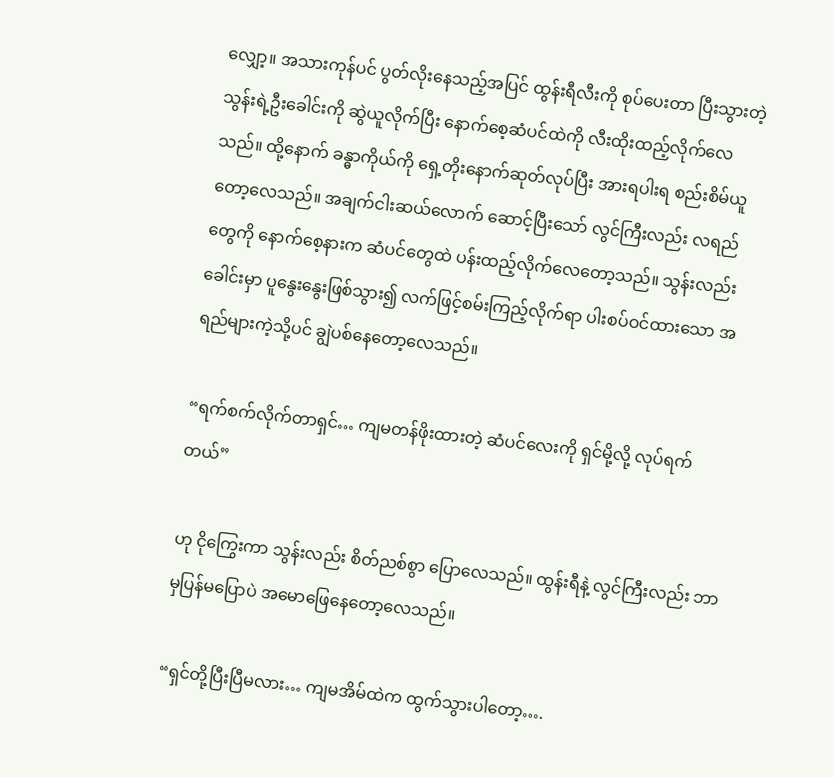လျှော့။ အသားကုန်ပင် ပွတ်လိုးနေသည့်အပြင် ထွန်းရီလီးကို စုပ်ပေးတာ ပြီးသွားတဲ့ သွန်းရဲ့ဦးခေါင်းကို ဆွဲယူလိုက်ပြီး နောက်စေ့ဆံပင်ထဲကို လီးထိုးထည့်လိုက်လေသည်။ ထို့နောက် ခန္ဓာကိုယ်ကို ရှေ့တိုးနောက်ဆုတ်လုပ်ပြီး အားရပါးရ စည်းစိမ်ယူတော့လေသည်။ အချက်ငါးဆယ်လောက် ဆောင့်ပြီးသော် လွင်ကြီးလည်း လရည်တွေကို နောက်စေ့နားက ဆံပင်တွေထဲ ပန်းထည့်လိုက်လေတော့သည်။ သွန်းလည်း ခေါင်းမှာ ပူနွေးနွေးဖြစ်သွား၍ လက်ဖြင့်စမ်းကြည့်လိုက်ရာ ပါးစပ်ဝင်ထားသော အရည်များကဲ့သို့ပင် ချွဲပစ်နေတော့လေသည်။

“ရက်စက်လိုက်တာရှင်… ကျမတန်ဖိုးထားတဲ့ ဆံပင်‌လေးကို ရှင်မို့လို့ လုပ်ရက်တယ်”

ဟု ငိုကြွေးကာ သွန်းလည်း စိတ်ညစ်စွာ ပြောလေသည်။ ထွန်းရီနဲ့ လွင်ကြီးလည်း ဘာမှပြန်မပြောပဲ အမောဖြေနေတော့လေသည်။

“ရှင်တို့ပြီးပြီမလား… ကျမအိမ်ထဲက ထွက်သွားပါတော့….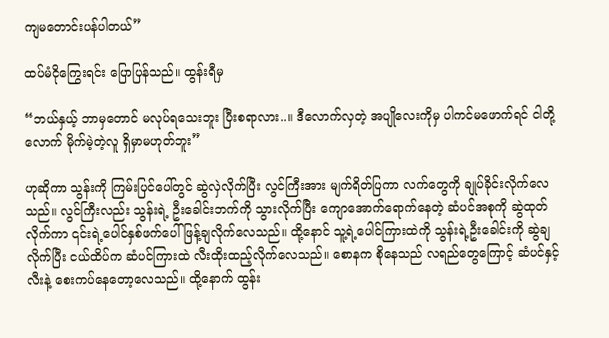ကျမတောင်းပန်ပါတယ်”

ထပ်မံငိုကြွေးရင်း ပြောပြန်သည်။ ထွန်းရီမှ

“ဘယ်နှယ့် ဘာမှတောင် မလုပ်ရသေးဘူး ပြီးစရာလား..။ ဒီလောက်လှတဲ့ အပျိုလေးကိုမှ ပါကင်မဖောက်ရင် ငါတို့လောက် မိုက်မဲ့တဲ့လူ ရှိမှာမဟုတ်ဘူး”

ဟုဆိုကာ သွန်းကို ကြမ်းပြင်ပေါ်တွင် ဆွဲလှဲလိုက်ပြီး လွင်ကြီးအား မျက်ရိတ်ပြကာ လက်တွေကို ချုပ်ခိုင်းလိုက်လေသည်။ လွင်ကြီးလည်း သွန်းရဲ့ ဦးခေါင်းဘက်ကို သွားလိုက်ပြီး ကျောအောက်ရောက်နေတဲ့ ဆံပင်အစုကို ဆွဲထုတ်လိုက်ကာ ၎င်းရဲ့ပေါင်နှစ်ဖက်ပေါ် ဖြန့်ချလိုက်လေသည်။ ထို့နောင် သူ့ရဲ့ပေါင်ကြားထဲကို သွန်းရဲ့ဦးခေါင်းကို ဆွဲချလိုက်ပြီး ငယ်ထိပ်က ဆံပင်ကြားထဲ လီးထိုးထည့်လိုက်လေသည်။ စောနက စိုနေသည် လရည်တွေကြောင့် ဆံပင်နှင့်လီးနဲ့ စေးကပ်နေတော့လေသည်။ ထို့နောက် ထွန်း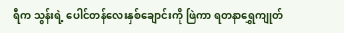ရီက သွန်းရဲ့ ပေါင်တန်လေးနှစ်ချောင်းကို ဖြဲကာ ရတနာရွှေကျုတ်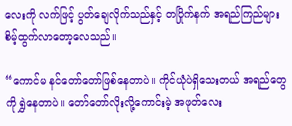လေးကို လက်ဖြင့် ပွတ်ချေလိုက်သည်နှင့် တပြိုက်နက် အရည်ကြည်များ စိမ့်ထွက်လာတော့လေသည်။

“ကောင်မ နင်တော်တော်ဖြစ်နေတာပဲ။ ကိုင်ယုံပဲရှိသေးတယ် အရည်တွေကို ရွှဲနေတာပဲ။ တော်တော်လိုးလို့ကောင်းမဲ့ အဖုတ်လေး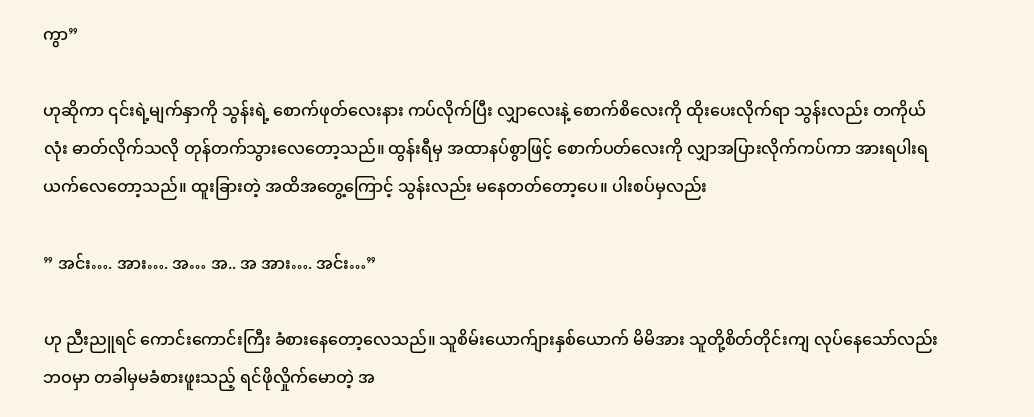ကွာ”

ဟုဆိုကာ ၎င်းရဲ့မျက်နှာကို သွန်းရဲ့ စောက်ဖုတ်လေးနား ကပ်လိုက်ပြီး လျှာလေးနဲ့ စောက်စိလေးကို ထိုးပေးလိုက်ရာ သွန်းလည်း တကိုယ်လုံး ဓာတ်လိုက်သလို တုန်တက်သွားလေတော့သည်။ ထွန်းရီမှ အထာနပ်စွာဖြင့် စောက်ပတ်လေးကို လျှာအပြားလိုက်ကပ်ကာ အားရပါးရ ယက်လေတော့သည်။ ထူးခြားတဲ့ အထိအတွေ့ကြောင့် သွန်းလည်း မနေတတ်တော့ပေ။ ပါးစပ်မှလည်း

” အင်း…. အား…. အ… အ.. အ အား…. အင်း…”

ဟု ညီးညူရင် ကောင်းကောင်းကြီး ခံစားနေတော့လေသည်။ သူစိမ်းယောက်ျားနှစ်ယောက် မိမိအား သူတို့စိတ်တိုင်းကျ လုပ်နေသော်လည်း ဘဝမှာ တခါမှမခံစားဖူးသည့် ရင်ဖိုလှိုက်မောတဲ့ အ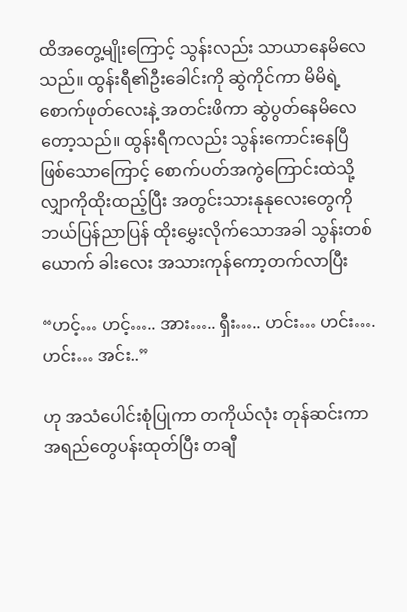ထိအတွေ့မျိုးကြောင့် သွန်းလည်း သာယာနေမိလေသည်။ ထွန်းရီ၏ဦးခေါင်းကို ဆွဲကိုင်ကာ မိမိရဲ့စောက်ဖုတ်လေးနဲ့ အတင်းဖိကာ ဆွဲပွတ်နေမိလေတော့သည်။ ထွန်းရီကလည်း သွန်းကောင်းနေပြီ ဖြစ်သောကြောင့် စောက်ပတ်အကွဲကြောင်းထဲသို့ လျှာကိုထိုးထည့်ပြီး အတွင်းသားနုနုလေးတွေကို ဘယ်ပြန်ညာပြန် ထိုးမွှေးလိုက်သောအခါ သွန်းတစ်ယောက် ခါးလေး အသားကုန်ကော့တက်လာပြီး

“ဟင့်… ဟင့်….. အား….. ရှီး….. ဟင်း… ဟင်း…. ဟင်း… အင်း..”

ဟု အသံပေါင်းစုံပြုကာ တကိုယ်လုံး တုန်ဆင်းကာ အရည်တွေပန်းထုတ်ပြီး တချီ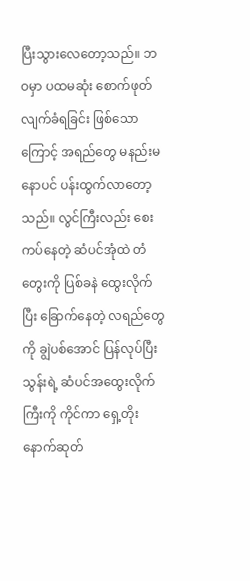ပြီးသွားလေတော့သည်။ ဘဝမှာ ပထမဆုံး စောက်ဖုတ်လျက်ခံရခြင်း ဖြစ်သောကြောင့် အရည်တွေ မနည်းမနောပင် ပန်းထွက်လာတော့သည်။ လွင်ကြီးလည်း စေးကပ်နေတဲ့ ဆံပင်အုံထဲ တံတွေးကို ပြစ်ခနဲ ထွေးလိုက်ပြီး ခြောက်နေတဲ့ လရည်တွေကို ချွဲပစ်အောင် ပြန်လုပ်ပြီး သွန်းရဲ့ ဆံပင်အထွေးလိုက်ကြီးကို ကိုင်ကာ ရှေ့တိုးနောက်ဆုတ်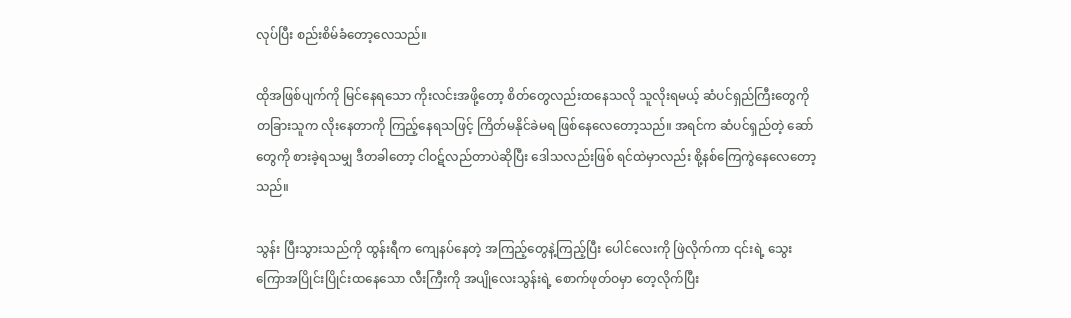လုပ်ပြီး စည်းစိမ်ခံတော့လေသည်။

ထိုအဖြစ်ပျက်ကို မြင်နေရသော ကိုးလင်းအဖို့တော့ စိတ်တွေလည်းထနေသလို သူလိုးရမယ့် ဆံပင်ရှည်ကြီးတွေကို တခြားသူက လိုးနေတာကို ကြည့်‌နေရသဖြင့် ကြိတ်မနိုင်ခဲမရ ဖြစ်နေလေတော့သည်။ အရင်က ဆံပင်ရှည်တဲ့ ဆော်တွေကို စားခဲ့ရသမျှ ဒီတခါတော့ ငါဝဋ်လည်တာပဲဆိုပြီး ဒေါသလည်းဖြစ် ရင်ထဲမှာလည်း စို့နစ်ကြေကွဲနေလေတော့သည်။

သွန်း ပြီးသွားသည်ကို ထွန်းရီက ကျေနပ်နေတဲ့ အကြည့်တွေနဲ့ကြည့်ပြီး ပေါင်လေးကို ဖြဲလိုက်ကာ ၎င်းရဲ့ သွေးကြောအပြိုင်းပြိုင်းထနေသော လီးကြီးကို အပျိုလေးသွန်းရဲ့ စောက်ဖုတ်ဝမှာ တေ့လိုက်ပြီး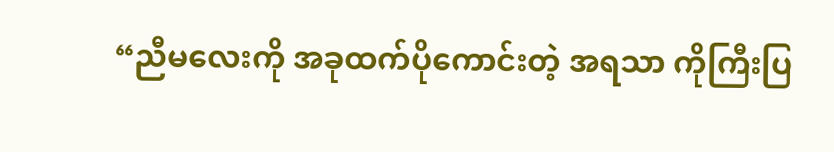“ညီမလေးကို အခုထက်ပိုကောင်းတဲ့ အရသာ ကိုကြီးပြ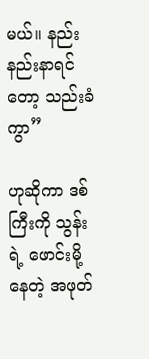မယ်။ နည်းနည်းနာရင်တော့ သည်းခံကွာ”

ဟုဆိုကာ ဒစ်ကြီးကို သွန်းရဲ့ ဖောင်းမို့နေတဲ့ အဖုတ်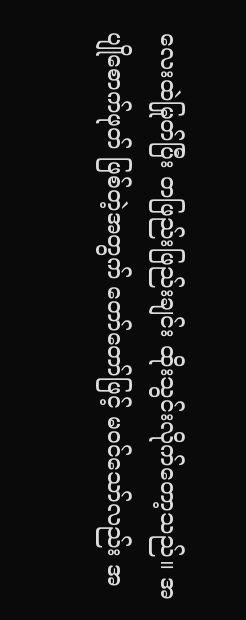လေးထဲမြုတ်ပြီး တဖြည်းဖြည်းချင်း ထိုးသွင်းလိုက်တော့သည်။ အပျိုစောက်ဖုတ် ဖြစ်တဲ့အတွက် တော်တော်ဖြင့် မဝင်သော်လည်း အ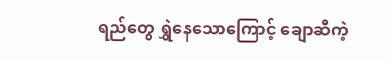ရည်တွေ ရွှဲနေသောကြောင့် ချောဆီကဲ့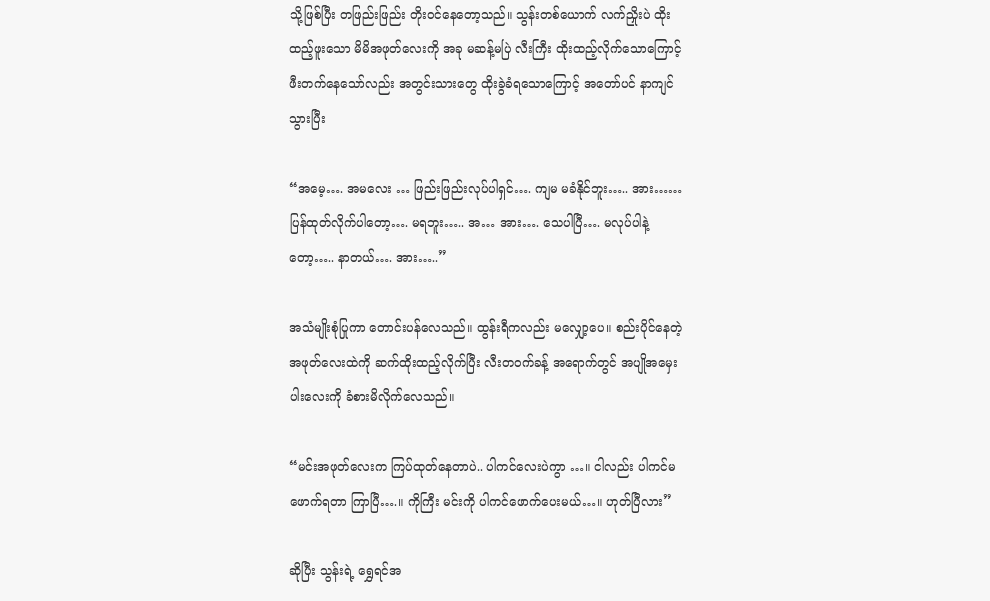သို့ဖြစ်ပြီး တဖြည်းဖြည်း တိုးဝင်နေတော့သည်။ သွန်းတစ်ယောက် လက်ညှိုးပဲ ထိုးထည့်ဖူးသော မိမိအဖုတ်လေးကို အခု မဆန့်မပြဲ လီးကြီး ထိုးထည့်လိုက်သောကြောင့် ဖီးတက်နေသော်လည်း အတွင်းသားတွေ ထိုးခွဲခံရသောကြောင့် အတော်ပင် နာကျင်သွားပြီး

“အမေ့…. အမလေး … ဖြည်းဖြည်းလုပ်ပါရှင်…. ကျမ မခံနိုင်ဘူး….. အား…… ပြန်ထုတ်လိုက်ပါတော့…. မရဘူး….. အ… အား…. သေပါပြီ…. မလုပ်ပါနဲ့တော့….. နာတယ်…. အား…..”

အသံမျိုးစုံပြုကာ တောင်းပန်လေသည်။ ထွန်းရီကလည်း မလျှော့ပေ။ စည်းပိုင်နေတဲ့ အဖုတ်လေးထဲကို ဆက်ထိုးထည့်လိုက်ပြီး လီးတဝက်ခန့် အရောက်တွင် အပျိုအမှေးပါးလေးကို ခံစားမိလိုက်လေသည်။

“မင်းအဖုတ်လေးက ကြပ်ထုတ်နေတာပဲ.. ပါကင်လေးပဲကွာ …။ ငါလည်း ပါကင်မဖောက်ရတာ ကြာပြီ….။ ကိုကြီး မင်းကို ပါကင်ဖောက်ပေးမယ်…။ ဟုတ်ပြီလား”

ဆိုပြီး သွန်းရဲ့ ရွှေရင်အ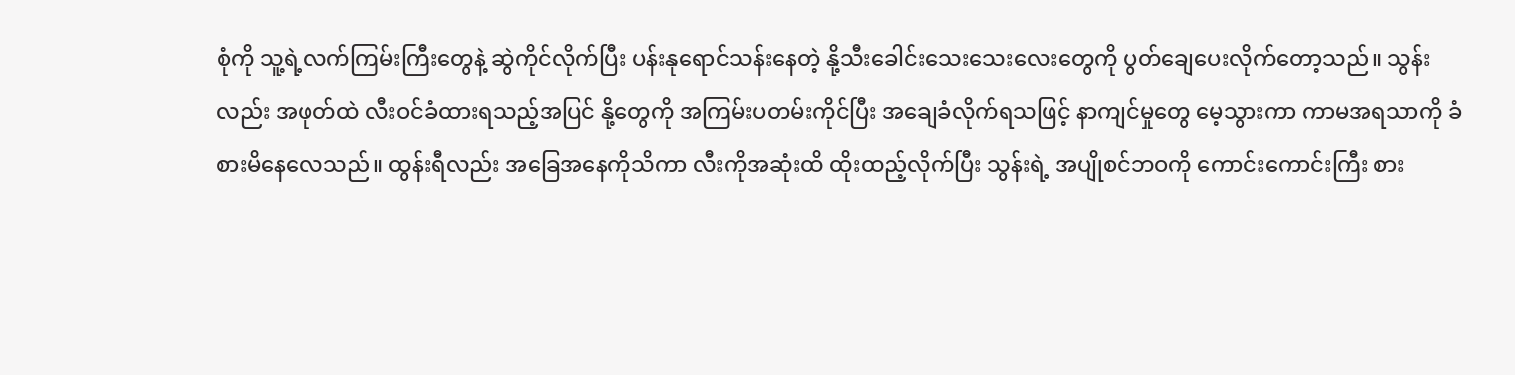စုံကို သူ့ရဲ့လက်ကြမ်းကြီးတွေနဲ့ ဆွဲကိုင်လိုက်ပြီး ပန်းနုရောင်သန်းနေတဲ့ နို့သီးခေါင်းသေးသေးလေးတွေကို ပွတ်ချေပေးလိုက်တော့သည်။ သွန်းလည်း အဖုတ်ထဲ လီးဝင်ခံထားရသည့်အပြင် နို့တွေကို အကြမ်းပတမ်းကိုင်ပြီး အချေခံလိုက်ရသဖြင့် နာကျင်မှုတွေ မေ့သွားကာ ကာမအရသာကို ခံစားမိနေလေသည်။ ထွန်းရီလည်း အခြေအနေကိုသိကာ လီးကိုအဆုံးထိ ထိုးထည့်လိုက်ပြီး သွန်းရဲ့ အပျိုစင်ဘဝကို ကောင်းကောင်းကြီး စား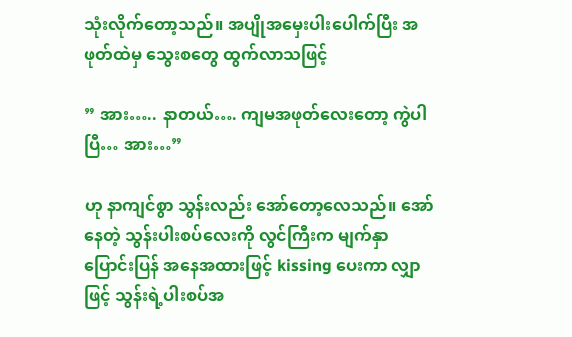သုံးလိုက်တော့သည်။ အပျိုအမှေးပါးပေါက်ပြီး အဖုတ်ထဲမှ သွေးစတွေ ထွက်လာသဖြင့်

” အား….. နာတယ်…. ကျမအဖုတ်လေးတော့ ကွဲပါပြီ… အား…”

ဟု နာကျင်စွာ သွန်းလည်း အော်တော့လေသည်။ အော်နေတဲ့ သွန်းပါးစပ်လေးကို လွင်ကြီးက မျက်နှာပြောင်းပြန် အနေအထားဖြင့် kissing ပေးကာ လျှာဖြင့် သွန်းရဲ့ပါးစပ်အ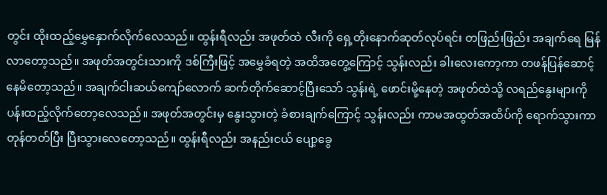တွင်း ထိုးထည့်မွှေနှောက်လိုက်လေသည်။ ထွန်းရီလည်း အဖုတ်ထဲ လီးကို ရှေ့တိုးနောက်ဆုတ်လုပ်ရင်း တဖြည်းဖြည်း အချက်ရေ မြန်လာတော့သည်။ အဖုတ်အတွင်းသားကို ဒစ်ကြီးဖြင့် အမွှေခံရတဲ့ အထိအတွေ့ကြောင့် သွန်းလည်း ခါးလေးကော့ကာ တဖန်ပြန်ဆောင့်နေမိတော့သည်။ အချက်ငါးဆယ်ကျော်လောက် ဆက်တိုက်ဆောင့်ပြီးသော် သွန်းရဲ့ ဖောင်းမို့နေတဲ့ အဖုတ်ထဲသို့ လရည်နွေးများကို ပန်းထည့်လိုက်တော့လေသည်။ အဖုတ်အတွင်းမှ နွေးသွားတဲ့ ခံစားချက်ကြောင့် သွန်းလည်း ကာမအထွတ်အထိပ်ကို ရောက်သွားကာ တုန်တတ်ပြီး ပြီးသွားလေတော့သည်။ ထွန်းရီလည်း အနည်းငယ် ပျော့ခွေ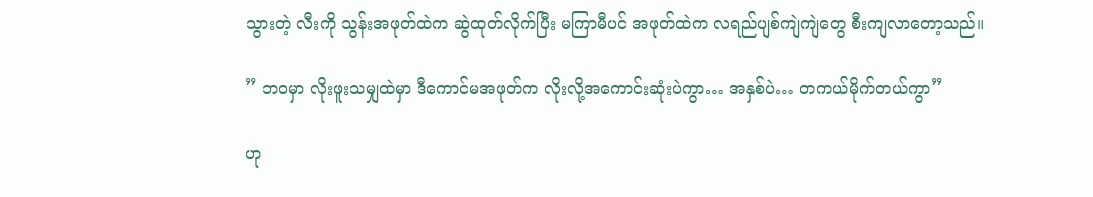သွားတဲ့ လီးကို သွန်းအဖုတ်ထဲက ဆွဲထုတ်လိုက်ပြီး မကြာမီပင် အဖုတ်ထဲက လရည်ပျစ်ကျဲကျဲတွေ စီးကျလာတော့သည်။

” ဘဝမှာ လိုးဖူးသမျှထဲမှာ ဒီကောင်မအဖုတ်က လိုးလို့အကောင်းဆုံးပဲကွာ… အနှစ်ပဲ… တကယ်မိုက်တယ်ကွာ”

ဟု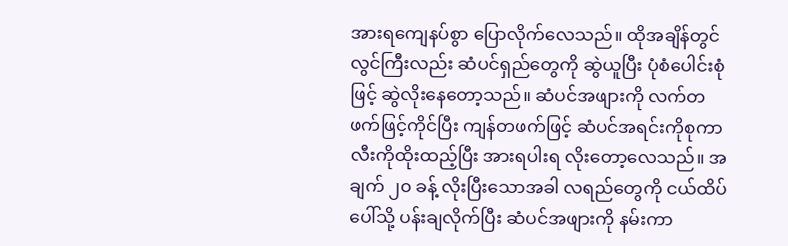အားရကျေနပ်စွာ ပြောလိုက်လေသည်။ ထိုအချိန်တွင် လွင်ကြီးလည်း ဆံပင်ရှည်တွေကို ဆွဲယူပြီး ပုံစံပေါင်းစုံဖြင့် ဆွဲလိုးနေတော့သည်။ ဆံပင်အဖျားကို လက်တဖက်ဖြင့်ကိုင်ပြီး ကျန်တဖက်ဖြင့် ဆံပင်အရင်းကိုစုကာ လီးကိုထိုးထည့်ပြီး အားရပါးရ လိုးတော့လေသည်။ အချက် ၂၀ ခန့် လိုးပြီးသောအခါ လရည်တွေကို ငယ်ထိပ်ပေါ်သို့ ပန်းချလိုက်ပြီး ဆံပင်အဖျားကို နမ်းကာ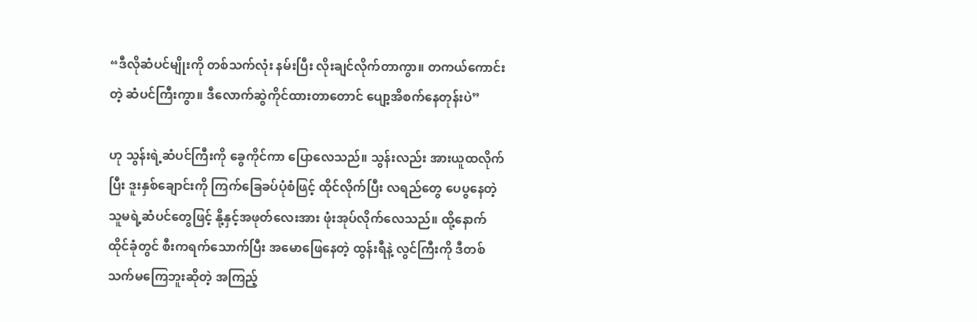“ဒီလိုဆံပင်မျိုးကို တစ်သက်လုံး နမ်းပြီး လိုးချင်လိုက်တာကွာ။ တကယ်ကောင်းတဲ့ ဆံပင်ကြီးကွာ။ ဒီလောက်ဆွဲကိုင်ထားတာတောင် ပျော့အိစက်နေတုန်းပဲ”

ဟု သွန်းရဲ့ဆံပင်ကြီးကို ခွေကိုင်ကာ ပြောလေသည်။ သွန်းလည်း အားယူထလိုက်ပြီး ဒူးနှစ်ချောင်းကို ကြက်ခြေခပ်ပုံစံဖြင့် ထိုင်လိုက်ပြီး လရည်တွေ ပေပွနေတဲ့ သူမရဲ့ဆံပင်တွေဖြင့် နို့နှင့်အဖုတ်လေးအား ဖုံးအုပ်လိုက်လေသည်။ ထို့နောက် ထိုင်ခုံတွင် စီးကရက်သောက်ပြီး အမောဖြေနေတဲ့ ထွန်းရီနဲ့ လွင်ကြီးကို ဒီတစ်သက်မကြေဘူးဆိုတဲ့ အကြည့်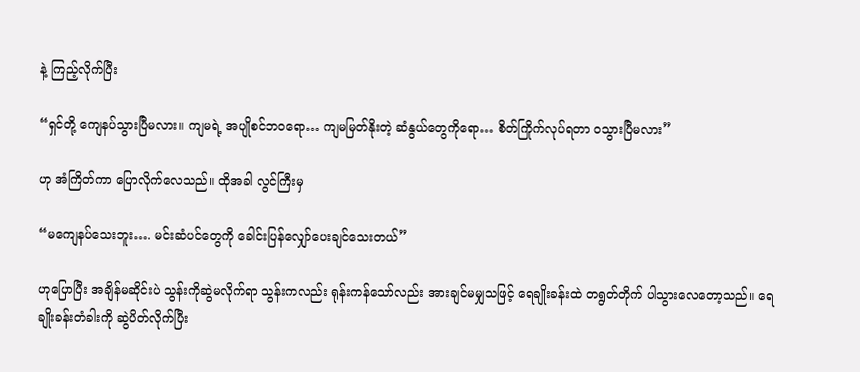နဲ့ ကြည့်လိုက်ပြီး

“ရှင်တို့ ကျေနပ်သွားပြီမလား။ ကျမရဲ့ အပျိုစင်ဘဝရော… ကျမမြတ်နိုးတဲ့ ဆံနွယ်တွေကိုရော… စိတ်ကြိုက်လုပ်ရတာ ဝသွားပြီမလား”

ဟု အံကြိတ်ကာ ပြောလိုက်လေသည်။ ထိုအခါ လွင်ကြီးမှ

“မကျေနပ်သေးဘူး…. မင်းဆံပင်တွေကို ခေါင်းပြန်လျှော်ပေးချင်သေးတယ်”

ဟုပြောပြီး အချိန်မဆိုင်းပဲ သွန်းကိုဆွဲမလိုက်ရာ သွန်းကလည်း ရုန်းကန်သော်လည်း အားချင်မမျှသဖြင့် ရေချိုးခန်းထဲ တရွတ်တိုက် ပါသွားလေတော့သည်။ ရေချိုးခန်းတံခါးကို ဆွဲပိတ်လိုက်ပြီး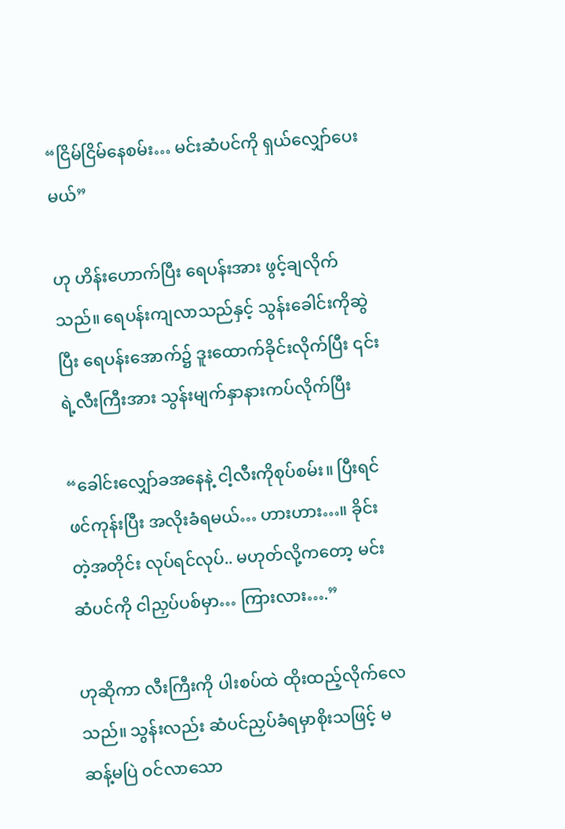“ငြိမ်ငြိမ်နေစမ်း… မင်းဆံပင်ကို ရှယ်လျှော်ပေးမယ်”

ဟု ဟိန်းဟောက်ပြီး ရေပန်းအား ဖွင့်ချလိုက်သည်။ ရေပန်းကျလာသည်နှင့် သွန်းခေါင်းကိုဆွဲပြီး ရေပန်းအောက်၌ ဒူးထောက်ခိုင်းလိုက်ပြီး ၎င်းရဲ့လီးကြီးအား သွန်းမျက်နှာနားကပ်လိုက်ပြီး

“ခေါင်းလျှော်ခအနေနဲ့ ငါ့လီးကိုစုပ်စမ်း။ ပြီးရင် ဖင်ကုန်းပြီး အလိုးခံရမယ်… ဟားဟား…။ ခိုင်းတဲ့အတိုင်း လုပ်ရင်လုပ်.. မဟုတ်လို့ကတော့ မင်းဆံပင်ကို ငါညှပ်ပစ်မှာ… ကြားလား….”

ဟုဆိုကာ လီးကြီးကို ပါးစပ်ထဲ ထိုးထည့်လိုက်လေသည်။ သွန်းလည်း ဆံပင်ညှပ်ခံရမှာစိုးသဖြင့် မဆန့်မပြဲ ဝင်လာသော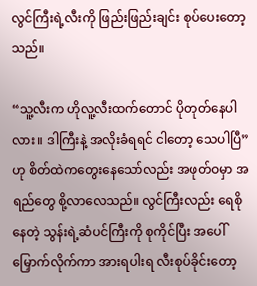လွင်ကြီးရဲ့လီးကို ဖြည်းဖြည်းချင်း စုပ်ပေးတော့သည်။

“သူ့လီးက ဟိုလူ့လီးထက်တောင် ပိုတုတ်နေပါလား။ ဒါကြီးနဲ့ အလိုးခံရရင် ငါတော့ သေပါပြီ” ဟု စိတ်ထဲကတွေးနေသော်လည်း အဖုတ်ဝမှာ အရည်တွေ စို့လာလေသည်။ လွင်ကြီးလည်း ရေစိုနေတဲ့ သွန်းရဲ့ဆံပင်ကြီးကို စုကိုင်ပြီး အပေါ်မြှောက်လိုက်ကာ အားရပါးရ လီးစုပ်ခိုင်းတော့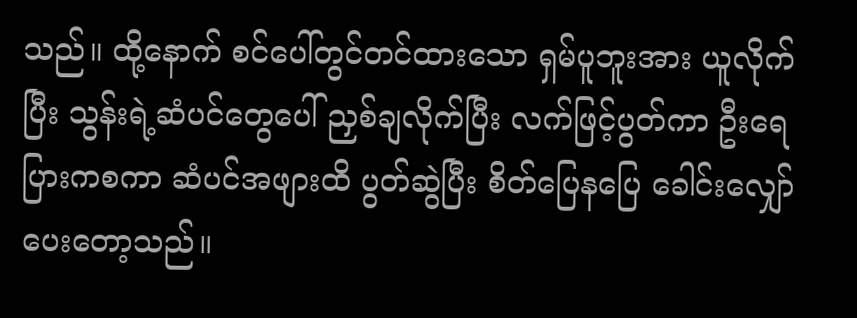သည်။ ထို့နောက် စင်ပေါ်တွင်တင်ထားသော ရှမ်ပူဘူးအား ယူလိုက်ပြီး သွန်းရဲ့ဆံပင်တွေပေါ် ညှစ်ချလိုက်ပြီး လက်ဖြင့်ပွတ်ကာ ဦးရေပြားကစကာ ဆံပင်အဖျားထိ ပွတ်ဆွဲပြီး စိတ်ပြေနပြေ ခေါင်းလျှော်ပေးတော့သည်။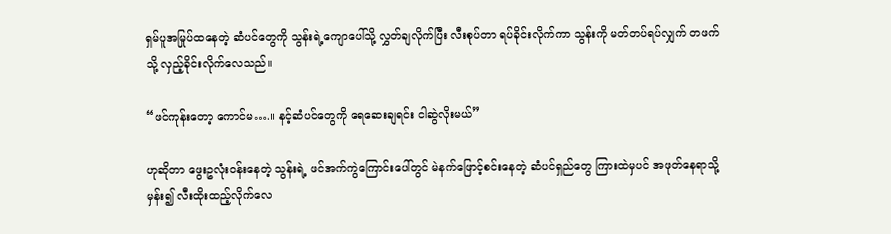ရှမ်ပူအမြုပ်ထနေတဲ့ ဆံပင်တွေကို သွန်းရဲ့ကျောပေါ်သို့ လွှတ်ချလိုက်ပြီး လီးစုပ်တာ ရပ်ခိုင်းလိုက်ကာ သွန်းကို မတ်တပ်ရပ်လျှက် တဖက်သို့ လှည့်ခိုင်းလိုက်လေသည်။

“ဖင်ကုန်းတော့ ကောင်မ….။ နင့်ဆံပင်တွေကို ရေဆေးချရင်း ငါဆွဲလိုးမယ်”

ဟုဆိုတာ ဖွေးဥလုံးဝန်းနေတဲ့ သွန်းရဲ့ ဖင်အက်ကွဲကြောင်းပေါ်တွင် မဲနက်ဖြောင့်စင်းနေတဲ့ ဆံပင်ရှည်တွေ ကြားထဲမှပင် အဖုတ်နေရာသို့မှန်း၍ လီးထိုးထည့်လိုက်လေ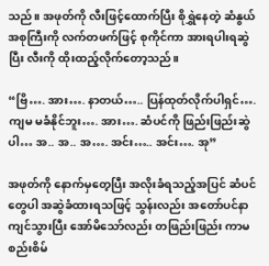သည်။ အဖုတ်ကို လီးဖြင့်ထောက်ပြီး စိုရွှဲနေတဲ့ ဆံနွယ်အစုကြီးကို လက်တဖက်ဖြင့် စုကိုင်ကာ အားရပါးရဆွဲပြီး လီးကို ထိုးထည့်လိုက်တော့သည်။

“ဗြိ…. အား…. နာတယ်….. ပြန်ထုတ်လိုက်ပါရှင်…. ကျမ မခံနိုင်ဘူး…. အား…. ဆံပင်ကို ဖြည်းဖြည်းဆွဲပါ… အ.. အ.. အ…. အင်း….. အင်း…. အု”

အဖုတ်ကို နောက်မှတေ့ပြီး အလိုးခံရသည့်အပြင် ဆံပင်တွေပါ အဆွဲခံထားရသဖြင့် သွန်းလည်း အတော်ပင်နာကျင်သွားပြီး အော်မိသော်လည်း တဖြည်းဖြည်း ကာမစည်းစိမ်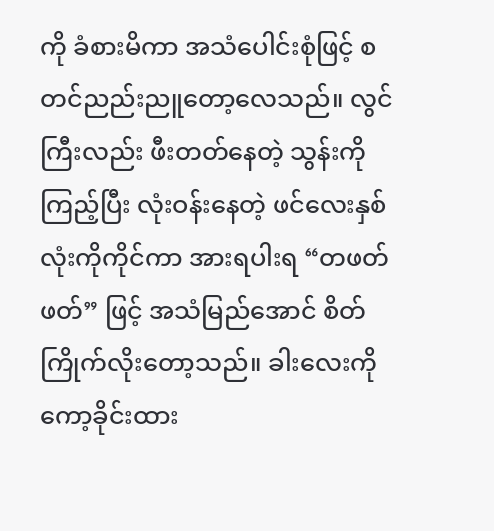ကို ခံစားမိကာ အသံပေါင်းစုံဖြင့် စတင်ညည်းညူတော့လေသည်။ လွင်ကြီးလည်း ဖီးတတ်နေတဲ့ သွန်းကိုကြည့်ပြီး လုံးဝန်းနေတဲ့ ဖင်လေးနှစ်လုံးကိုကိုင်ကာ အားရပါးရ “တဖတ်ဖတ်” ဖြင့် အသံမြည်အောင် စိတ်ကြိုက်လိုးတော့သည်။ ခါးလေးကို ကော့ခိုင်းထား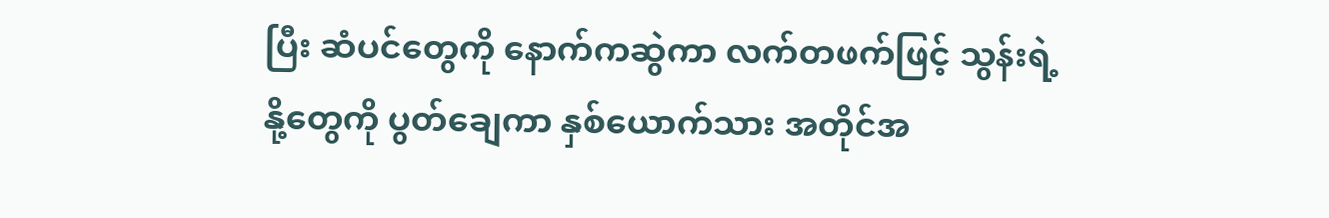ပြီး ဆံပင်တွေကို နောက်ကဆွဲကာ လက်တဖက်ဖြင့် သွန်းရဲ့နို့တွေကို ပွတ်ချေကာ နှစ်ယောက်သား အတိုင်အ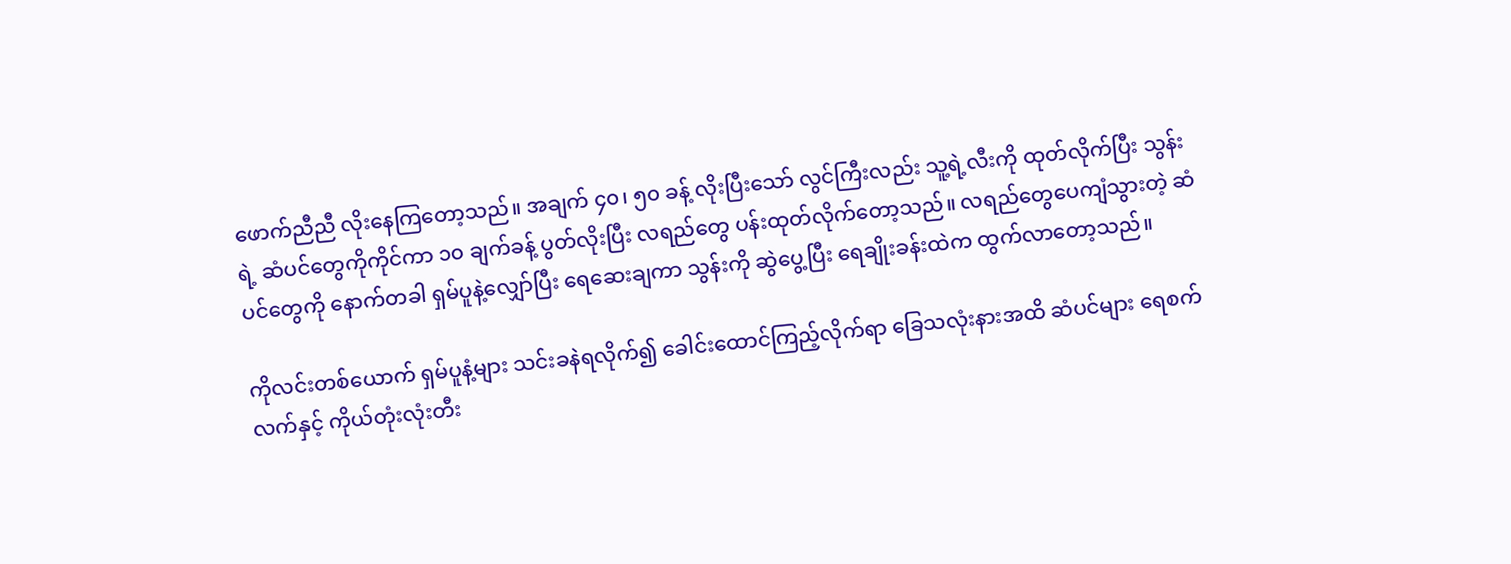ဖောက်ညီညီ လိုးနေကြတော့သည်။ အချက် ၄၀၊ ၅၀ ခန့် လိုးပြီးသော် လွင်ကြီးလည်း သူ့ရဲ့လီးကို ထုတ်လိုက်ပြီး သွန်းရဲ့ ဆံပင်တွေကိုကိုင်ကာ ၁၀ ချက်ခန့် ပွတ်လိုးပြီး လရည်တွေ ပန်းထုတ်လိုက်တော့သည်။ လရည်တွေပေကျံသွားတဲ့ ဆံပင်တွေကို နောက်တခါ ရှမ်ပူနဲ့လျှော်ပြီး ရေဆေးချကာ သွန်းကို ဆွဲပွေ့ပြီး ရေချိုးခန်းထဲက ထွက်လာတော့သည်။

ကိုလင်းတစ်ယောက် ရှမ်ပူနံ့များ သင်းခနဲရလိုက်၍ ခေါင်းထောင်ကြည့်လိုက်ရာ ခြေသလုံးနားအထိ ဆံပင်များ ရေစက်လက်နှင့် ကိုယ်တုံးလုံးတီး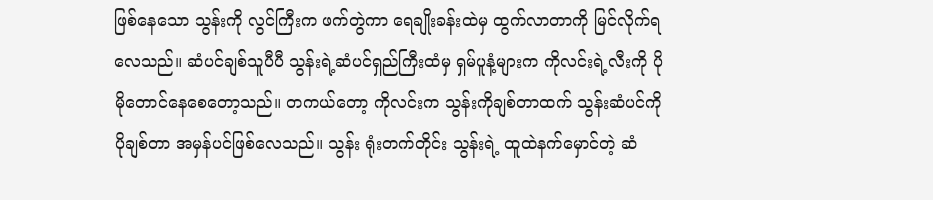ဖြစ်နေသော သွန်းကို လွင်ကြီးက ဖက်တွဲကာ ရေချိုးခန်းထဲမှ ထွက်လာတာကို မြင်လိုက်ရလေသည်။ ဆံပင်ချစ်သူပီပီ သွန်းရဲ့ဆံပင်ရှည်ကြီးထံမှ ရှမ်ပူနံ့များက ကိုလင်းရဲ့လီးကို ပိုမိုတောင်နေစေတော့သည်။ တကယ်တော့ ကိုလင်းက သွန်းကိုချစ်တာထက် သွန်းဆံပင်ကိုပိုချစ်တာ အမှန်ပင်ဖြစ်လေသည်။ သွန်း ရုံးတက်တိုင်း သွန်းရဲ့ ထူထဲနက်မှောင်တဲ့ ဆံ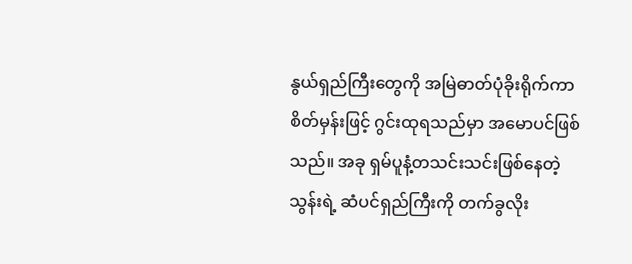နွယ်ရှည်ကြီးတွေကို အမြဲဓာတ်ပုံခိုးရိုက်ကာ စိတ်မှန်းဖြင့် ဂွင်းထုရသည်မှာ အမောပင်ဖြစ်သည်။ အခု ရှမ်ပူနံ့တသင်းသင်းဖြစ်နေတဲ့ သွန်းရဲ့ ဆံပင်ရှည်ကြီးကို တက်ခွလိုး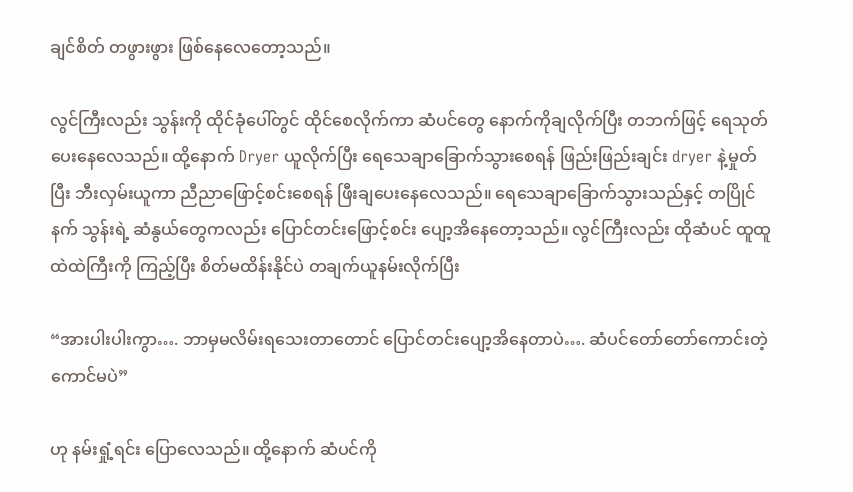ချင်စိတ် တဖွားဖွား ဖြစ်နေလေတော့သည်။

လွင်ကြီးလည်း သွန်းကို ထိုင်ခုံပေါ်တွင် ထိုင်စေလိုက်ကာ ဆံပင်တွေ နောက်ကိုချလိုက်ပြီး တဘက်ဖြင့် ရေသုတ်ပေးနေလေသည်။ ထို့နောက် Dryer ယူလိုက်ပြီး ရေသေချာခြောက်သွားစေရန် ဖြည်းဖြည်းချင်း dryer နဲ့မှုတ်ပြီး ဘီးလှမ်းယူကာ ညီညာဖြောင့်စင်းစေရန် ဖြီးချပေးနေလေသည်။ ရေသေချာခြောက်သွားသည်နှင့် တပြိုင်နက် သွန်းရဲ့ ဆံနွယ်တွေကလည်း ပြောင်တင်းဖြောင့်စင်း ပျော့အိနေတော့သည်။ လွင်ကြီးလည်း ထိုဆံပင် ထူထူထဲထဲကြီးကို ကြည့်ပြီး စိတ်မထိန်းနိုင်ပဲ တချက်ယူနမ်းလိုက်ပြီး

“အားပါးပါးကွာ…. ဘာမှမလိမ်းရသေးတာတောင် ပြောင်တင်းပျော့အိနေတာပဲ…. ဆံပင်တော်တော်ကောင်းတဲ့ ကောင်မပဲ”

ဟု နမ်းရှုံ့ရင်း ပြောလေသည်။ ထို့နောက် ဆံပင်ကို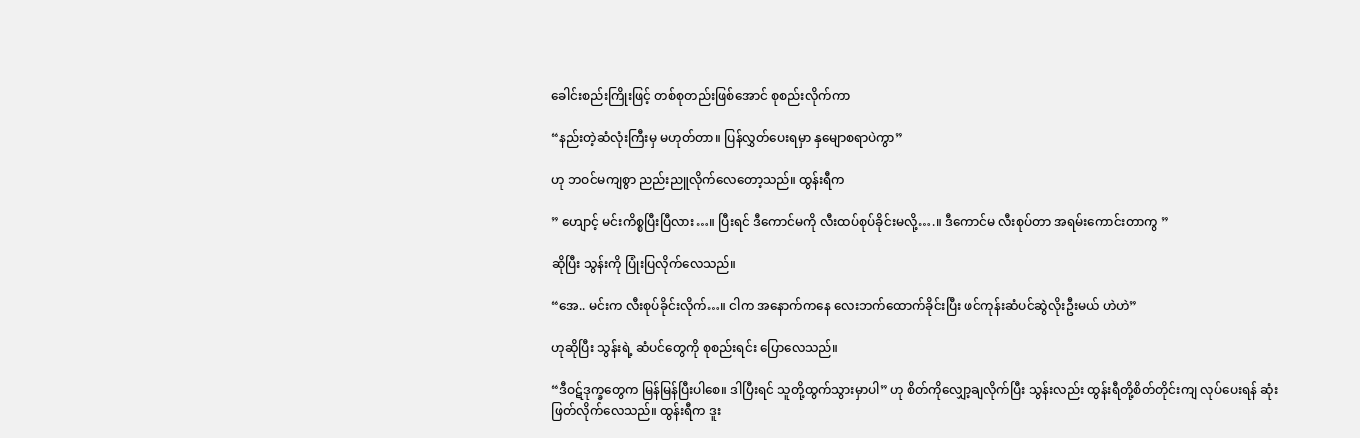ခေါင်းစည်းကြိုးဖြင့် တစ်စုတည်းဖြစ်အောင် စုစည်းလိုက်ကာ

“နည်းတဲ့ဆံလုံးကြီးမှ မဟုတ်တာ။ ပြန်လွှတ်ပေးရမှာ နှမျောစရာပဲကွာ”

ဟု ဘဝင်မကျစွာ ညည်းညူလိုက်လေတော့သည်။ ထွန်းရီက

” ဟျောင့် မင်းကိစ္စပြီးပြီလား…။ ပြီးရင် ဒီကောင်မကို လီးထပ်စုပ်ခိုင်းမလို့….။ ဒီကောင်မ လီးစုပ်တာ အရမ်းကောင်းတာကွ ”

ဆိုပြီး သွန်းကို ပြုံးပြလိုက်လေသည်။

“အေ.. မင်းက လီးစုပ်ခိုင်းလိုက်…။ ငါက အနောက်ကနေ လေးဘက်ထောက်ခိုင်းပြီး ဖင်ကုန်းဆံပင်ဆွဲလိုးဦးမယ် ဟဲဟဲ”

ဟုဆိုပြီး သွန်းရဲ့ ဆံပင်တွေကို စုစည်းရင်း ပြောလေသည်။

“ဒီဝဋ်ဒုက္ခတွေက မြန်မြန်ပြီးပါစေ။ ဒါပြီးရင် သူတို့ထွက်သွားမှာပါ” ဟု စိတ်ကိုလျှော့ချလိုက်ပြီး သွန်းလည်း ထွန်းရီတို့စိတ်တိုင်းကျ လုပ်ပေးရန် ဆုံးဖြတ်လိုက်လေသည်။ ထွန်းရီက ဒူး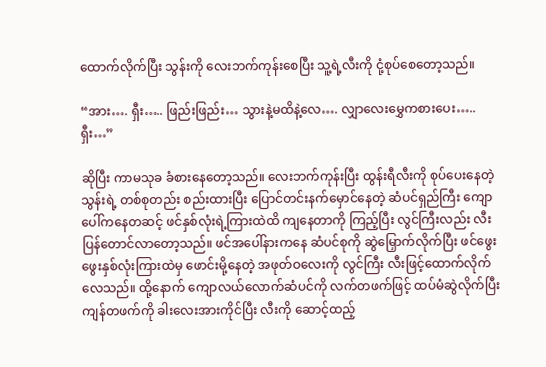ထောက်လိုက်ပြီး သွန်းကို လေးဘက်ကုန်းစေပြီး သူ့ရဲ့လီးကို ငုံ့စုပ်စေတော့သည်။

“အား…. ရှီး….. ဖြည်းဖြည်း… သွားနဲ့မထိနဲ့လေ…. လျှာလေးမွှေကစားပေး….. ရှီး…”

ဆိုပြီး ကာမသုခ ခံစားနေတော့သည်။ လေးဘက်ကုန်းပြီး ထွန်းရီလီးကို စုပ်ပေးနေတဲ့ သွန်းရဲ့ တစ်စုတည်း စည်းထားပြီး ပြောင်တင်းနက်မှောင်နေတဲ့ ဆံပင်ရှည်ကြီး ကျောပေါ်ကနေတဆင့် ဖင်နှစ်လုံးရဲ့ကြားထဲထိ ကျနေတာကို ကြည့်ပြီး လွင်ကြီးလည်း လီးပြန်တောင်လာတော့သည်။ ဖင်အပေါ်နားကနေ ဆံပင်စုကို ဆွဲမြှောက်လိုက်ပြီး ဖင်ဖွေးဖွေးနှစ်လုံးကြားထဲမှ ဖောင်းမို့နေတဲ့ အဖုတ်ဝလေးကို လွင်ကြီး လီးဖြင့်ထောက်လိုက်လေသည်။ ထို့နောက် ကျောလယ်လောက်ဆံပင်ကို လက်တဖက်ဖြင့် ထပ်မံဆွဲလိုက်ပြီး ကျန်တဖက်ကို ခါးလေးအားကိုင်ပြီး လီးကို ဆောင့်ထည့်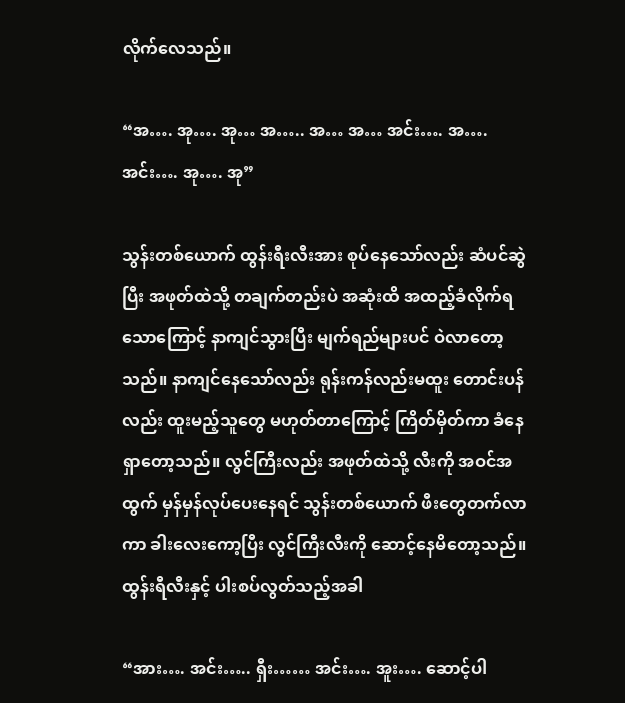လိုက်လေသည်။

“အ…. အု…. အု… အ….. အ… အ… အင်း…. အ…. အင်း…. အု…. အု”

သွန်းတစ်ယောက် ထွန်းရီးလီးအား စုပ်နေသော်လည်း ဆံပင်ဆွဲပြီး အဖုတ်ထဲသို့ တချက်တည်းပဲ အဆုံးထိ အထည့်ခံလိုက်ရသောကြောင့် နာကျင်သွားပြီး မျက်ရည်များပင် ဝဲလာတော့သည်။ နာကျင်နေသော်လည်း ရုန်းကန်လည်းမထူး တောင်းပန်လည်း ထူးမည့်သူတွေ မဟုတ်တာကြောင့် ကြိတ်မှိတ်ကာ ခံနေရှာတော့သည်။ လွင်ကြီးလည်း အဖုတ်ထဲသို့ လီးကို အဝင်အထွက် မှန်မှန်လုပ်ပေးနေရင် သွန်းတစ်ယောက် ဖီးတွေတက်လာကာ ခါးလေးကော့ပြီး လွင်ကြီးလီးကို ဆောင့်နေမိတော့သည်။ ထွန်းရီလီးနှင့် ပါးစပ်လွတ်သည့်အခါ

“အား…. အင်း….. ရှီး…… အင်း…. အူး…. ဆောင့်ပါ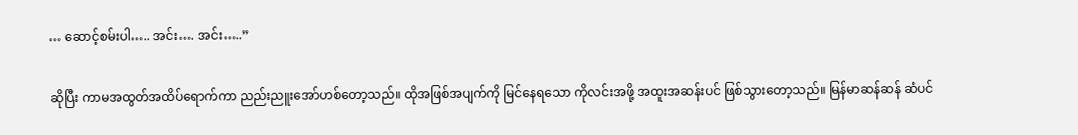… ဆောင့်စမ်းပါ….. အင်း…. အင်း…..”

ဆိုပြီး ကာမအထွတ်အထိပ်ရောက်ကာ ညည်းညူးအော်ဟစ်တော့သည်။ ထိုအဖြစ်အပျက်ကို မြင်နေရသော ကိုလင်းအဖို့ အထူးအဆန်းပင် ဖြစ်သွားတော့သည်။ မြန်မာဆန်ဆန် ဆံပင်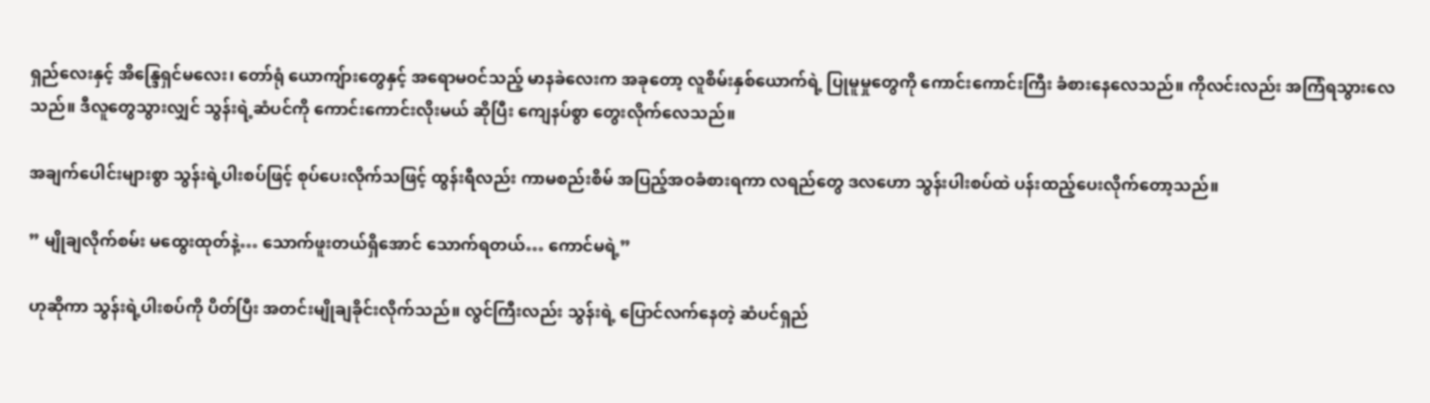ရှည်လေးနှင့် အိန္ဒြေရှင်မလေး၊ တော်ရုံ ယောကျ်ားတွေနှင့် အရောမဝင်သည့် မာနခဲလေးက အခုတော့ လူစိမ်းနှစ်ယောက်ရဲ့ ပြုမူမှုတွေကို ကောင်းကောင်းကြီး ခံစားနေလေသည်။ ကိုလင်းလည်း အကြံရသွားလေသည်။ ဒီလူတွေသွားလျှင် သွန်းရဲ့ဆံပင်ကို ကောင်းကောင်းလိုးမယ် ဆိုပြီး ကျေနပ်စွာ တွေးလိုက်လေသည်။

အချက်ပေါင်းများစွာ သွန်းရဲ့ပါးစပ်ဖြင့် စုပ်ပေးလိုက်သဖြင့် ထွန်းရီလည်း ကာမစည်းစိမ် အပြည့်အဝခံစားရကာ လရည်တွေ ဒလဟော သွန်းပါးစပ်ထဲ ပန်းထည့်ပေးလိုက်တော့သည်။

” မျိုချလိုက်စမ်း မထွေးထုတ်နဲ့… သောက်ဖူးတယ်ရှိအောင် သောက်ရတယ်… ကောင်မရဲ့”

ဟုဆိုကာ သွန်းရဲ့ပါးစပ်ကို ပိတ်ပြီး အတင်းမျိုချခိုင်းလိုက်သည်။ လွင်ကြီးလည်း သွန်းရဲ့ ပြောင်လက်နေတဲ့ ဆံပင်ရှည်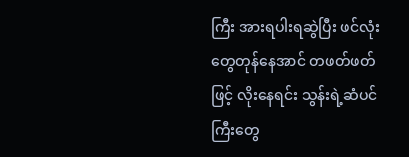ကြီး အားရပါးရဆွဲပြီး ဖင်လုံးတွေတုန်နေအာင် တဖတ်ဖတ်ဖြင့် လိုးနေရင်း သွန်းရဲ့ဆံပင်ကြီးတွေ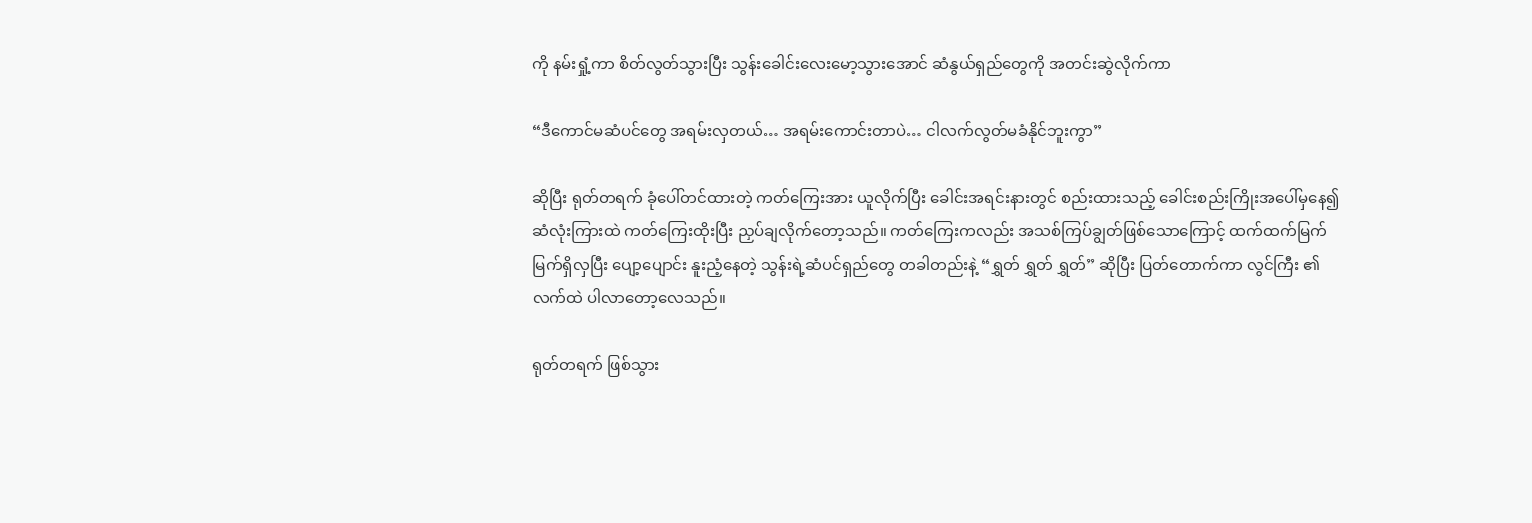ကို နမ်းရှုံ့ကာ စိတ်လွတ်သွားပြီး သွန်းခေါင်းလေးမော့သွားအောင် ဆံနွယ်ရှည်တွေကို အတင်းဆွဲလိုက်ကာ

“ဒီကောင်မဆံပင်တွေ အရမ်းလှတယ်… အရမ်းကောင်းတာပဲ… ငါလက်လွတ်မခံနိုင်ဘူးကွာ”

ဆိုပြီး ရုတ်တရက် ခုံပေါ်တင်ထားတဲ့ ကတ်ကြေးအား ယူလိုက်ပြီး ခေါင်းအရင်းနားတွင် စည်းထားသည့် ခေါင်းစည်းကြိုးအပေါ်မှနေ၍ ဆံလုံးကြားထဲ ကတ်ကြေးထိုးပြီး ညှပ်ချလိုက်တော့သည်။ ကတ်ကြေးကလည်း အသစ်ကြပ်ချွတ်ဖြစ်သောကြောင့် ထက်ထက်မြက်မြက်ရှိလှပြီး ပျော့ပျောင်း နူးညံ့နေတဲ့ သွန်းရဲ့ဆံပင်ရှည်တွေ တခါတည်းနဲ့ “ရွှတ် ရွှတ် ရွှတ်” ဆိုပြီး ပြတ်တောက်ကာ လွင်ကြီး ၏လက်ထဲ ပါလာတော့လေသည်။

ရုတ်တရက် ဖြစ်သွား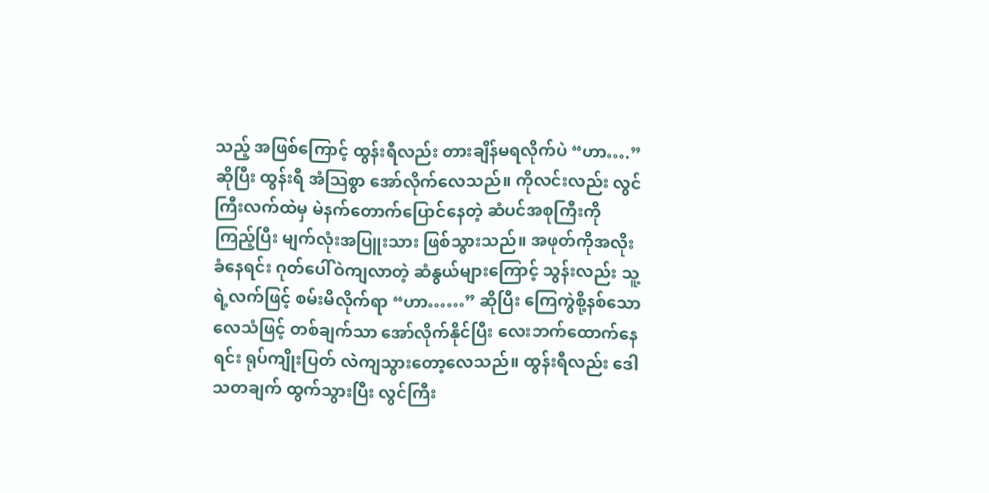သည့် အဖြစ်ကြောင့် ထွန်းရီလည်း တားချိန်မရလိုက်ပဲ “ဟာ….” ဆိုပြီး ထွန်းရီ အံသြစွာ အော်လိုက်လေသည်။ ကိုလင်းလည်း လွင်ကြီးလက်ထဲမှ မဲနက်တောက်ပြောင်နေတဲ့ ဆံပင်အစုကြီးကို ကြည့်ပြီး မျက်လုံးအပြူးသား ဖြစ်သွားသည်။ အဖုတ်ကိုအလိုးခံနေရင်း ဂုတ်ပေါ်ဝဲကျလာတဲ့ ဆံနွယ်များကြောင့် သွန်းလည်း သူ့ရဲ့လက်ဖြင့် စမ်းမိလိုက်ရာ “ဟာ……” ဆိုပြီး ကြေကွဲစို့နစ်သော လေသံဖြင့် တစ်ချက်သာ အော်လိုက်နိုင်ပြီး လေးဘက်ထောက်နေရင်း ရုပ်ကျိုးပြတ် လဲကျသွားတော့လေသည်။ ထွန်းရီလည်း ဒေါသတချက် ထွက်သွားပြီး လွင်ကြီး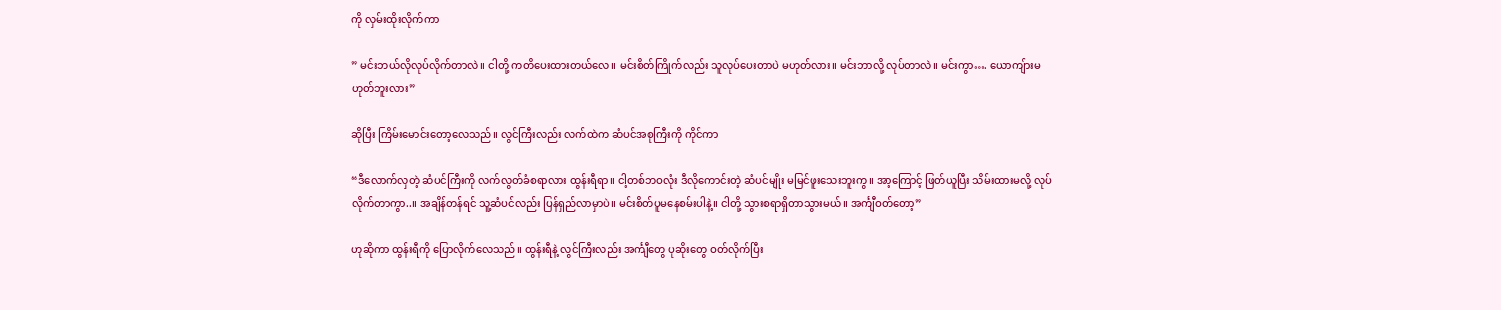ကို လှမ်းထိုးလိုက်ကာ

” မင်းဘယ်လိုလုပ်လိုက်တာလဲ။ ငါတို့ ကတိပေးထားတယ်လေ။ မင်းစိတ်ကြိုက်လည်း သူလုပ်ပေးတာပဲ မဟုတ်လား။ မင်းဘာလို့ လုပ်တာလဲ။ မင်းကွာ…. ယောကျ်ားမဟုတ်ဘူးလား”

ဆိုပြီး ကြိမ်းမောင်းတော့လေသည်။ လွင်ကြီးလည်း လက်ထဲက ဆံပင်အစုကြီးကို ကိုင်ကာ

“ဒီလောက်လှတဲ့ ဆံပင်ကြီးကို လက်လွတ်ခံစရာလား ထွန်းရီရာ။ ငါ့တစ်ဘဝလုံး ဒီလိုကောင်းတဲ့ ဆံပင်မျိုး မမြင်ဖူးသေးဘူးကွ။ အာ့ကြောင့် ဖြတ်ယူပြီး သိမ်းထားမလို့ လုပ်လိုက်တာကွာ..။ အချိန်တန်ရင် သူ့ဆံပင်လည်း ပြန်ရှည်လာမှာပဲ။ မင်းစိတ်ပူမနေစမ်းပါနဲ့။ ငါတို့ သွားစရာရှိတာသွားမယ်။ အင်္ကျီဝတ်တော့”

ဟုဆိုကာ ထွန်းရီကို ပြောလိုက်လေသည်။ ထွန်းရီနဲ့ လွင်ကြီးလည်း အင်္ကျီတွေ ပုဆိုးတွေ ဝတ်လိုက်ပြီး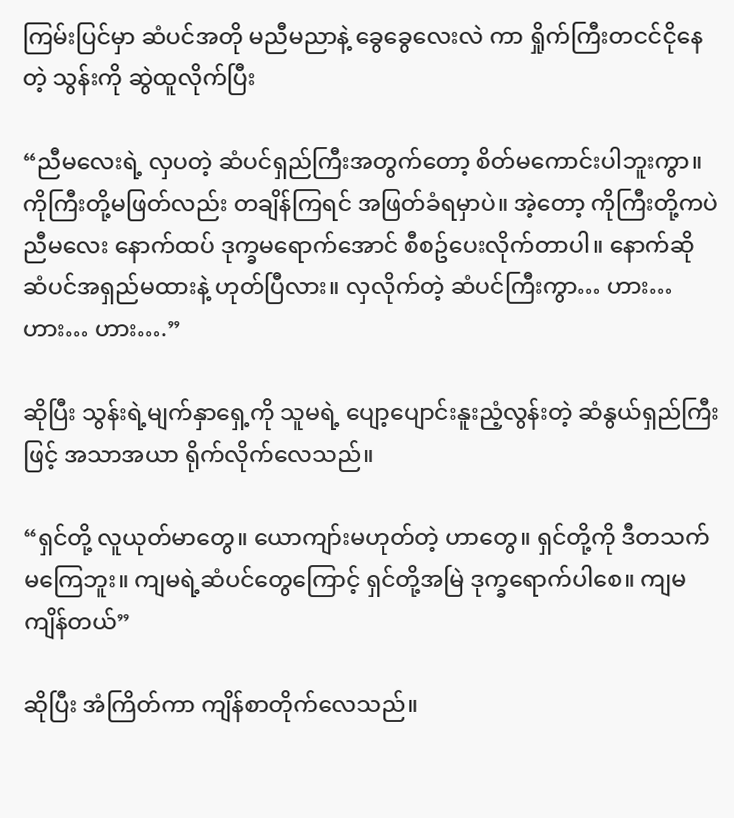ကြမ်းပြင်မှာ ဆံပင်အတို မညီမညာနဲ့ ခွေခွေလေးလဲ ကာ ရှိုက်ကြီးတငင်ငိုနေတဲ့ သွန်းကို ဆွဲထူလိုက်ပြီး

“ညီမလေးရဲ့ လှပတဲ့ ဆံပင်ရှည်ကြီးအတွက်တော့ စိတ်မကောင်းပါဘူးကွာ။ ကိုကြီးတို့မဖြတ်လည်း တချိန်ကြရင် အဖြတ်ခံရမှာပဲ။ အဲ့တော့ ကိုကြီးတို့ကပဲ ညီမလေး နောက်ထပ် ဒုက္ခမရောက်အောင် စီစဥ်ပေးလိုက်တာပါ။ နောက်ဆို ဆံပင်အရှည်မထားနဲ့ ဟုတ်ပြီလား။ လှလိုက်တဲ့ ဆံပင်ကြီးကွာ… ဟား… ဟား… ဟား….”

ဆိုပြီး သွန်းရဲ့မျက်နှာရှေ့ကို သူမရဲ့ ပျော့ပျောင်းနူးညံ့လွန်းတဲ့ ဆံနွယ်ရှည်ကြီးဖြင့် အသာအယာ ရိုက်လိုက်လေသည်။

“ရှင်တို့ လူယုတ်မာတွေ။ ယောကျာ်းမဟုတ်တဲ့ ဟာတွေ။ ရှင်တို့ကို ဒီတသက် မကြေဘူး။ ကျမရဲ့ဆံပင်တွေကြောင့် ရှင်တို့အမြဲ ဒုက္ခရောက်ပါစေ။ ကျမ ကျိန်တယ်”

ဆိုပြီး အံကြိတ်ကာ ကျိန်စာတိုက်လေသည်။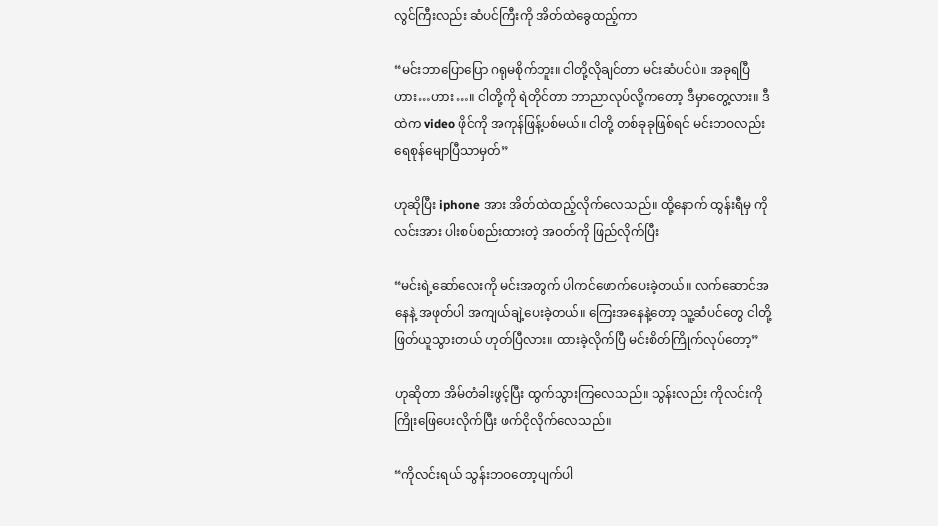လွင်ကြီးလည်း ဆံပင်ကြီးကို အိတ်ထဲခွေထည့်ကာ

“မင်းဘာပြောပြော ဂရုမစိုက်ဘူး။ ငါတို့လိုချင်တာ မင်းဆံပင်ပဲ။ အခုရပြီ ဟား…ဟား…။ ငါတို့ကို ရဲတိုင်တာ ဘာညာလုပ်လို့ကတော့ ဒီမှာတွေ့လား။ ဒီထဲက video ဖိုင်ကို အကုန်ဖြန့်ပစ်မယ်။ ငါတို့ တစ်ခုခုဖြစ်ရင် မင်းဘဝလည်း ရေစုန်မျောပြီသာမှတ်”

ဟုဆိုပြီး iphone အား အိတ်ထဲထည့်လိုက်လေသည်။ ထို့နောက် ထွန်းရီမှ ကိုလင်းအား ပါးစပ်စည်းထားတဲ့ အဝတ်ကို ဖြည်လိုက်ပြီး

“မင်းရဲ့ဆော်လေးကို မင်းအတွက် ပါကင်ဖောက်ပေးခဲ့တယ်။ လက်ဆောင်အနေနဲ့ အဖုတ်ပါ အကျယ်ချဲ့ပေးခဲ့တယ်။ ကြေးအနေနဲ့တော့ သူ့ဆံပင်တွေ ငါတို့ဖြတ်ယူသွားတယ် ဟုတ်ပြီလား။ ထားခဲ့လိုက်ပြီ မင်းစိတ်ကြိုက်လုပ်တော့”

ဟုဆိုတာ အိမ်တံခါးဖွင့်ပြီး ထွက်သွားကြလေသည်။ သွန်းလည်း ကိုလင်းကို ကြိုးဖြေပေးလိုက်ပြီး ဖက်ငိုလိုက်လေသည်။

“ကိုလင်းရယ် သွန်းဘဝတော့ပျက်ပါ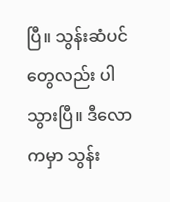ပြီ။ သွန်းဆံပင်တွေလည်း ပါသွားပြီ။ ဒီလောကမှာ သွန်း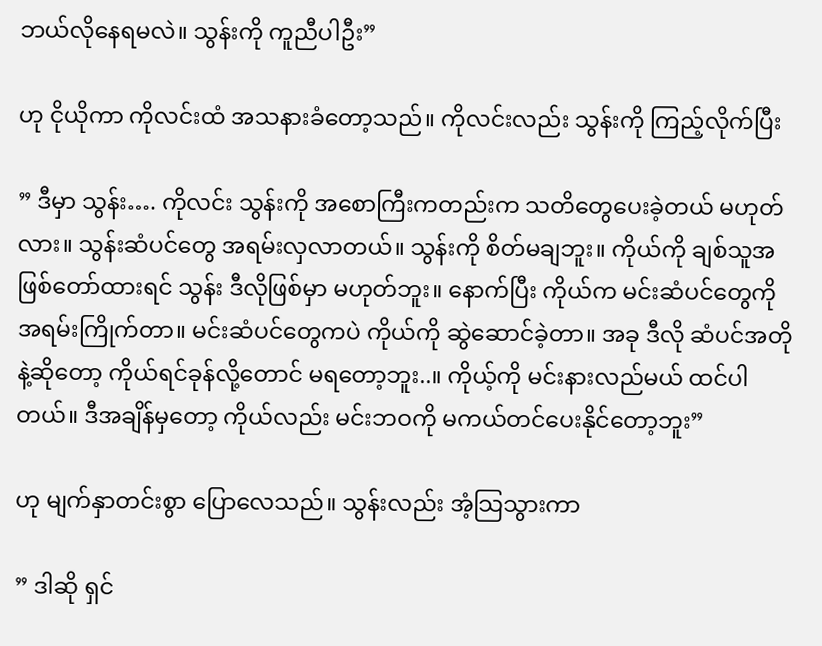ဘယ်လိုနေရမလဲ။ သွန်းကို ကူညီပါဦး”

ဟု ငိုယိုကာ ကိုလင်းထံ အသနားခံတော့သည်။ ကိုလင်းလည်း သွန်းကို ကြည့်လိုက်ပြီး

” ဒီမှာ သွန်း…. ကိုလင်း သွန်းကို အစောကြီးကတည်းက သတိတွေပေးခဲ့တယ် မဟုတ်လား။ သွန်းဆံပင်တွေ အရမ်းလှလာတယ်။ သွန်းကို စိတ်မချဘူး။ ကိုယ်ကို ချစ်သူအဖြစ်တော်ထားရင် သွန်း ဒီလိုဖြစ်မှာ မဟုတ်ဘူး။ နောက်ပြီး ကိုယ်က မင်းဆံပင်တွေကို အရမ်းကြိုက်တာ။ မင်းဆံပင်တွေကပဲ ကိုယ်ကို ဆွဲဆောင်ခဲ့တာ။ အခု ဒီလို ဆံပင်အတိုနဲ့ဆိုတော့ ကိုယ်ရင်ခုန်လို့တောင် မရတော့ဘူး..။ ကိုယ့်ကို မင်းနားလည်မယ် ထင်ပါတယ်။ ဒီအချိန်မှတော့ ကိုယ်လည်း မင်းဘဝကို မကယ်တင်ပေးနိုင်တော့ဘူး”

ဟု မျက်နှာတင်းစွာ ပြောလေသည်။ သွန်းလည်း အံ့သြသွားကာ

” ဒါဆို ရှင်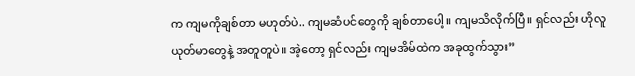က ကျမကိုချစ်တာ မဟုတ်ပဲ.. ကျမဆံပင်တွေကို ချစ်တာပေါ့။ ကျမသိလိုက်ပြီ။ ရှင်လည်း ဟိုလူယုတ်မာတွေနဲ့ အတူတူပဲ။ အဲ့တော့ ရှင်လည်း ကျမအိမ်ထဲက အခုထွက်သွား”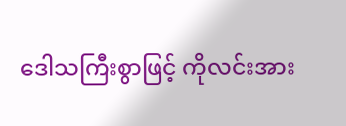ဒေါသကြီးစွာဖြင့် ကိုလင်းအား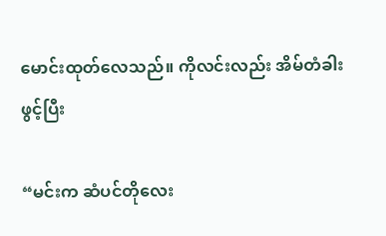မောင်းထုတ်လေသည်။ ကိုလင်းလည်း အိမ်တံခါးဖွင့်ပြီး

“မင်းက ဆံပင်တိုလေး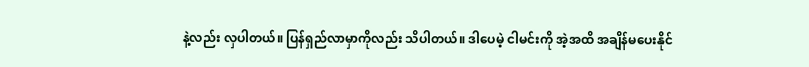နဲ့လည်း လှပါတယ်။ ပြန်ရှည်လာမှာကိုလည်း သိပါတယ်။ ဒါပေမဲ့ ငါမင်းကို အဲ့အထိ အချိန်မပေးနိုင်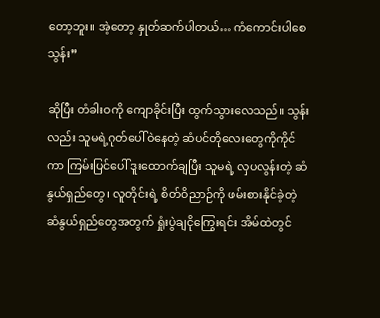တော့ဘူး။ အဲ့တော့ နှုတ်ဆက်ပါတယ်… ကံကောင်းပါစေ သွန်း”

ဆိုပြီး တံခါးဝကို ကျောခိုင်းပြီး ထွက်သွားလေသည်။ သွန်းလည်း သူမရဲ့ဂုတ်ပေါ်ဝဲနေတဲ့ ဆံပင်တိုလေးတွေကိုကိုင်ကာ ကြမ်းပြင်ပေါ် ဒူးထောက်ချပြီး သူမရဲ့ လှပလွန်းတဲ့ ဆံနွယ်ရှည်တွေ၊ လူတိုင်းရဲ့ စိတ်ဝိညာဉ်ကို ဖမ်းစားနိုင်ခဲ့တဲ့ ဆံနွယ်ရှည်တွေအတွက် ရှုံးပွဲချငိုကြွေးရင်း အိမ်ထဲတွင်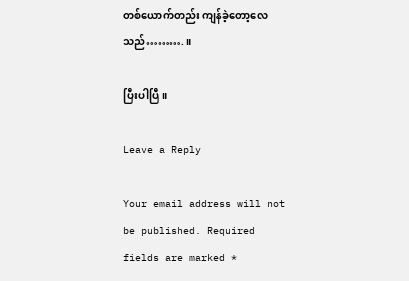တစ်ယောက်တည်း ကျန်ခဲ့တော့လေသည်……….။

ပြီးပါပြီ။

Leave a Reply

Your email address will not be published. Required fields are marked *